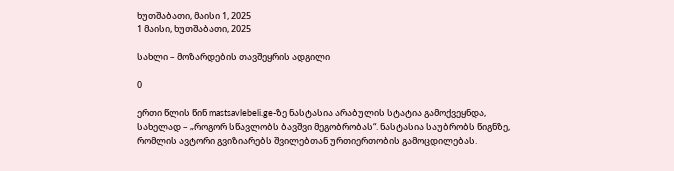ხუთშაბათი, მაისი 1, 2025
1 მაისი, ხუთშაბათი, 2025

სახლი – მოზარდების თავშეყრის ადგილი

0

ერთი წლის წინ mastsavlebeli.ge-ზე ნასტასია არაბულის სტატია გამოქვეყნდა, სახელად – „როგორ სწავლობს ბავშვი მეგობრობას“. ნასტასია საუბრობს წიგნზე, რომლის ავტორი გვიზიარებს შვილებთან ურთიერთობის გამოცდილებას.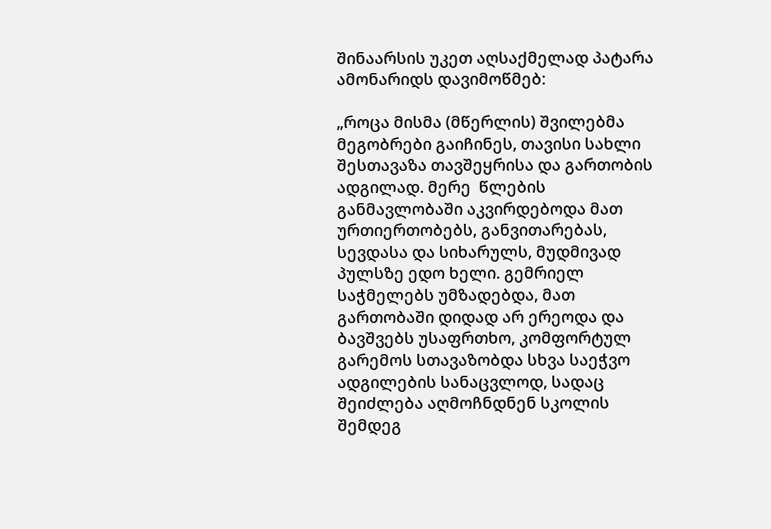შინაარსის უკეთ აღსაქმელად პატარა ამონარიდს დავიმოწმებ:

„როცა მისმა (მწერლის) შვილებმა მეგობრები გაიჩინეს, თავისი სახლი შესთავაზა თავშეყრისა და გართობის ადგილად. მერე  წლების განმავლობაში აკვირდებოდა მათ ურთიერთობებს, განვითარებას, სევდასა და სიხარულს, მუდმივად პულსზე ედო ხელი. გემრიელ საჭმელებს უმზადებდა, მათ გართობაში დიდად არ ერეოდა და ბავშვებს უსაფრთხო, კომფორტულ გარემოს სთავაზობდა სხვა საეჭვო ადგილების სანაცვლოდ, სადაც შეიძლება აღმოჩნდნენ სკოლის შემდეგ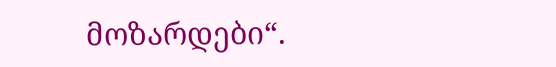მოზარდები“.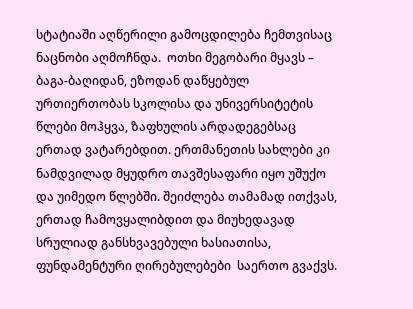სტატიაში აღწერილი გამოცდილება ჩემთვისაც ნაცნობი აღმოჩნდა.  ოთხი მეგობარი მყავს – ბაგა-ბაღიდან, ეზოდან დაწყებულ ურთიერთობას სკოლისა და უნივერსიტეტის წლები მოჰყვა, ზაფხულის არდადეგებსაც ერთად ვატარებდით. ერთმანეთის სახლები კი ნამდვილად მყუდრო თავშესაფარი იყო უშუქო და უიმედო წლებში. შეიძლება თამამად ითქვას, ერთად ჩამოვყალიბდით და მიუხედავად სრულიად განსხვავებული ხასიათისა, ფუნდამენტური ღირებულებები  საერთო გვაქვს.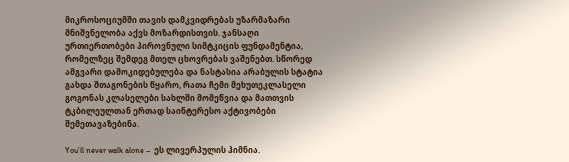მიკროსოციუმში თავის დამკვიდრებას უზარმაზარი მნიშვნელობა აქვს მოზარდისთვის. ჯანსაღი ურთიერთობები პიროვნული სიმტკიცის ფუნდამენტია, რომელზეც შემდეგ მთელ ცხოვრებას ვაშენებთ. სწორედ ამგვარი დამოკიდებულება და ნასტასია არაბულის სტატია გახდა შთაგონების წყარო, რათა ჩემი მეხუთეკლასელი გოგონას კლასელები სახლში მომეწვია და მათთვის ტკბილეულთან ერთად საინტერესო აქტივობები შემეთავაზებინა.

You’ll never walk alone –  ეს ლივერპულის ჰიმნია.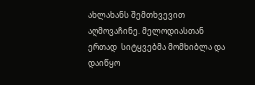ახლახანს შემთხვევით აღმოვაჩინე. მელოდიასთან ერთად  სიტყვებმა მომხიბლა და დაიწყო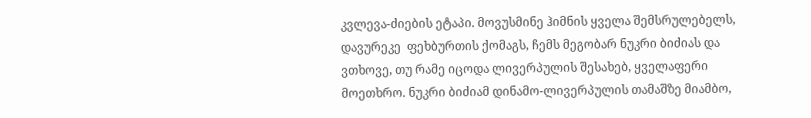კვლევა-ძიების ეტაპი. მოვუსმინე ჰიმნის ყველა შემსრულებელს, დავურეკე  ფეხბურთის ქომაგს, ჩემს მეგობარ ნუკრი ბიძიას და ვთხოვე, თუ რამე იცოდა ლივერპულის შესახებ, ყველაფერი მოეთხრო. ნუკრი ბიძიამ დინამო-ლივერპულის თამაშზე მიამბო,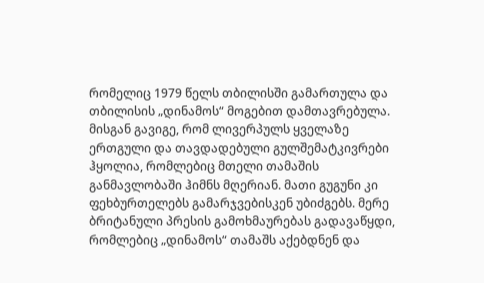რომელიც 1979 წელს თბილისში გამართულა და თბილისის „დინამოს“ მოგებით დამთავრებულა. მისგან გავიგე, რომ ლივერპულს ყველაზე ერთგული და თავდადებული გულშემატკივრები ჰყოლია, რომლებიც მთელი თამაშის განმავლობაში ჰიმნს მღერიან. მათი გუგუნი კი ფეხბურთელებს გამარჯვებისკენ უბიძგებს. მერე ბრიტანული პრესის გამოხმაურებას გადავაწყდი, რომლებიც „დინამოს“ თამაშს აქებდნენ და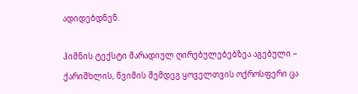ადიდებდნენ.

ჰიმნის ტექსტი მარადიულ ღირებულებებზეა აგებული – ქარიშხლის, წვიმის შემდეგ ყოველთვის ოქროსფერი ცა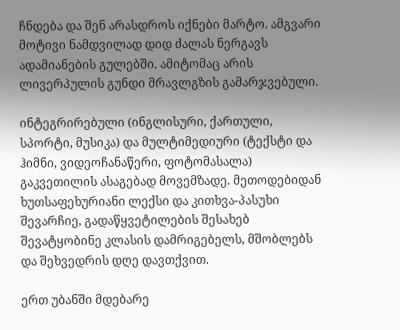ჩნდება და შენ არასდროს იქნები მარტო. ამგვარი მოტივი ნამდვილად დიდ ძალას ნერგავს ადამიანების გულებში. ამიტომაც არის ლივერპულის გუნდი მრავლგზის გამარჯვებული.

ინტეგრირებული (ინგლისური, ქართული, სპორტი, მუსიკა) და მულტიმედიური (ტექსტი და ჰიმნი, ვიდეოჩანაწერი, ფოტომასალა) გაკვეთილის ასაგებად მოვემზადე. მეთოდებიდან ხუთსაფეხურიანი ლექსი და კითხვა-პასუხი შევარჩიე, გადაწყვეტილების შესახებ შევატყობინე კლასის დამრიგებელს, მშობლებს და შეხვედრის დღე დავთქვით.

ერთ უბანში მდებარე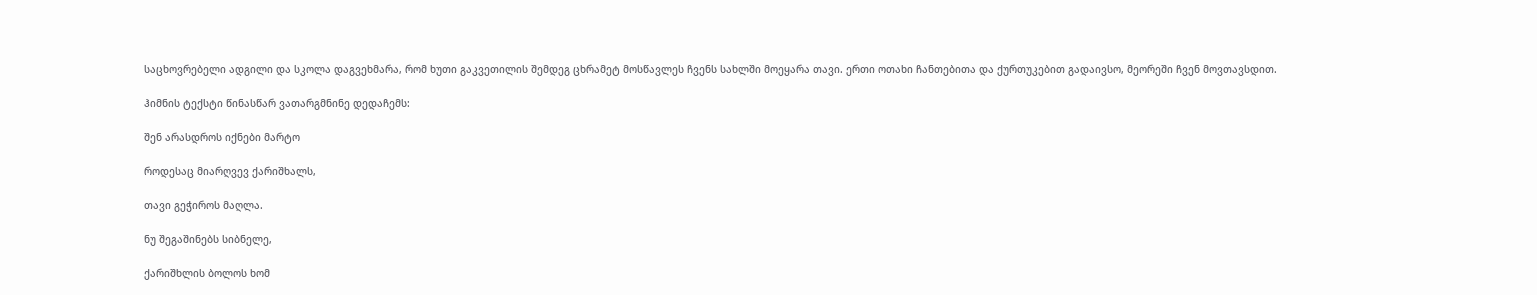საცხოვრებელი ადგილი და სკოლა დაგვეხმარა, რომ ხუთი გაკვეთილის შემდეგ ცხრამეტ მოსწავლეს ჩვენს სახლში მოეყარა თავი. ერთი ოთახი ჩანთებითა და ქურთუკებით გადაივსო, მეორეში ჩვენ მოვთავსდით.

ჰიმნის ტექსტი წინასწარ ვათარგმნინე დედაჩემს:

შენ არასდროს იქნები მარტო

როდესაც მიარღვევ ქარიშხალს,

თავი გეჭიროს მაღლა.

ნუ შეგაშინებს სიბნელე,

ქარიშხლის ბოლოს ხომ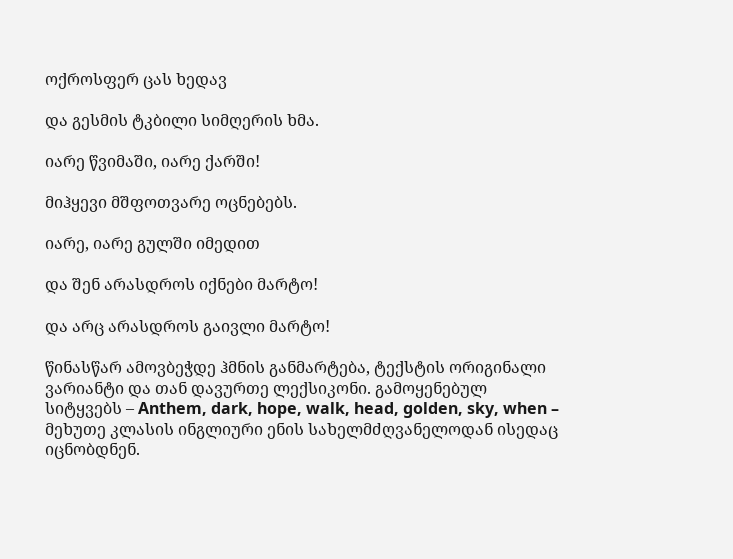ოქროსფერ ცას ხედავ

და გესმის ტკბილი სიმღერის ხმა.

იარე წვიმაში, იარე ქარში!

მიჰყევი მშფოთვარე ოცნებებს.

იარე, იარე გულში იმედით

და შენ არასდროს იქნები მარტო!

და არც არასდროს გაივლი მარტო!

წინასწარ ამოვბეჭდე ჰმნის განმარტება, ტექსტის ორიგინალი ვარიანტი და თან დავურთე ლექსიკონი. გამოყენებულ სიტყვებს – Anthem, dark, hope, walk, head, golden, sky, when – მეხუთე კლასის ინგლიური ენის სახელმძღვანელოდან ისედაც იცნობდნენ.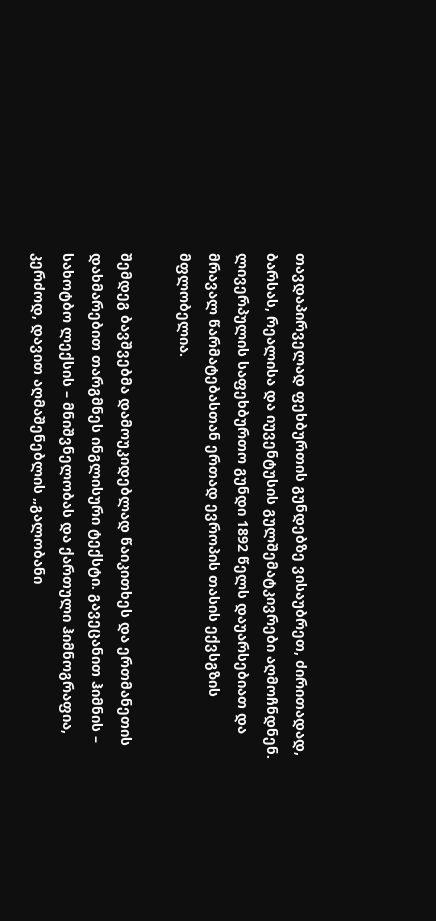თავდაპირველად ფეხბურთის გუნდებზე ვისაუბრეთ, ძირითადად, ბარსას, რეალისა და იუვენტუსის გულშემატკივრები აღმოჩნდნენ. ლივერპულის საფეხბურთო გუნდი 1892 წელს დაუარსებიათ და მრავალ წარმატებასთან ერთად ევროპის თასის ექვსგზის მფლობელია.

შემდეგ ბავშვებმა დამოუკიდებლად წაიკითხეს და ერთმანეთის დახმარებით თარგმნეს ინგლისური ტექსტი. გავეცანით ჰიმნის – სახოტბო ლექსის – მნიშვნელობას და ქართული ჰიმნოგრაფია, კერძოდ, დავით აღმაშენებლის „გალობანი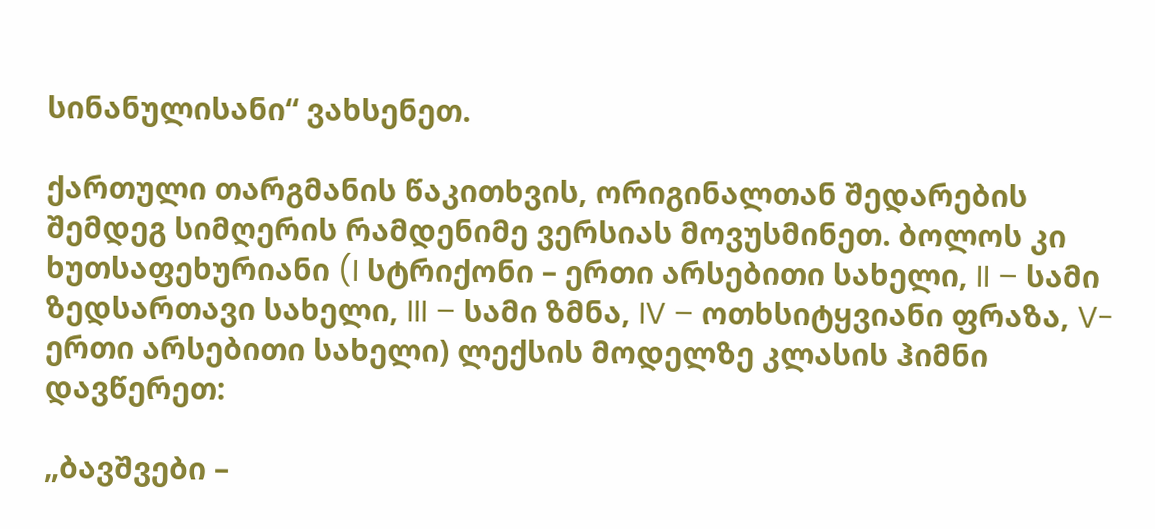სინანულისანი“ ვახსენეთ.

ქართული თარგმანის წაკითხვის, ორიგინალთან შედარების შემდეგ სიმღერის რამდენიმე ვერსიას მოვუსმინეთ. ბოლოს კი ხუთსაფეხურიანი (I სტრიქონი – ერთი არსებითი სახელი, II – სამი ზედსართავი სახელი, III – სამი ზმნა, IV – ოთხსიტყვიანი ფრაზა, V-ერთი არსებითი სახელი) ლექსის მოდელზე კლასის ჰიმნი დავწერეთ:

„ბავშვები –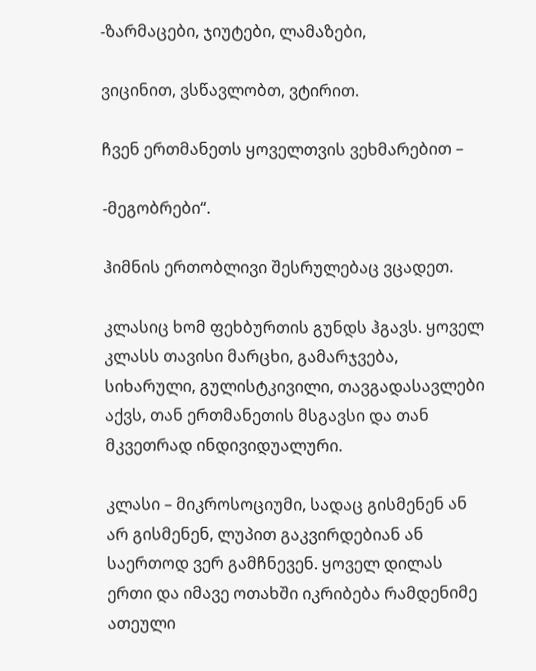-ზარმაცები, ჯიუტები, ლამაზები,

ვიცინით, ვსწავლობთ, ვტირით.

ჩვენ ერთმანეთს ყოველთვის ვეხმარებით –

-მეგობრები“.

ჰიმნის ერთობლივი შესრულებაც ვცადეთ.

კლასიც ხომ ფეხბურთის გუნდს ჰგავს. ყოველ კლასს თავისი მარცხი, გამარჯვება, სიხარული, გულისტკივილი, თავგადასავლები აქვს, თან ერთმანეთის მსგავსი და თან მკვეთრად ინდივიდუალური.

კლასი – მიკროსოციუმი, სადაც გისმენენ ან არ გისმენენ, ლუპით გაკვირდებიან ან საერთოდ ვერ გამჩნევენ. ყოველ დილას ერთი და იმავე ოთახში იკრიბება რამდენიმე ათეული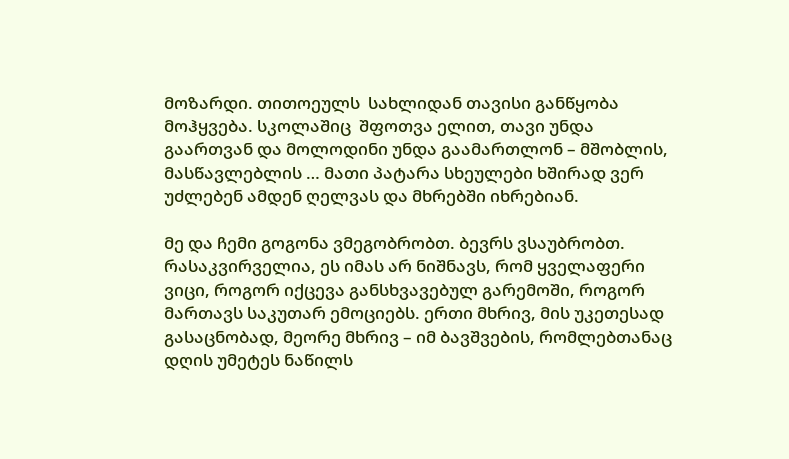მოზარდი. თითოეულს  სახლიდან თავისი განწყობა მოჰყვება. სკოლაშიც  შფოთვა ელით, თავი უნდა გაართვან და მოლოდინი უნდა გაამართლონ – მშობლის, მასწავლებლის … მათი პატარა სხეულები ხშირად ვერ უძლებენ ამდენ ღელვას და მხრებში იხრებიან.

მე და ჩემი გოგონა ვმეგობრობთ. ბევრს ვსაუბრობთ. რასაკვირველია, ეს იმას არ ნიშნავს, რომ ყველაფერი ვიცი, როგორ იქცევა განსხვავებულ გარემოში, როგორ მართავს საკუთარ ემოციებს. ერთი მხრივ, მის უკეთესად გასაცნობად, მეორე მხრივ – იმ ბავშვების, რომლებთანაც დღის უმეტეს ნაწილს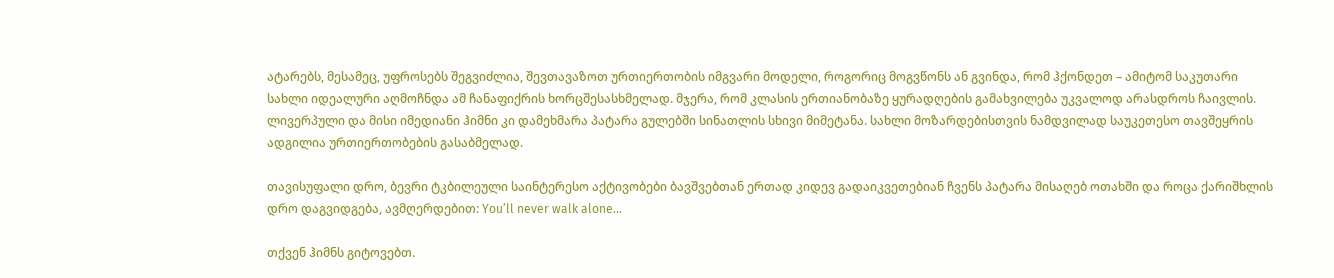ატარებს, მესამეც, უფროსებს შეგვიძლია, შევთავაზოთ ურთიერთობის იმგვარი მოდელი, როგორიც მოგვწონს ან გვინდა, რომ ჰქონდეთ – ამიტომ საკუთარი სახლი იდეალური აღმოჩნდა ამ ჩანაფიქრის ხორცშესასხმელად. მჯერა, რომ კლასის ერთიანობაზე ყურადღების გამახვილება უკვალოდ არასდროს ჩაივლის. ლივერპული და მისი იმედიანი ჰიმნი კი დამეხმარა პატარა გულებში სინათლის სხივი მიმეტანა. სახლი მოზარდებისთვის ნამდვილად საუკეთესო თავშეყრის ადგილია ურთიერთობების გასაბმელად.

თავისუფალი დრო, ბევრი ტკბილეული საინტერესო აქტივობები ბავშვებთან ერთად კიდევ გადაიკვეთებიან ჩვენს პატარა მისაღებ ოთახში და როცა ქარიშხლის დრო დაგვიდგება, ავმღერდებით: You’ll never walk alone…

თქვენ ჰიმნს გიტოვებთ.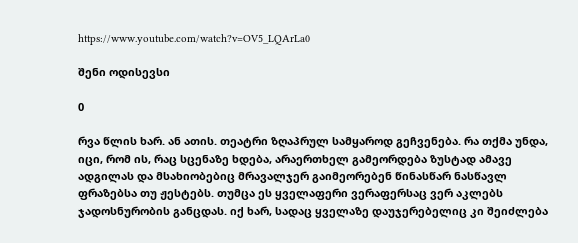https://www.youtube.com/watch?v=OV5_LQArLa0

შენი ოდისევსი

0

რვა წლის ხარ. ან ათის. თეატრი ზღაპრულ სამყაროდ გეჩვენება. რა თქმა უნდა, იცი, რომ ის, რაც სცენაზე ხდება, არაერთხელ გამეორდება ზუსტად ამავე ადგილას და მსახიობებიც მრავალჯერ გაიმეორებენ წინასწარ ნასწავლ ფრაზებსა თუ ჟესტებს. თუმცა ეს ყველაფერი ვერაფერსაც ვერ აკლებს ჯადოსნურობის განცდას. იქ ხარ, სადაც ყველაზე დაუჯერებელიც კი შეიძლება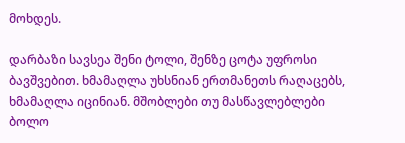მოხდეს.

დარბაზი სავსეა შენი ტოლი, შენზე ცოტა უფროსი ბავშვებით. ხმამაღლა უხსნიან ერთმანეთს რაღაცებს, ხმამაღლა იცინიან. მშობლები თუ მასწავლებლები ბოლო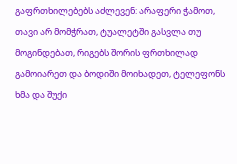გაფრთხილებებს აძლევენ: არაფერი ჭამოთ, თავი არ მომჭრათ, ტუალეტში გასვლა თუ მოგინდებათ, რიგებს შორის ფრთხილად გამოიარეთ და ბოდიში მოიხადეთ, ტელეფონს ხმა და შუქი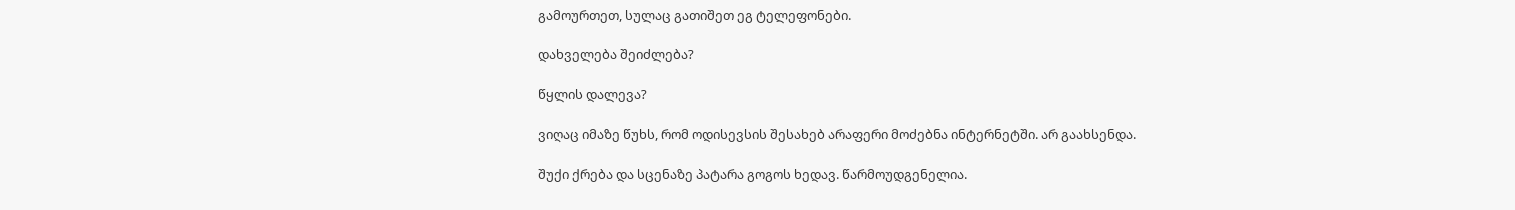გამოურთეთ, სულაც გათიშეთ ეგ ტელეფონები.

დახველება შეიძლება?

წყლის დალევა?

ვიღაც იმაზე წუხს, რომ ოდისევსის შესახებ არაფერი მოძებნა ინტერნეტში. არ გაახსენდა.

შუქი ქრება და სცენაზე პატარა გოგოს ხედავ. წარმოუდგენელია.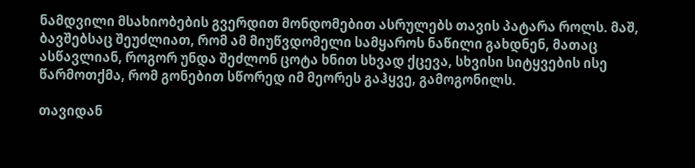ნამდვილი მსახიობების გვერდით მონდომებით ასრულებს თავის პატარა როლს. მაშ, ბავშებსაც შეუძლიათ, რომ ამ მიუწვდომელი სამყაროს ნაწილი გახდნენ, მათაც ასწავლიან, როგორ უნდა შეძლონ ცოტა ხნით სხვად ქცევა, სხვისი სიტყვების ისე წარმოთქმა, რომ გონებით სწორედ იმ მეორეს გაჰყვე, გამოგონილს.

თავიდან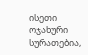ისეთი ოჯახური სურათებია,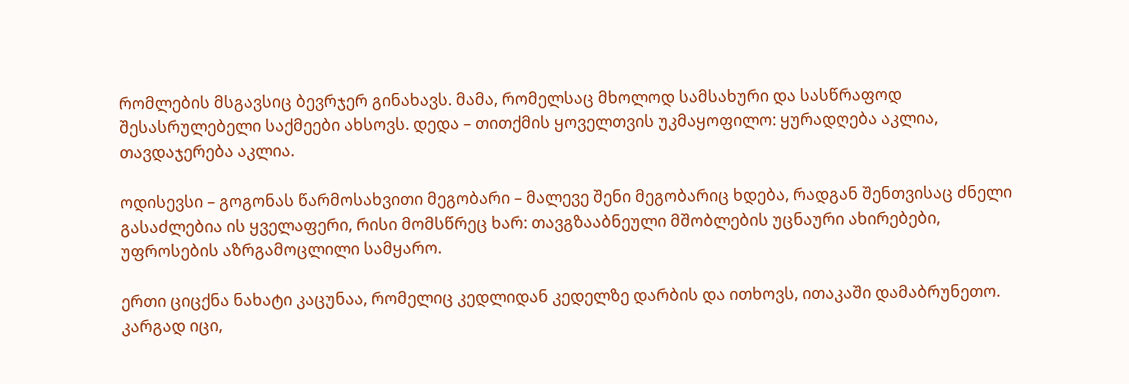რომლების მსგავსიც ბევრჯერ გინახავს. მამა, რომელსაც მხოლოდ სამსახური და სასწრაფოდ შესასრულებელი საქმეები ახსოვს. დედა – თითქმის ყოველთვის უკმაყოფილო: ყურადღება აკლია, თავდაჯერება აკლია.

ოდისევსი – გოგონას წარმოსახვითი მეგობარი – მალევე შენი მეგობარიც ხდება, რადგან შენთვისაც ძნელი გასაძლებია ის ყველაფერი, რისი მომსწრეც ხარ: თავგზააბნეული მშობლების უცნაური ახირებები, უფროსების აზრგამოცლილი სამყარო.

ერთი ციცქნა ნახატი კაცუნაა, რომელიც კედლიდან კედელზე დარბის და ითხოვს, ითაკაში დამაბრუნეთო. კარგად იცი,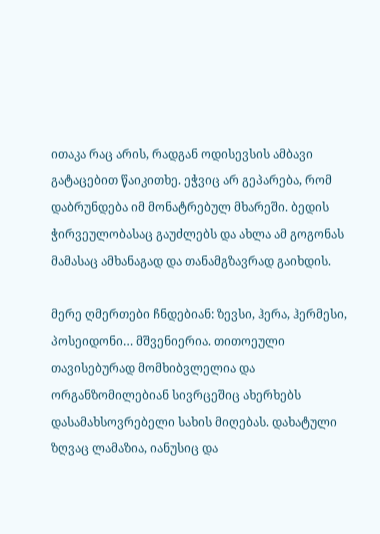ითაკა რაც არის, რადგან ოდისევსის ამბავი გატაცებით წაიკითხე. ეჭვიც არ გეპარება, რომ დაბრუნდება იმ მონატრებულ მხარეში. ბედის ჭირვეულობასაც გაუძლებს და ახლა ამ გოგონას მამასაც ამხანაგად და თანამგზავრად გაიხდის.

მერე ღმერთები ჩნდებიან: ზევსი, ჰერა, ჰერმესი, პოსეიდონი… მშვენიერია. თითოეული თავისებურად მომხიბვლელია და ორგანზომილებიან სივრცეშიც ახერხებს დასამახსოვრებელი სახის მიღებას. დახატული ზღვაც ლამაზია, იანუსიც და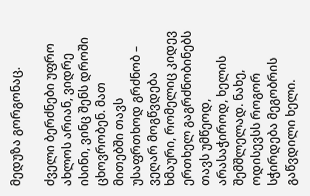მედუზა გორგონაც.

ძველი ბერძნები უფრო ახლოს არიან, ვიდრე ისინი, ვინც შენს დროში ცხოვრობენ. მათ მითებში თავს უსაფრთხოდ გრძნობ – ვეღარ მოგწვდება ხმაური, რომელიც კიდევ ერთხელ გაგრძნობინებს თავს უმწეოდ, არასაჭიროდ, ხელის შემშლელად. ნახე, ოდისევსს როგორ სჭირდება მეგობრის გაწვდილი ხელი.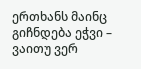ერთხანს მაინც გიჩნდება ეჭვი – ვაითუ ვერ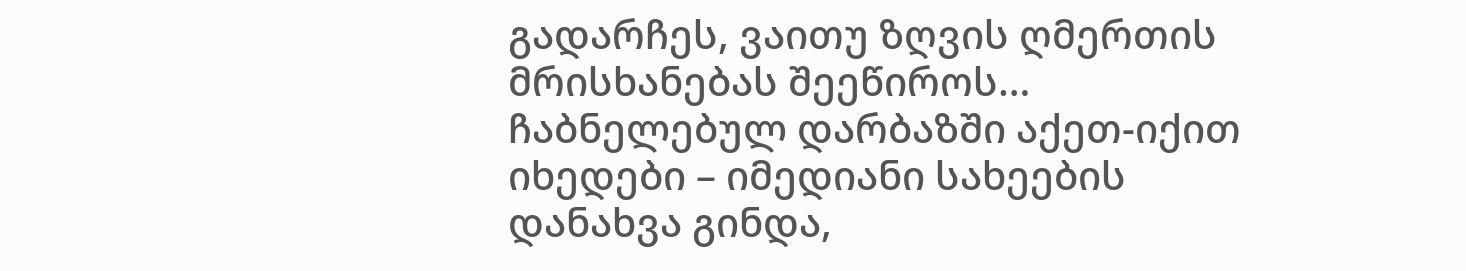გადარჩეს, ვაითუ ზღვის ღმერთის მრისხანებას შეეწიროს… ჩაბნელებულ დარბაზში აქეთ-იქით იხედები – იმედიანი სახეების დანახვა გინდა,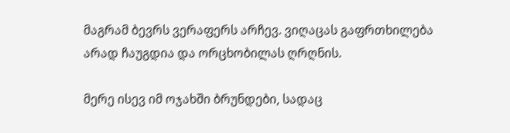მაგრამ ბევრს ვერაფერს არჩევ. ვიღაცას გაფრთხილება არად ჩაუგდია და ორცხობილას ღრღნის.

მერე ისევ იმ ოჯახში ბრუნდები, სადაც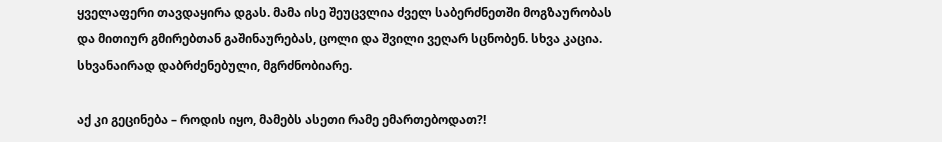ყველაფერი თავდაყირა დგას. მამა ისე შეუცვლია ძველ საბერძნეთში მოგზაურობას და მითიურ გმირებთან გაშინაურებას, ცოლი და შვილი ვეღარ სცნობენ. სხვა კაცია. სხვანაირად დაბრძენებული, მგრძნობიარე.

აქ კი გეცინება – როდის იყო, მამებს ასეთი რამე ემართებოდათ?!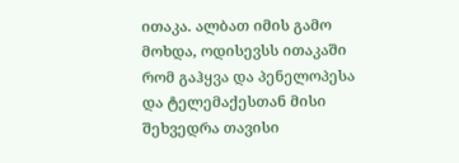ითაკა. ალბათ იმის გამო მოხდა, ოდისევსს ითაკაში რომ გაჰყვა და პენელოპესა და ტელემაქესთან მისი შეხვედრა თავისი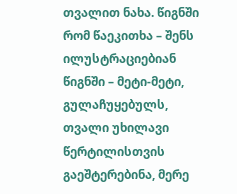თვალით ნახა. წიგნში რომ წაეკითხა – შენს ილუსტრაციებიან წიგნში – მეტი-მეტი, გულაჩუყებულს, თვალი უხილავი წერტილისთვის გაეშტერებინა, მერე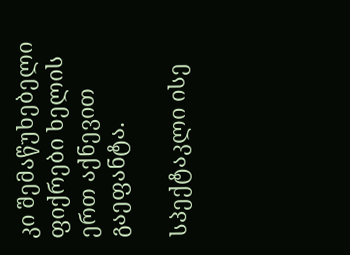კი შემაწუხებელი ფიქრები ხელის ერთ აქნევით გაეფანტა.

სპექტაკლი ისე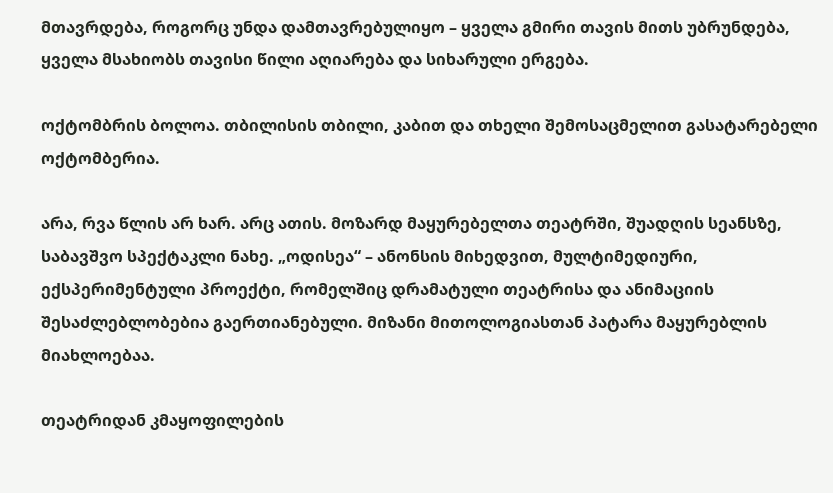მთავრდება, როგორც უნდა დამთავრებულიყო – ყველა გმირი თავის მითს უბრუნდება, ყველა მსახიობს თავისი წილი აღიარება და სიხარული ერგება.

ოქტომბრის ბოლოა. თბილისის თბილი, კაბით და თხელი შემოსაცმელით გასატარებელი ოქტომბერია.

არა, რვა წლის არ ხარ. არც ათის. მოზარდ მაყურებელთა თეატრში, შუადღის სეანსზე, საბავშვო სპექტაკლი ნახე. „ოდისეა“ – ანონსის მიხედვით, მულტიმედიური, ექსპერიმენტული პროექტი, რომელშიც დრამატული თეატრისა და ანიმაციის შესაძლებლობებია გაერთიანებული. მიზანი მითოლოგიასთან პატარა მაყურებლის მიახლოებაა.

თეატრიდან კმაყოფილების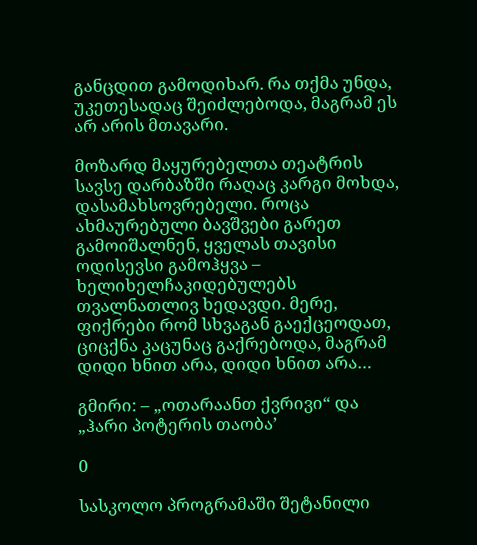განცდით გამოდიხარ. რა თქმა უნდა, უკეთესადაც შეიძლებოდა, მაგრამ ეს არ არის მთავარი.

მოზარდ მაყურებელთა თეატრის სავსე დარბაზში რაღაც კარგი მოხდა, დასამახსოვრებელი. როცა ახმაურებული ბავშვები გარეთ გამოიშალნენ, ყველას თავისი ოდისევსი გამოჰყვა – ხელიხელჩაკიდებულებს თვალნათლივ ხედავდი. მერე, ფიქრები რომ სხვაგან გაექცეოდათ, ციცქნა კაცუნაც გაქრებოდა, მაგრამ დიდი ხნით არა, დიდი ხნით არა…

გმირი: – „ოთარაანთ ქვრივი“ და „ჰარი პოტერის თაობა’

0

სასკოლო პროგრამაში შეტანილი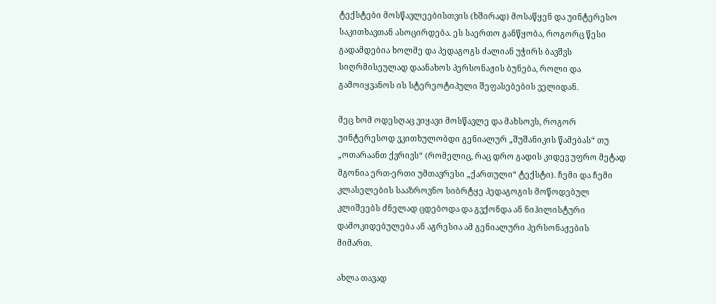ტექსტები მოსწავლეებისთვის (ხშირად) მოსაწყენ და უინტერესო საკითხავთან ასოცირდება. ეს საერთო განწყობა, როგორც წესი გადამდებია ხოლმე და პედაგოგს ძალიან უჭირს ბავშვს სიღრმისეულად დაანახოს პერსონაჟის ბუნება, როლი და გამოიყვანოს ის სტერეოტიპული შეფასებების ველიდან.

მეც ხომ ოდესღაც ვიყავი მოსწავლე და მახსოვს, როგორ უინტერესოდ ვკითხულობდი გენიალურ „შუშანიკის წამებას“ თუ „ოთარაანთ ქვრივს“ (რომელიც, რაც დრო გადის კიდევ უფრო მეტად მგონია ერთ-ერთი უმთავრესი „ქართული“ ტექსტი). ჩემი და ჩემი კლასელების სააზროვნო სიბრტყე პედაგოგის მოწოდებულ კლიშეებს ძნელად ცდებოდა და გვქონდა ან ნიჰილისტური დამოკიდებულება ან აგრესია ამ გენიალური პერსონაჟების მიმართ.

ახლა თავად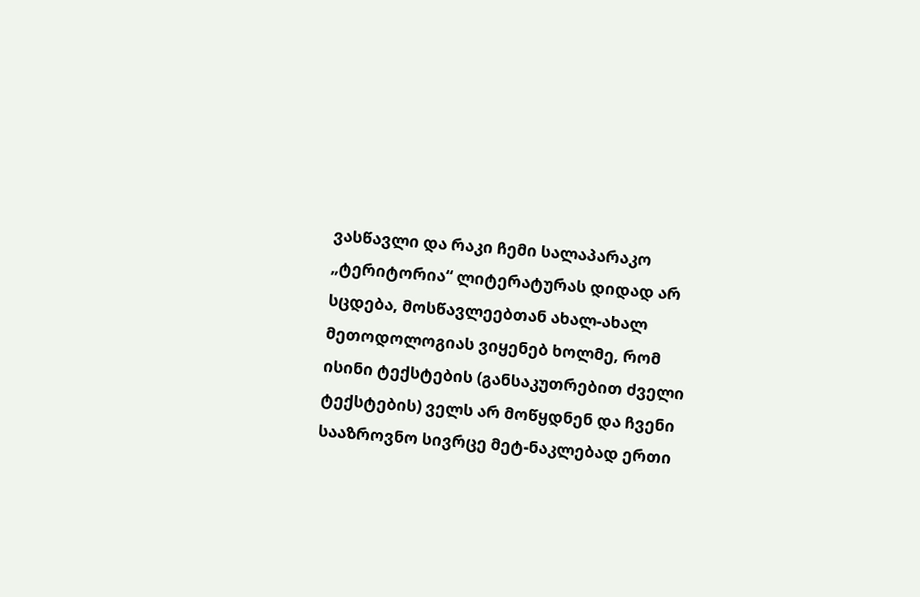ვასწავლი და რაკი ჩემი სალაპარაკო „ტერიტორია“ ლიტერატურას დიდად არ სცდება, მოსწავლეებთან ახალ-ახალ მეთოდოლოგიას ვიყენებ ხოლმე, რომ ისინი ტექსტების (განსაკუთრებით ძველი ტექსტების) ველს არ მოწყდნენ და ჩვენი სააზროვნო სივრცე მეტ-ნაკლებად ერთი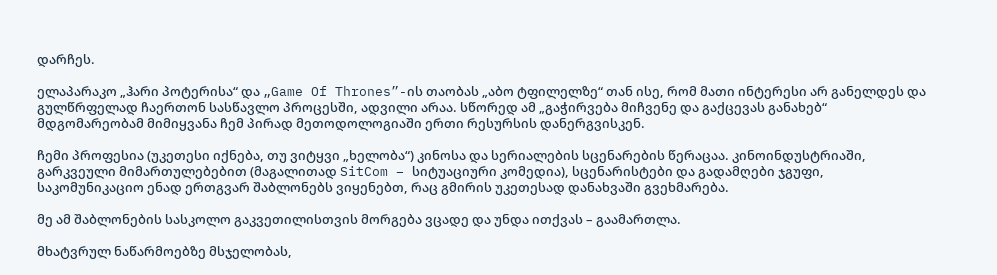დარჩეს.

ელაპარაკო „ჰარი პოტერისა“ და „Game Of Thrones”-ის თაობას „აბო ტფილელზე“ თან ისე, რომ მათი ინტერესი არ განელდეს და გულწრფელად ჩაერთონ სასწავლო პროცესში, ადვილი არაა. სწორედ ამ „გაჭირვება მიჩვენე და გაქცევას განახებ“ მდგომარეობამ მიმიყვანა ჩემ პირად მეთოდოლოგიაში ერთი რესურსის დანერგვისკენ.

ჩემი პროფესია (უკეთესი იქნება, თუ ვიტყვი „ხელობა“) კინოსა და სერიალების სცენარების წერაცაა. კინოინდუსტრიაში, გარკვეული მიმართულებებით (მაგალითად SitCom – სიტუაციური კომედია), სცენარისტები და გადამღები ჯგუფი, საკომუნიკაციო ენად ერთგვარ შაბლონებს ვიყენებთ, რაც გმირის უკეთესად დანახვაში გვეხმარება.

მე ამ შაბლონების სასკოლო გაკვეთილისთვის მორგება ვცადე და უნდა ითქვას – გაამართლა.

მხატვრულ ნაწარმოებზე მსჯელობას,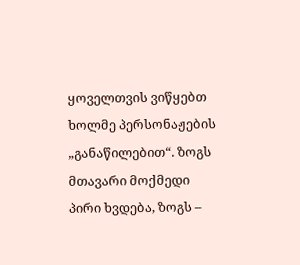ყოველთვის ვიწყებთ ხოლმე პერსონაჟების „განაწილებით“. ზოგს მთავარი მოქმედი პირი ხვდება, ზოგს –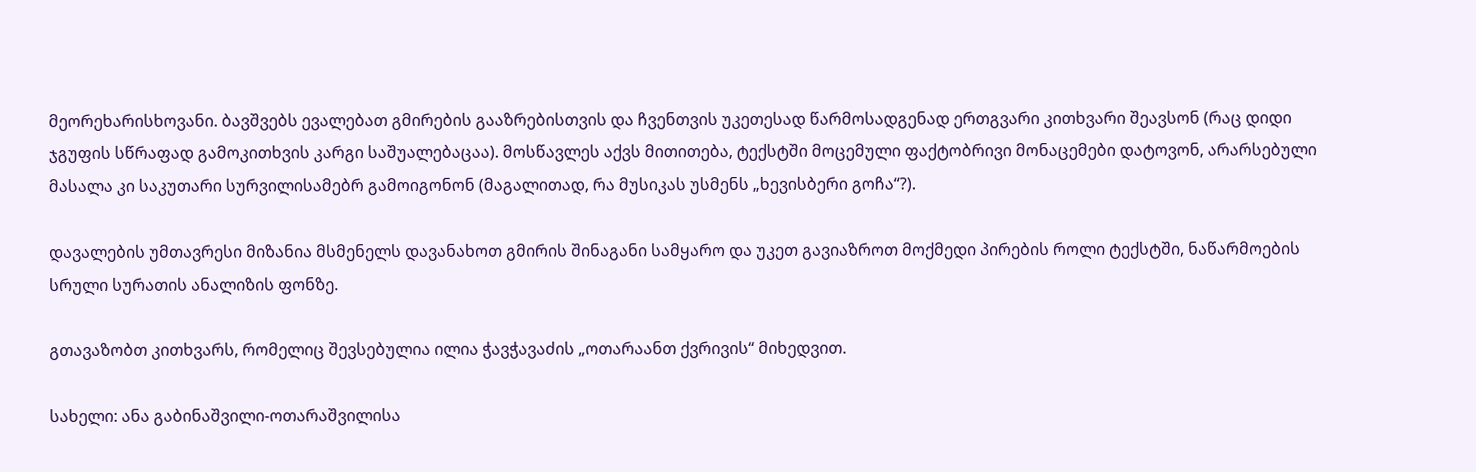მეორეხარისხოვანი. ბავშვებს ევალებათ გმირების გააზრებისთვის და ჩვენთვის უკეთესად წარმოსადგენად ერთგვარი კითხვარი შეავსონ (რაც დიდი ჯგუფის სწრაფად გამოკითხვის კარგი საშუალებაცაა). მოსწავლეს აქვს მითითება, ტექსტში მოცემული ფაქტობრივი მონაცემები დატოვონ, არარსებული მასალა კი საკუთარი სურვილისამებრ გამოიგონონ (მაგალითად, რა მუსიკას უსმენს „ხევისბერი გოჩა“?).

დავალების უმთავრესი მიზანია მსმენელს დავანახოთ გმირის შინაგანი სამყარო და უკეთ გავიაზროთ მოქმედი პირების როლი ტექსტში, ნაწარმოების სრული სურათის ანალიზის ფონზე.

გთავაზობთ კითხვარს, რომელიც შევსებულია ილია ჭავჭავაძის „ოთარაანთ ქვრივის“ მიხედვით.

სახელი: ანა გაბინაშვილი-ოთარაშვილისა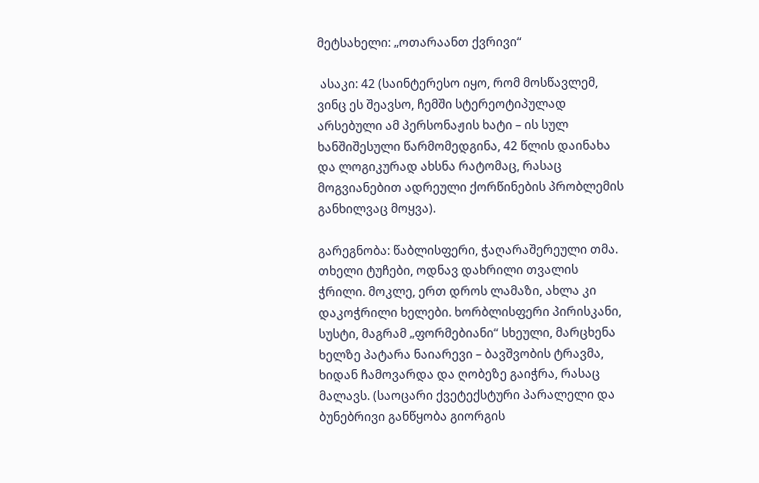მეტსახელი: „ოთარაანთ ქვრივი“

 ასაკი: 42 (საინტერესო იყო, რომ მოსწავლემ, ვინც ეს შეავსო, ჩემში სტერეოტიპულად არსებული ამ პერსონაჟის ხატი – ის სულ ხანშიშესული წარმომედგინა, 42 წლის დაინახა და ლოგიკურად ახსნა რატომაც, რასაც მოგვიანებით ადრეული ქორწინების პრობლემის განხილვაც მოყვა).

გარეგნობა: წაბლისფერი, ჭაღარაშერეული თმა. თხელი ტუჩები, ოდნავ დახრილი თვალის ჭრილი. მოკლე, ერთ დროს ლამაზი, ახლა კი დაკოჭრილი ხელები. ხორბლისფერი პირისკანი, სუსტი, მაგრამ „ფორმებიანი“ სხეული, მარცხენა ხელზე პატარა ნაიარევი – ბავშვობის ტრავმა, ხიდან ჩამოვარდა და ღობეზე გაიჭრა, რასაც მალავს. (საოცარი ქვეტექსტური პარალელი და ბუნებრივი განწყობა გიორგის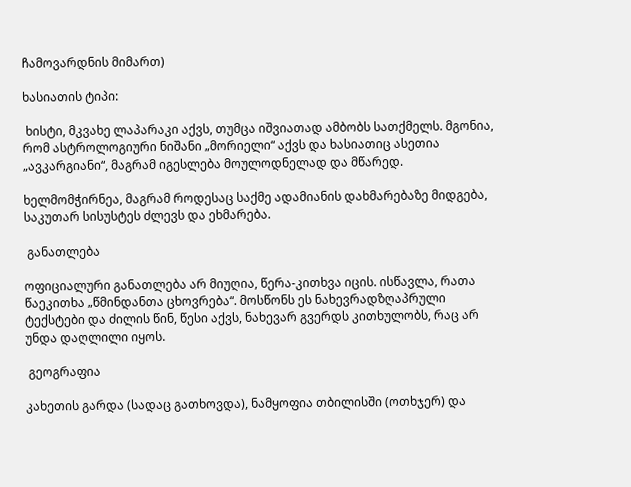ჩამოვარდნის მიმართ)

ხასიათის ტიპი:

 ხისტი, მკვახე ლაპარაკი აქვს, თუმცა იშვიათად ამბობს სათქმელს. მგონია, რომ ასტროლოგიური ნიშანი „მორიელი“ აქვს და ხასიათიც ასეთია „ავკარგიანი“, მაგრამ იგესლება მოულოდნელად და მწარედ.

ხელმომჭირნეა, მაგრამ როდესაც საქმე ადამიანის დახმარებაზე მიდგება, საკუთარ სისუსტეს ძლევს და ეხმარება.

 განათლება

ოფიციალური განათლება არ მიუღია, წერა-კითხვა იცის. ისწავლა, რათა წაეკითხა „წმინდანთა ცხოვრება“. მოსწონს ეს ნახევრადზღაპრული ტექსტები და ძილის წინ, წესი აქვს, ნახევარ გვერდს კითხულობს, რაც არ უნდა დაღლილი იყოს.

 გეოგრაფია

კახეთის გარდა (სადაც გათხოვდა), ნამყოფია თბილისში (ოთხჯერ) და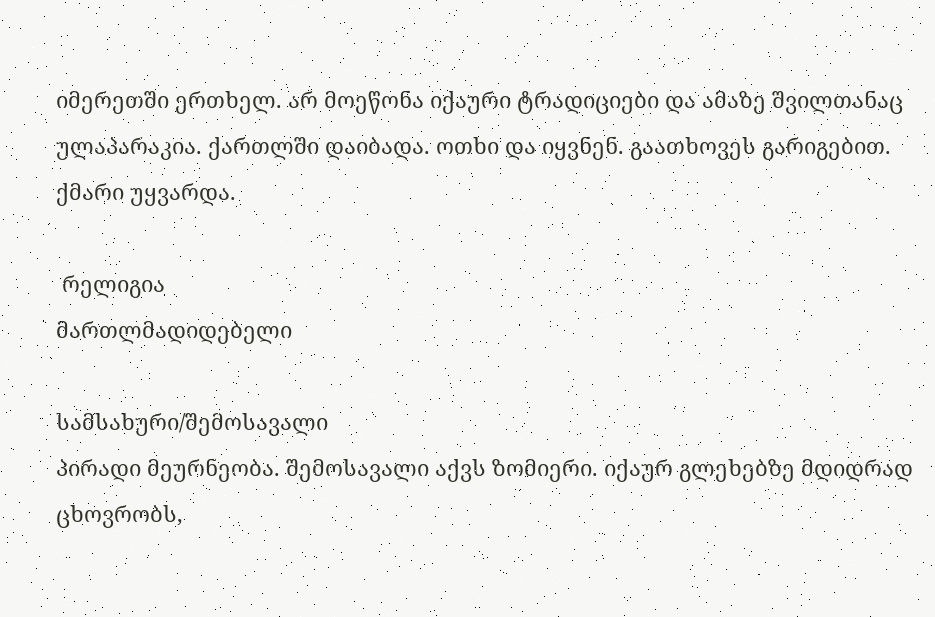იმერეთში ერთხელ. არ მოეწონა იქაური ტრადიციები და ამაზე შვილთანაც ულაპარაკია. ქართლში დაიბადა. ოთხი და იყვნენ. გაათხოვეს გარიგებით. ქმარი უყვარდა.

 რელიგია
მართლმადიდებელი

სამსახური/შემოსავალი
პირადი მეურნეობა. შემოსავალი აქვს ზომიერი. იქაურ გლეხებზე მდიდრად ცხოვრობს,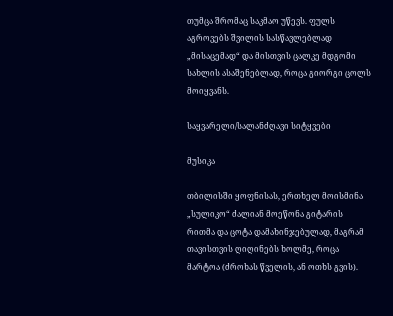თუმცა შრომაც საკმაო უწევს. ფულს აგროვებს შვილის სასწავლებლად „მისაცემად“ და მისთვის ცალკე მდგომი სახლის ასაშენებლად, როცა გიორგი ცოლს მოიყვანს.

საყვარელი/სალანძღავი სიტყვები

მუსიკა

თბილისში ყოფნისას, ერთხელ მოისმინა „სულიკო“ ძალიან მოეწონა გიტარის რითმა და ცოტა დამახინჯებულად, მაგრამ თავისთვის ღიღინებს ხოლმე, როცა მარტოა (ძროხას წველის, ან ოთხს გვის).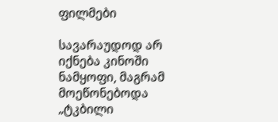ფილმები

სავარაუდოდ არ იქნება კინოში ნამყოფი, მაგრამ მოეწონებოდა „ტკბილი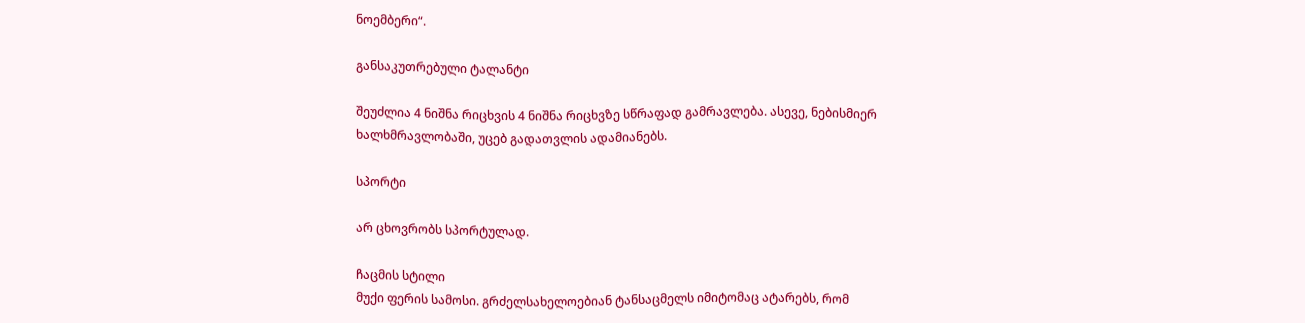ნოემბერი“.

განსაკუთრებული ტალანტი

შეუძლია 4 ნიშნა რიცხვის 4 ნიშნა რიცხვზე სწრაფად გამრავლება. ასევე, ნებისმიერ ხალხმრავლობაში, უცებ გადათვლის ადამიანებს.

სპორტი

არ ცხოვრობს სპორტულად.

ჩაცმის სტილი
მუქი ფერის სამოსი. გრძელსახელოებიან ტანსაცმელს იმიტომაც ატარებს, რომ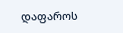დაფაროს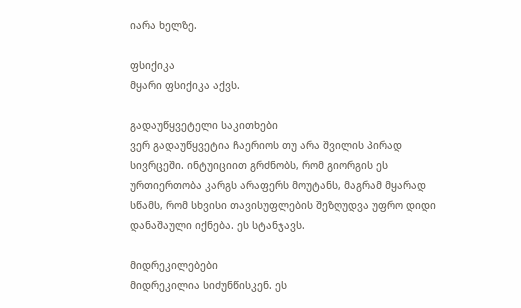იარა ხელზე.

ფსიქიკა
მყარი ფსიქიკა აქვს.

გადაუწყვეტელი საკითხები
ვერ გადაუწყვეტია ჩაერიოს თუ არა შვილის პირად სივრცეში. ინტუიციით გრძნობს, რომ გიორგის ეს ურთიერთობა კარგს არაფერს მოუტანს, მაგრამ მყარად სწამს, რომ სხვისი თავისუფლების შეზღუდვა უფრო დიდი დანაშაული იქნება. ეს სტანჯავს.

მიდრეკილებები
მიდრეკილია სიძუნწისკენ. ეს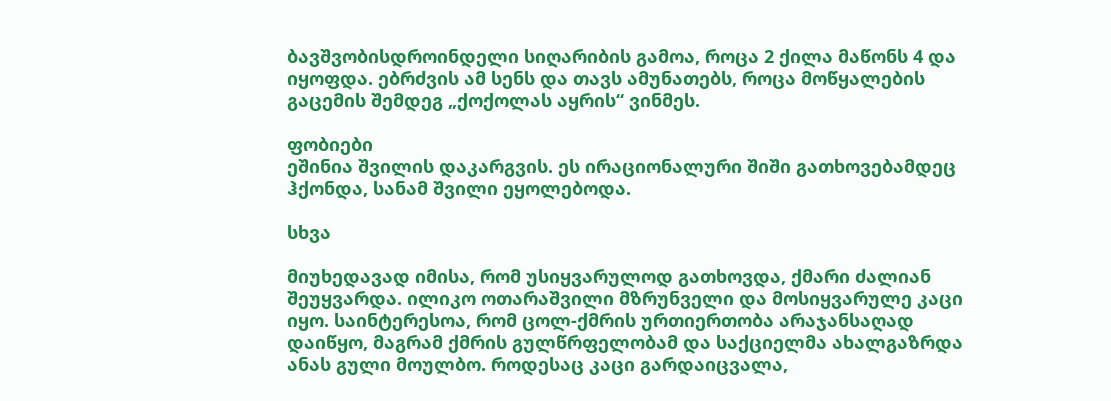ბავშვობისდროინდელი სიღარიბის გამოა, როცა 2 ქილა მაწონს 4 და იყოფდა. ებრძვის ამ სენს და თავს ამუნათებს, როცა მოწყალების გაცემის შემდეგ „ქოქოლას აყრის“ ვინმეს.

ფობიები
ეშინია შვილის დაკარგვის. ეს ირაციონალური შიში გათხოვებამდეც ჰქონდა, სანამ შვილი ეყოლებოდა.

სხვა

მიუხედავად იმისა, რომ უსიყვარულოდ გათხოვდა, ქმარი ძალიან შეუყვარდა. ილიკო ოთარაშვილი მზრუნველი და მოსიყვარულე კაცი იყო. საინტერესოა, რომ ცოლ-ქმრის ურთიერთობა არაჯანსაღად დაიწყო, მაგრამ ქმრის გულწრფელობამ და საქციელმა ახალგაზრდა ანას გული მოულბო. როდესაც კაცი გარდაიცვალა,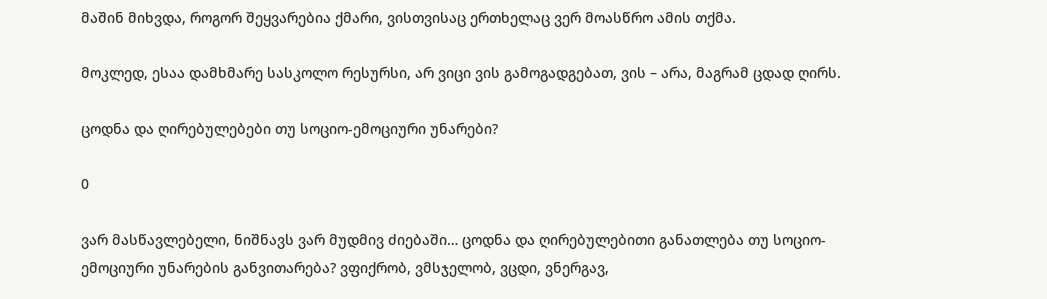მაშინ მიხვდა, როგორ შეყვარებია ქმარი, ვისთვისაც ერთხელაც ვერ მოასწრო ამის თქმა.

მოკლედ, ესაა დამხმარე სასკოლო რესურსი, არ ვიცი ვის გამოგადგებათ, ვის – არა, მაგრამ ცდად ღირს.

ცოდნა და ღირებულებები თუ სოციო-ემოციური უნარები?

0

ვარ მასწავლებელი, ნიშნავს ვარ მუდმივ ძიებაში… ცოდნა და ღირებულებითი განათლება თუ სოციო-ემოციური უნარების განვითარება? ვფიქრობ, ვმსჯელობ, ვცდი, ვნერგავ,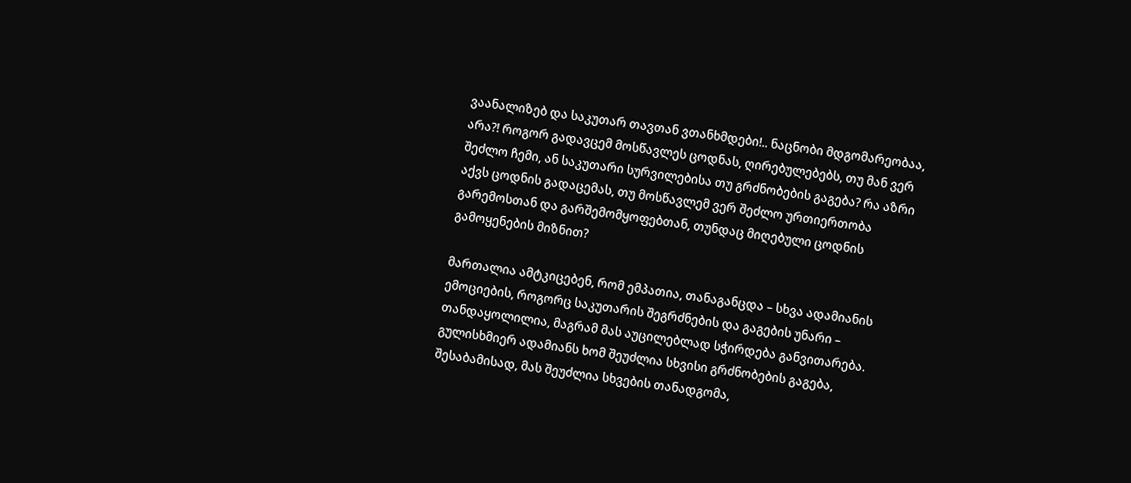ვაანალიზებ და საკუთარ თავთან ვთანხმდები!.. ნაცნობი მდგომარეობაა, არა?! როგორ გადავცემ მოსწავლეს ცოდნას, ღირებულებებს, თუ მან ვერ შეძლო ჩემი, ან საკუთარი სურვილებისა თუ გრძნობების გაგება? რა აზრი აქვს ცოდნის გადაცემას, თუ მოსწავლემ ვერ შეძლო ურთიერთობა გარემოსთან და გარშემომყოფებთან, თუნდაც მიღებული ცოდნის გამოყენების მიზნით?

მართალია ამტკიცებენ, რომ ემპათია, თანაგანცდა – სხვა ადამიანის ემოციების, როგორც საკუთარის შეგრძნების და გაგების უნარი – თანდაყოლილია, მაგრამ მას აუცილებლად სჭირდება განვითარება. გულისხმიერ ადამიანს ხომ შეუძლია სხვისი გრძნობების გაგება, შესაბამისად, მას შეუძლია სხვების თანადგომა,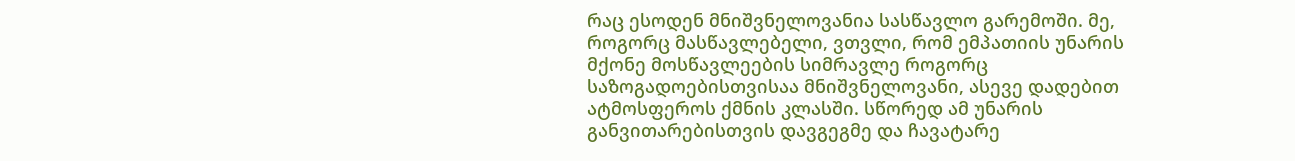რაც ესოდენ მნიშვნელოვანია სასწავლო გარემოში. მე, როგორც მასწავლებელი, ვთვლი, რომ ემპათიის უნარის მქონე მოსწავლეების სიმრავლე როგორც საზოგადოებისთვისაა მნიშვნელოვანი, ასევე დადებით ატმოსფეროს ქმნის კლასში. სწორედ ამ უნარის განვითარებისთვის დავგეგმე და ჩავატარე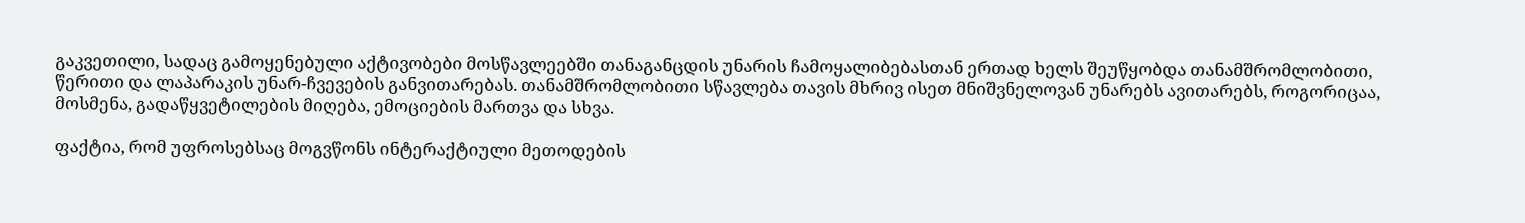გაკვეთილი, სადაც გამოყენებული აქტივობები მოსწავლეებში თანაგანცდის უნარის ჩამოყალიბებასთან ერთად ხელს შეუწყობდა თანამშრომლობითი, წერითი და ლაპარაკის უნარ-ჩვევების განვითარებას. თანამშრომლობითი სწავლება თავის მხრივ ისეთ მნიშვნელოვან უნარებს ავითარებს, როგორიცაა, მოსმენა, გადაწყვეტილების მიღება, ემოციების მართვა და სხვა.

ფაქტია, რომ უფროსებსაც მოგვწონს ინტერაქტიული მეთოდების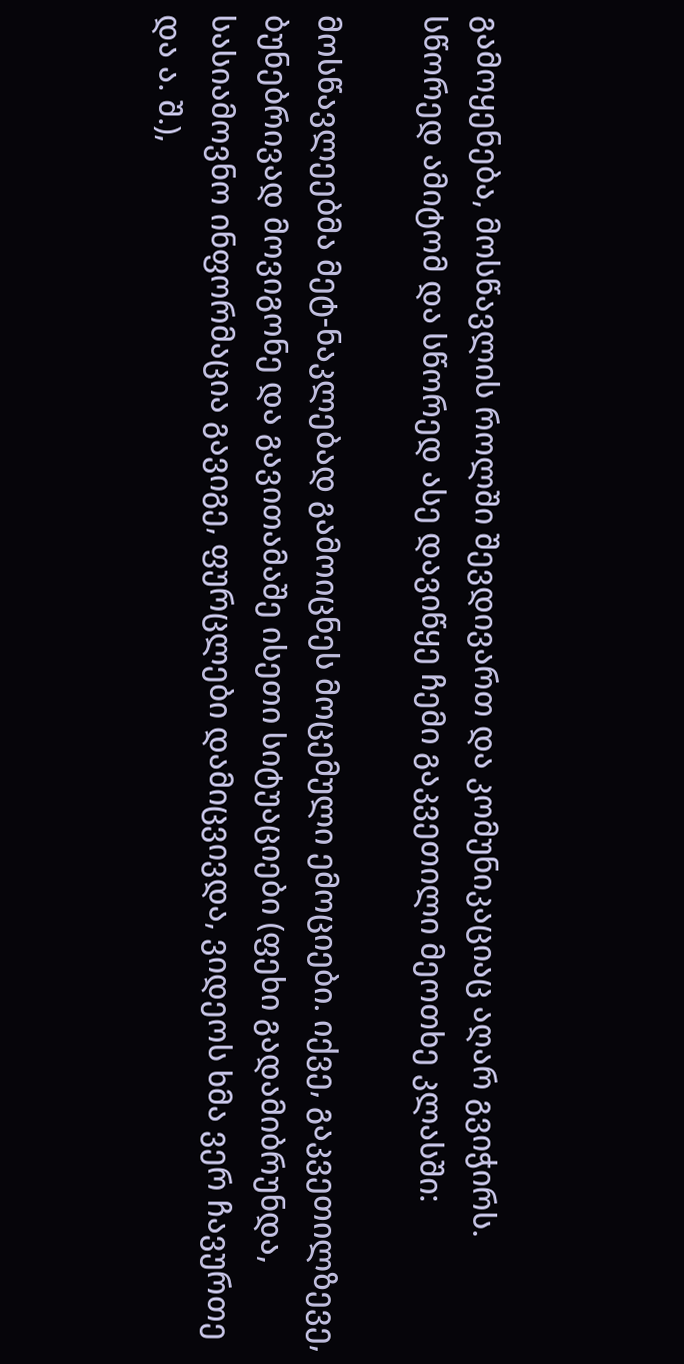გამოყენება, მოსწავლის როლში შევდივართ და კომუნიკაციაც აღარ გვიჭირს. სწორედ ამიტომ და სწორედ ასე დავიწყე ჩემი გაკვეთილი მეოთხე კლასში:

მოსწავლეებმა მეტ-ნაკლებად გამოიცნეს მოცემული ემოციები. იქვე, გაკვეთილზევე, ბუნებრივად მოვიგონე და გავითამაშე ისეთი სიტუაციები (ფეხი გადამიბრუნდა, სასიამოვნო ინფორმაცია გავიგე, ფურცლები დამიცვივდა, ვიდეოს ხმა ვერ ჩავურთე და ა. შ.),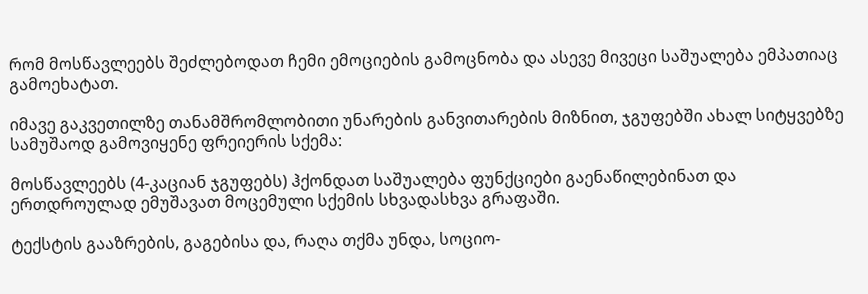რომ მოსწავლეებს შეძლებოდათ ჩემი ემოციების გამოცნობა და ასევე მივეცი საშუალება ემპათიაც გამოეხატათ.

იმავე გაკვეთილზე თანამშრომლობითი უნარების განვითარების მიზნით, ჯგუფებში ახალ სიტყვებზე სამუშაოდ გამოვიყენე ფრეიერის სქემა:

მოსწავლეებს (4-კაციან ჯგუფებს) ჰქონდათ საშუალება ფუნქციები გაენაწილებინათ და ერთდროულად ემუშავათ მოცემული სქემის სხვადასხვა გრაფაში.

ტექსტის გააზრების, გაგებისა და, რაღა თქმა უნდა, სოციო-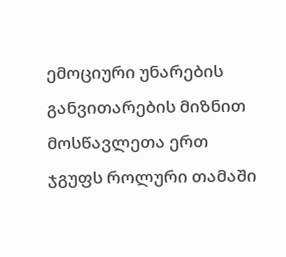ემოციური უნარების განვითარების მიზნით მოსწავლეთა ერთ ჯგუფს როლური თამაში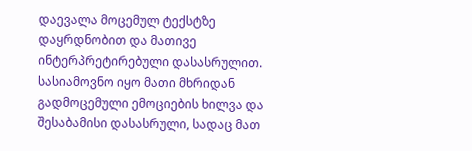დაევალა მოცემულ ტექსტზე დაყრდნობით და მათივე ინტერპრეტირებული დასასრულით. სასიამოვნო იყო მათი მხრიდან გადმოცემული ემოციების ხილვა და შესაბამისი დასასრული, სადაც მათ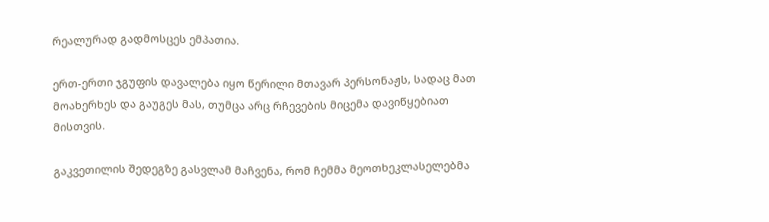რეალურად გადმოსცეს ემპათია.

ერთ-ერთი ჯგუფის დავალება იყო წერილი მთავარ პერსონაჟს, სადაც მათ მოახერხეს და გაუგეს მას, თუმცა არც რჩევების მიცემა დავიწყებიათ მისთვის.

გაკვეთილის შედეგზე გასვლამ მაჩვენა, რომ ჩემმა მეოთხეკლასელებმა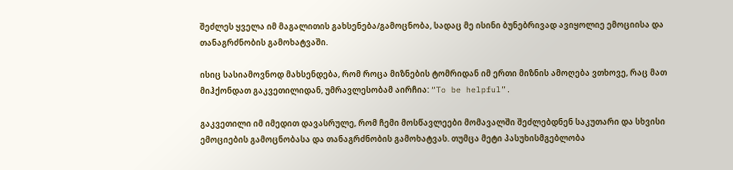შეძლეს ყველა იმ მაგალითის გახსენება/გამოცნობა, სადაც მე ისინი ბუნებრივად ავიყოლიე ემოციისა და თანაგრძნობის გამოხატვაში.

ისიც სასიამოვნოდ მახსენდება, რომ როცა მიზნების ტომრიდან იმ ერთი მიზნის ამოღება ვთხოვე, რაც მათ მიჰქონდათ გაკვეთილიდან, უმრავლესობამ აირჩია: “To be helpful”.

გაკვეთილი იმ იმედით დავასრულე, რომ ჩემი მოსწავლეები მომავალში შეძლებდნენ საკუთარი და სხვისი ემოციების გამოცნობასა და თანაგრძნობის გამოხატვას. თუმცა მეტი პასუხისმგებლობა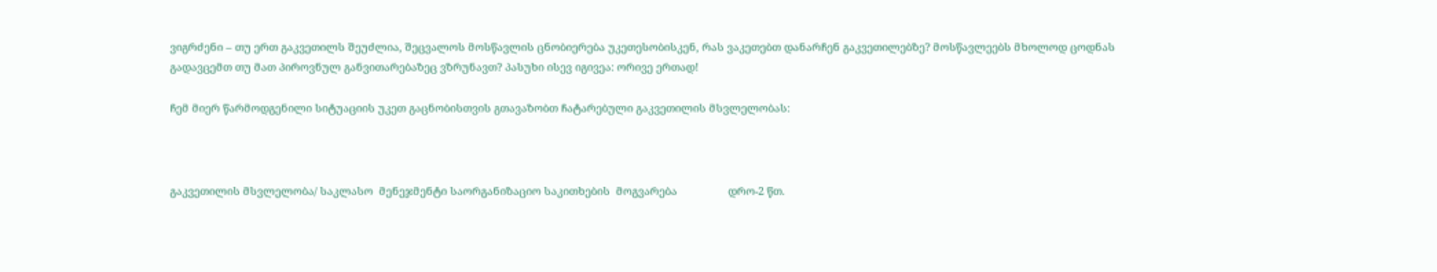ვიგრძენი – თუ ერთ გაკვეთილს შეუძლია, შეცვალოს მოსწავლის ცნობიერება უკეთესობისკენ, რას ვაკეთებთ დანარჩენ გაკვეთილებზე? მოსწავლეებს მხოლოდ ცოდნას გადავცემთ თუ მათ პიროვნულ განვითარებაზეც ვზრუნავთ? პასუხი ისევ იგივეა: ორივე ერთად!

ჩემ მიერ წარმოდგენილი სიტუაციის უკეთ გაცნობისთვის გთავაზობთ ჩატარებული გაკვეთილის მსვლელობას:



გაკვეთილის მსვლელობა/ საკლასო  მენეჯმენტი საორგანიზაციო საკითხების  მოგვარება                 დრო-2 წთ.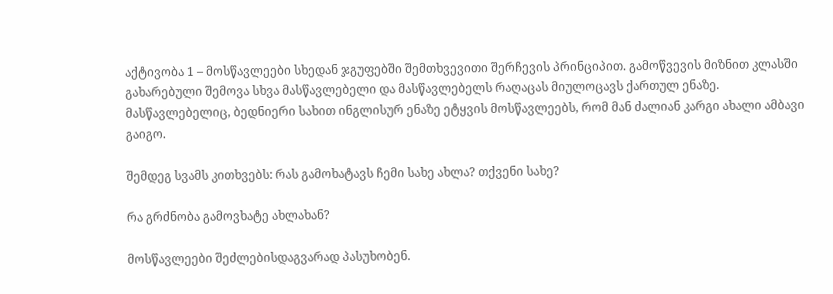აქტივობა 1 – მოსწავლეები სხედან ჯგუფებში შემთხვევითი შერჩევის პრინციპით. გამოწვევის მიზნით კლასში გახარებული შემოვა სხვა მასწავლებელი და მასწავლებელს რაღაცას მიულოცავს ქართულ ენაზე. მასწავლებელიც, ბედნიერი სახით ინგლისურ ენაზე ეტყვის მოსწავლეებს, რომ მან ძალიან კარგი ახალი ამბავი გაიგო.

შემდეგ სვამს კითხვებს: რას გამოხატავს ჩემი სახე ახლა? თქვენი სახე?

რა გრძნობა გამოვხატე ახლახან?

მოსწავლეები შეძლებისდაგვარად პასუხობენ.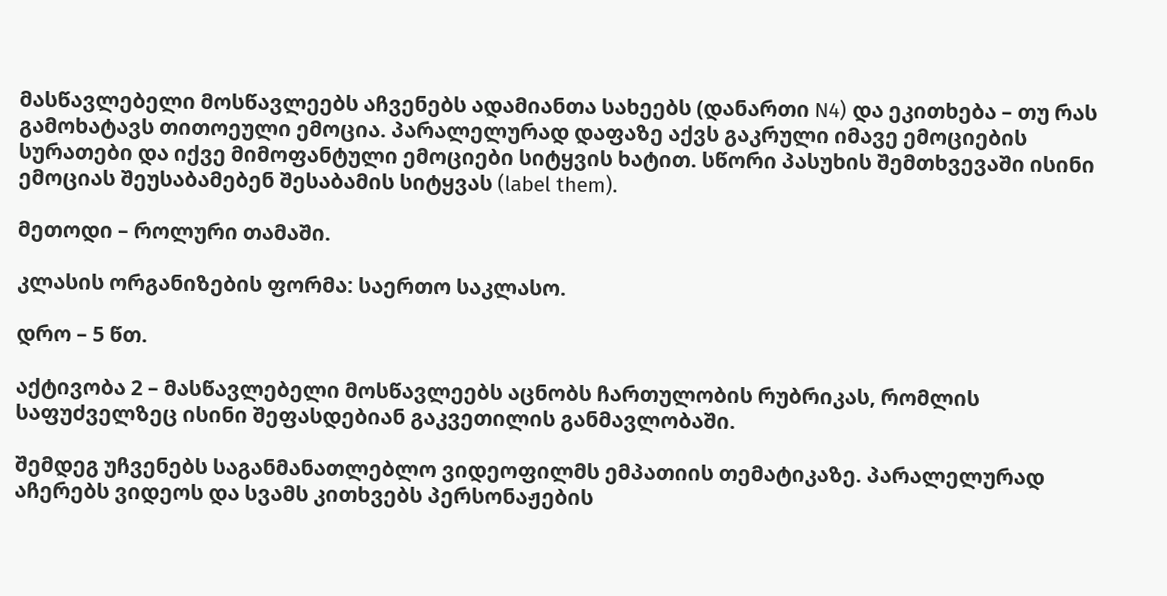მასწავლებელი მოსწავლეებს აჩვენებს ადამიანთა სახეებს (დანართი N4) და ეკითხება – თუ რას გამოხატავს თითოეული ემოცია. პარალელურად დაფაზე აქვს გაკრული იმავე ემოციების სურათები და იქვე მიმოფანტული ემოციები სიტყვის ხატით. სწორი პასუხის შემთხვევაში ისინი ემოციას შეუსაბამებენ შესაბამის სიტყვას (label them).

მეთოდი – როლური თამაში.

კლასის ორგანიზების ფორმა: საერთო საკლასო.

დრო – 5 წთ.

აქტივობა 2 – მასწავლებელი მოსწავლეებს აცნობს ჩართულობის რუბრიკას, რომლის საფუძველზეც ისინი შეფასდებიან გაკვეთილის განმავლობაში.

შემდეგ უჩვენებს საგანმანათლებლო ვიდეოფილმს ემპათიის თემატიკაზე. პარალელურად აჩერებს ვიდეოს და სვამს კითხვებს პერსონაჟების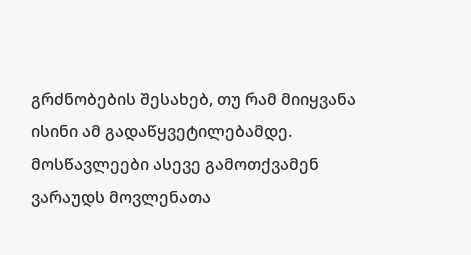გრძნობების შესახებ, თუ რამ მიიყვანა ისინი ამ გადაწყვეტილებამდე. მოსწავლეები ასევე გამოთქვამენ ვარაუდს მოვლენათა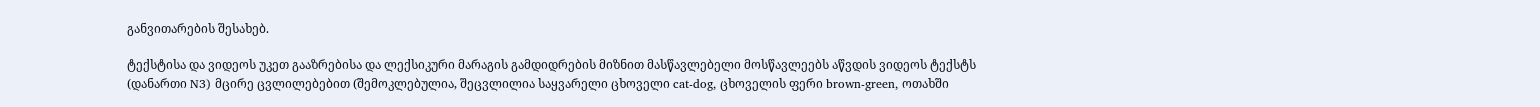განვითარების შესახებ.

ტექსტისა და ვიდეოს უკეთ გააზრებისა და ლექსიკური მარაგის გამდიდრების მიზნით მასწავლებელი მოსწავლეებს აწვდის ვიდეოს ტექსტს (დანართი N3) მცირე ცვლილებებით (შემოკლებულია, შეცვლილია საყვარელი ცხოველი cat-dog, ცხოველის ფერი brown-green, ოთახში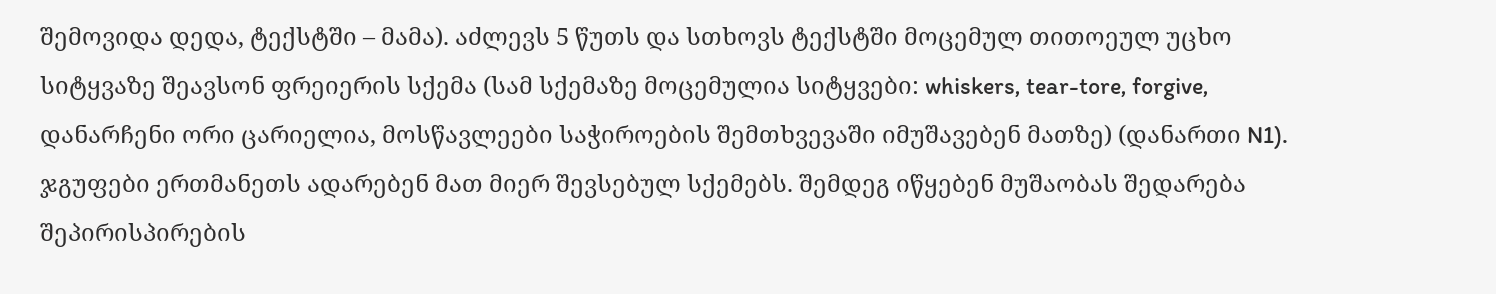შემოვიდა დედა, ტექსტში – მამა). აძლევს 5 წუთს და სთხოვს ტექსტში მოცემულ თითოეულ უცხო სიტყვაზე შეავსონ ფრეიერის სქემა (სამ სქემაზე მოცემულია სიტყვები: whiskers, tear-tore, forgive, დანარჩენი ორი ცარიელია, მოსწავლეები საჭიროების შემთხვევაში იმუშავებენ მათზე) (დანართი N1). ჯგუფები ერთმანეთს ადარებენ მათ მიერ შევსებულ სქემებს. შემდეგ იწყებენ მუშაობას შედარება შეპირისპირების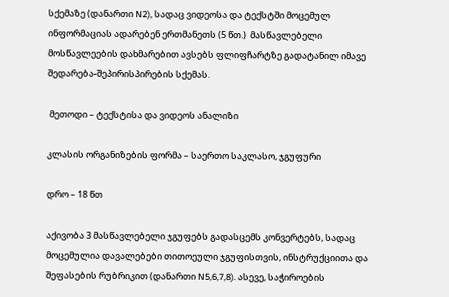სქემაზე (დანართი N2), სადაც ვიდეოსა და ტექსტში მოცემულ ინფორმაციას ადარებენ ერთმანეთს (5 წთ.)  მასწავლებელი მოსწავლეების დახმარებით ავსებს ფლიფჩარტზე გადატანილ იმავე შედარება-შეპირისპირების სქემას.

 მეთოდი – ტექსტისა და ვიდეოს ანალიზი

კლასის ორგანიზების ფორმა – საერთო საკლასო, ჯგუფური

დრო – 18 წთ

აქივობა 3 მასწავლებელი ჯგუფებს გადასცემს კონვერტებს, სადაც მოცემულია დავალებები თითოეული ჯგუფისთვის, ინსტრუქციითა და შეფასების რუბრიკით (დანართი N5,6,7,8). ასევე, საჭიროების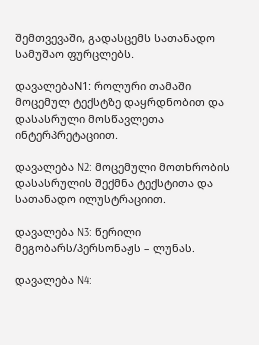შემთვევაში, გადასცემს სათანადო სამუშაო ფურცლებს.

დავალებაN1: როლური თამაში მოცემულ ტექსტზე დაყრდნობით და დასასრული მოსწავლეთა ინტერპრეტაციით.

დავალება N2: მოცემული მოთხრობის დასასრულის შექმნა ტექსტითა და სათანადო ილუსტრაციით.

დავალება N3: წერილი მეგობარს/პერსონაჟს – ლუნას.

დავალება N4: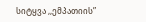სიტყვა ,,ემპათიის”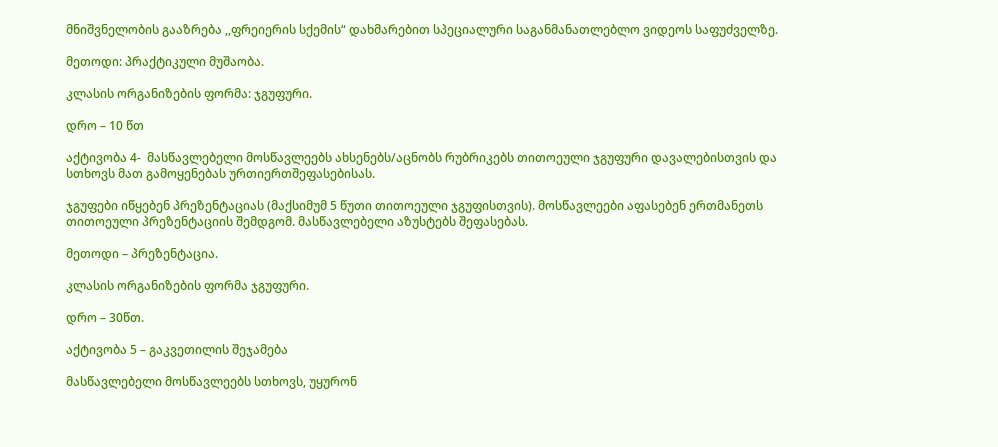მნიშვნელობის გააზრება ,,ფრეიერის სქემის“ დახმარებით სპეციალური საგანმანათლებლო ვიდეოს საფუძველზე.

მეთოდი: პრაქტიკული მუშაობა.

კლასის ორგანიზების ფორმა: ჯგუფური.

დრო – 10 წთ

აქტივობა 4-  მასწავლებელი მოსწავლეებს ახსენებს/აცნობს რუბრიკებს თითოეული ჯგუფური დავალებისთვის და სთხოვს მათ გამოყენებას ურთიერთშეფასებისას.

ჯგუფები იწყებენ პრეზენტაციას (მაქსიმუმ 5 წუთი თითოეული ჯგუფისთვის). მოსწავლეები აფასებენ ერთმანეთს თითოეული პრეზენტაციის შემდგომ. მასწავლებელი აზუსტებს შეფასებას.

მეთოდი – პრეზენტაცია.

კლასის ორგანიზების ფორმა ჯგუფური.

დრო – 30წთ.

აქტივობა 5 – გაკვეთილის შეჯამება

მასწავლებელი მოსწავლეებს სთხოვს, უყურონ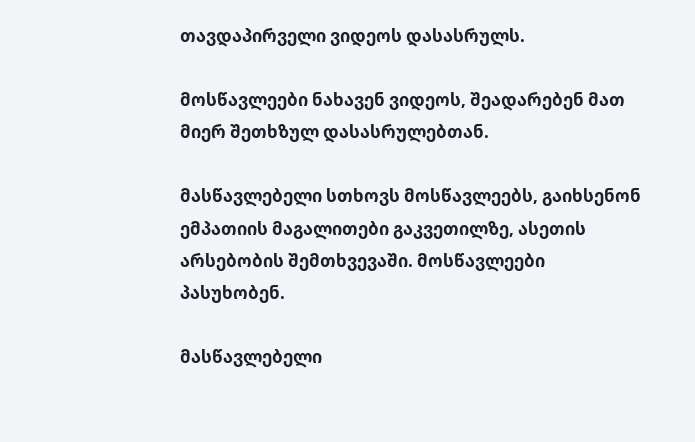თავდაპირველი ვიდეოს დასასრულს.

მოსწავლეები ნახავენ ვიდეოს, შეადარებენ მათ მიერ შეთხზულ დასასრულებთან.

მასწავლებელი სთხოვს მოსწავლეებს, გაიხსენონ ემპათიის მაგალითები გაკვეთილზე, ასეთის არსებობის შემთხვევაში. მოსწავლეები პასუხობენ.

მასწავლებელი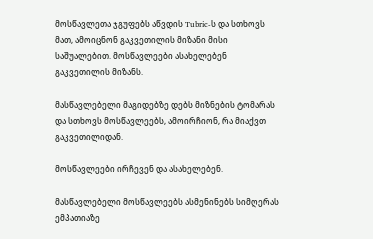მოსწავლეთა ჯგუფებს აწვდის Tubric-ს და სთხოვს მათ, ამოიცნონ გაკვეთილის მიზანი მისი საშუალებით. მოსწავლეები ასახელებენ გაკვეთილის მიზანს.

მასწავლებელი მაგიდებზე დებს მიზნების ტომარას და სთხოვს მოსწავლეებს, ამოირჩიონ, რა მიაქვთ  გაკვეთილიდან.

მოსწავლეები ირჩევენ და ასახელებენ.

მასწავლებელი მოსწავლეებს ასმენინებს სიმღერას ემპათიაზე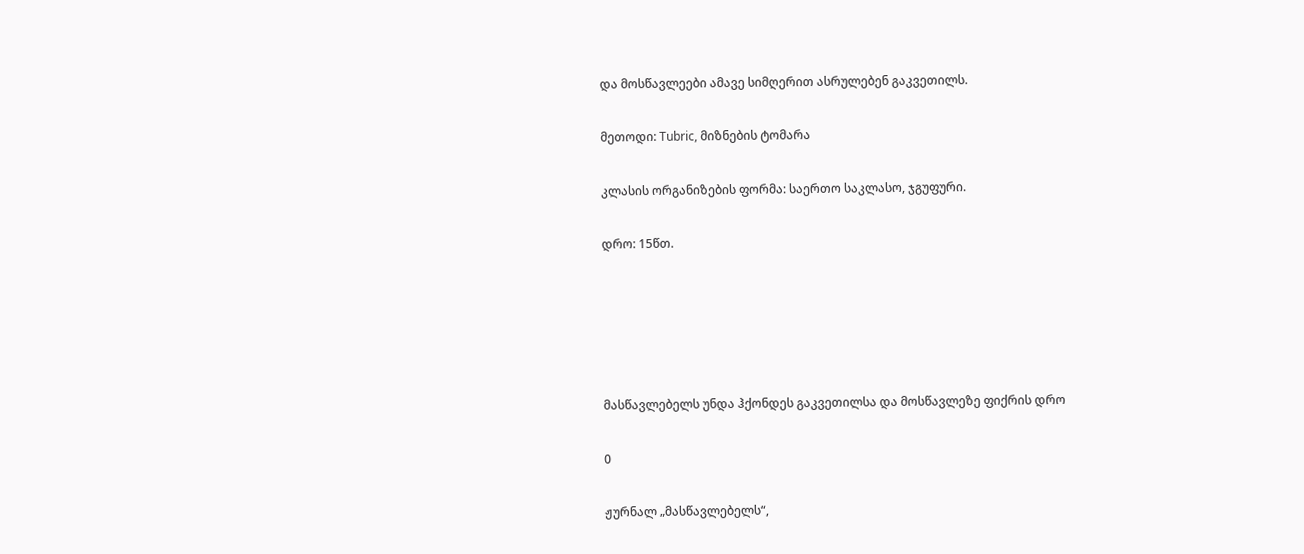და მოსწავლეები ამავე სიმღერით ასრულებენ გაკვეთილს.

მეთოდი: Tubric, მიზნების ტომარა

კლასის ორგანიზების ფორმა: საერთო საკლასო, ჯგუფური.

დრო: 15წთ.





მასწავლებელს უნდა ჰქონდეს გაკვეთილსა და მოსწავლეზე ფიქრის დრო

0

ჟურნალ „მასწავლებელს“,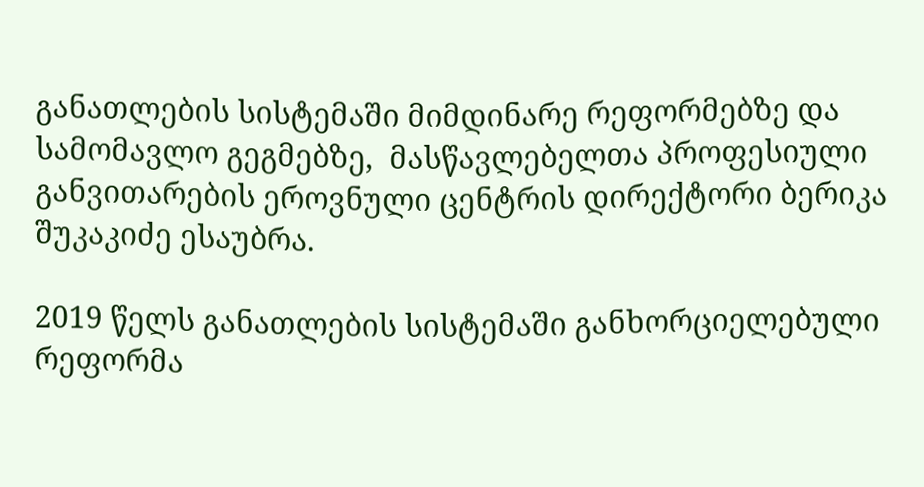განათლების სისტემაში მიმდინარე რეფორმებზე და სამომავლო გეგმებზე,  მასწავლებელთა პროფესიული განვითარების ეროვნული ცენტრის დირექტორი ბერიკა შუკაკიძე ესაუბრა.

2019 წელს განათლების სისტემაში განხორციელებული რეფორმა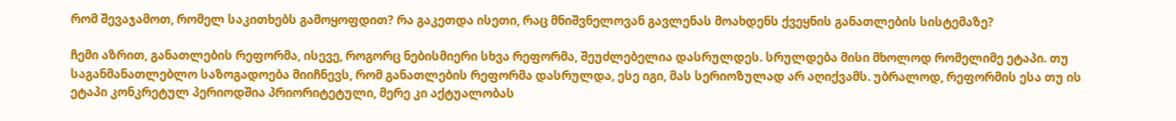რომ შევაჯამოთ, რომელ საკითხებს გამოყოფდით? რა გაკეთდა ისეთი, რაც მნიშვნელოვან გავლენას მოახდენს ქვეყნის განათლების სისტემაზე?

ჩემი აზრით, განათლების რეფორმა, ისევე, როგორც ნებისმიერი სხვა რეფორმა, შეუძლებელია დასრულდეს. სრულდება მისი მხოლოდ რომელიმე ეტაპი. თუ საგანმანათლებლო საზოგადოება მიიჩნევს, რომ განათლების რეფორმა დასრულდა, ესე იგი, მას სერიოზულად არ აღიქვამს. უბრალოდ, რეფორმის ესა თუ ის ეტაპი კონკრეტულ პერიოდშია პრიორიტეტული, მერე კი აქტუალობას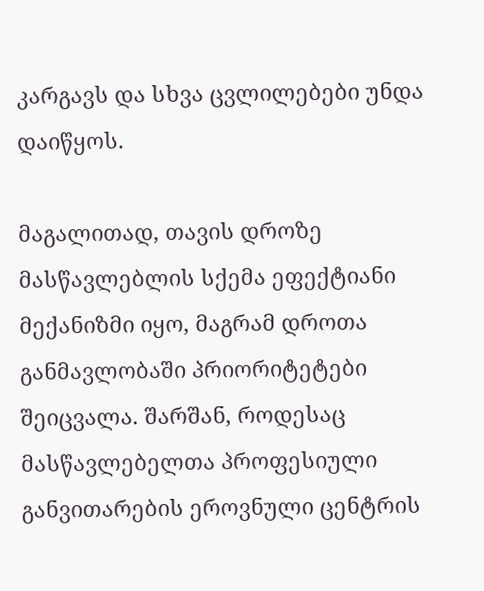კარგავს და სხვა ცვლილებები უნდა დაიწყოს.

მაგალითად, თავის დროზე მასწავლებლის სქემა ეფექტიანი მექანიზმი იყო, მაგრამ დროთა განმავლობაში პრიორიტეტები  შეიცვალა. შარშან, როდესაც მასწავლებელთა პროფესიული განვითარების ეროვნული ცენტრის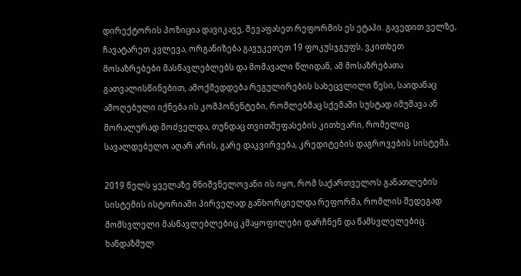დირექტორის პოზიცია დავიკავე, შევაფასეთ რეფორმის ეს ეტაპი. გავედით ველზე, ჩავატარეთ კვლევა, ორგანიზება გავუკეთეთ 19 ფოკუსჯგუფს, ვკითხეთ მოსაზრებები მასწავლებლებს და მომავალი წლიდან, ამ მოსაზრებათა გათვალისწინებით, ამოქმედდება რეგულირების სახეცვლილი წესი, საიდანაც ამოღებული იქნება ის კომპონენტები, რომლებმაც სქემაში სუსტად იმუშავა ან მორალურად მოძველდა, თუნდაც თვითშეფასების კითხვარი, რომელიც სავალდებულო აღარ არის, გარე დაკვირვება, კრედიტების დაგროვების სისტემა.

2019 წელს ყველაზე მნიშვნელოვანი ის იყო, რომ საქართველოს განათლების სისტემის ისტორიაში პირველად განხორციელდა რეფორმა, რომლის შედეგად მომსვლელი მასწავლებლებიც კმაყოფილები დარჩნენ და წამსვლელებიც. ხანდაზმულ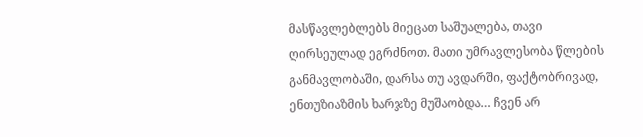მასწავლებლებს მიეცათ საშუალება, თავი ღირსეულად ეგრძნოთ. მათი უმრავლესობა წლების განმავლობაში, დარსა თუ ავდარში, ფაქტობრივად, ენთუზიაზმის ხარჯზე მუშაობდა… ჩვენ არ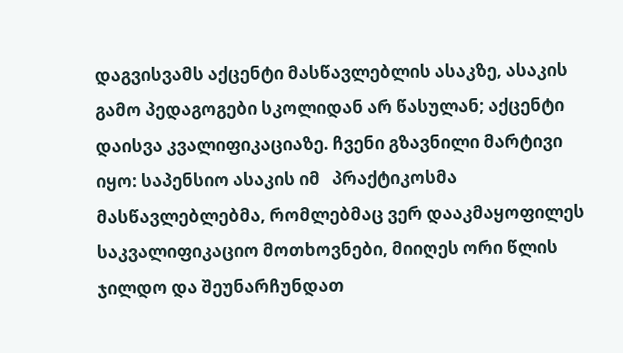დაგვისვამს აქცენტი მასწავლებლის ასაკზე, ასაკის გამო პედაგოგები სკოლიდან არ წასულან; აქცენტი დაისვა კვალიფიკაციაზე. ჩვენი გზავნილი მარტივი იყო: საპენსიო ასაკის იმ   პრაქტიკოსმა მასწავლებლებმა, რომლებმაც ვერ დააკმაყოფილეს საკვალიფიკაციო მოთხოვნები, მიიღეს ორი წლის ჯილდო და შეუნარჩუნდათ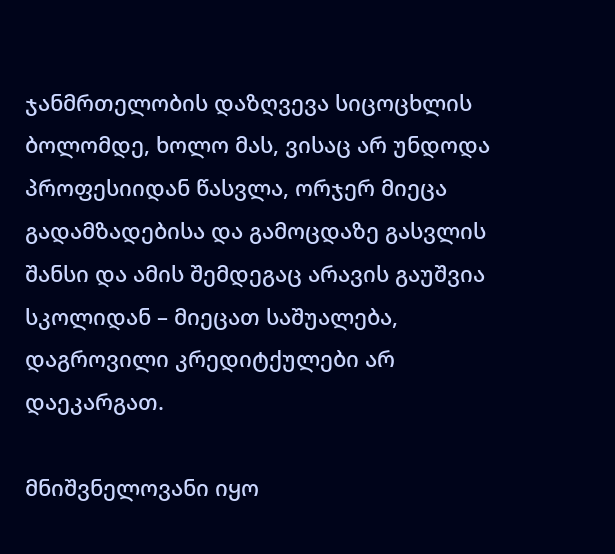ჯანმრთელობის დაზღვევა სიცოცხლის ბოლომდე, ხოლო მას, ვისაც არ უნდოდა პროფესიიდან წასვლა, ორჯერ მიეცა გადამზადებისა და გამოცდაზე გასვლის შანსი და ამის შემდეგაც არავის გაუშვია სკოლიდან – მიეცათ საშუალება, დაგროვილი კრედიტქულები არ დაეკარგათ.

მნიშვნელოვანი იყო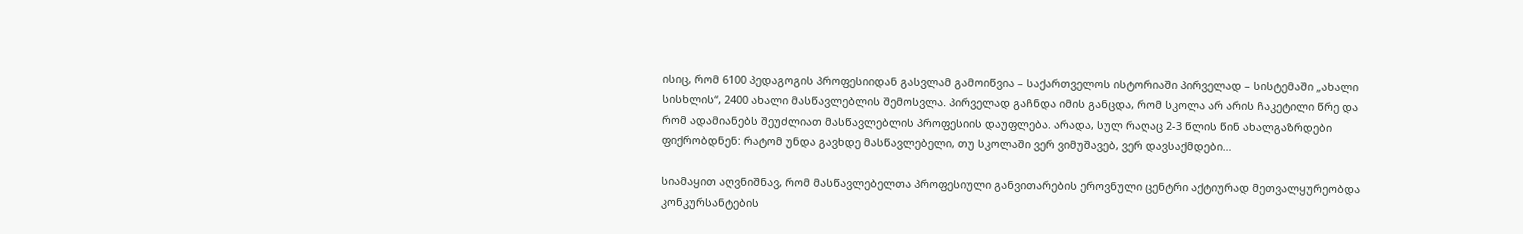ისიც, რომ 6100 პედაგოგის პროფესიიდან გასვლამ გამოიწვია – საქართველოს ისტორიაში პირველად – სისტემაში „ახალი სისხლის“, 2400 ახალი მასწავლებლის შემოსვლა. პირველად გაჩნდა იმის განცდა, რომ სკოლა არ არის ჩაკეტილი წრე და რომ ადამიანებს შეუძლიათ მასწავლებლის პროფესიის დაუფლება. არადა, სულ რაღაც 2-3 წლის წინ ახალგაზრდები ფიქრობდნენ: რატომ უნდა გავხდე მასწავლებელი, თუ სკოლაში ვერ ვიმუშავებ, ვერ დავსაქმდები…

სიამაყით აღვნიშნავ, რომ მასწავლებელთა პროფესიული განვითარების ეროვნული ცენტრი აქტიურად მეთვალყურეობდა კონკურსანტების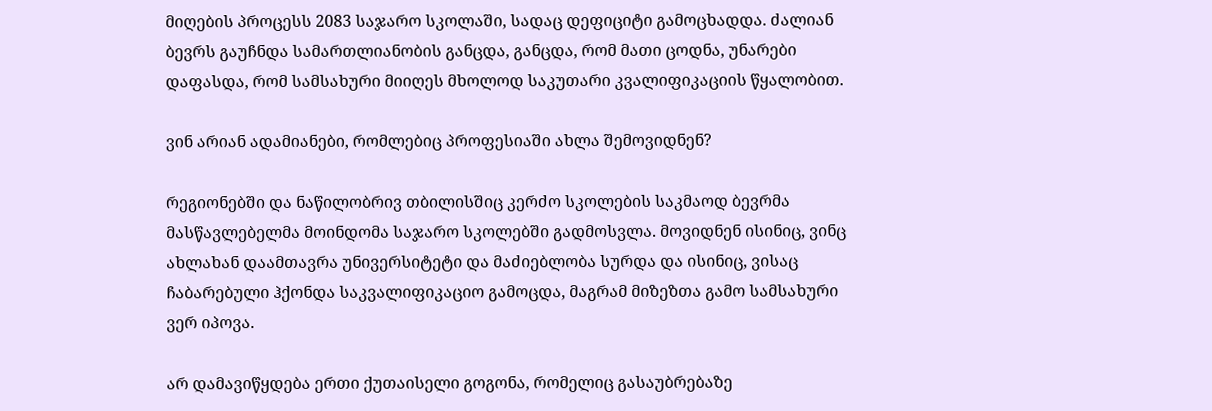მიღების პროცესს 2083 საჯარო სკოლაში, სადაც დეფიციტი გამოცხადდა. ძალიან ბევრს გაუჩნდა სამართლიანობის განცდა, განცდა, რომ მათი ცოდნა, უნარები დაფასდა, რომ სამსახური მიიღეს მხოლოდ საკუთარი კვალიფიკაციის წყალობით.

ვინ არიან ადამიანები, რომლებიც პროფესიაში ახლა შემოვიდნენ?

რეგიონებში და ნაწილობრივ თბილისშიც კერძო სკოლების საკმაოდ ბევრმა მასწავლებელმა მოინდომა საჯარო სკოლებში გადმოსვლა. მოვიდნენ ისინიც, ვინც ახლახან დაამთავრა უნივერსიტეტი და მაძიებლობა სურდა და ისინიც, ვისაც ჩაბარებული ჰქონდა საკვალიფიკაციო გამოცდა, მაგრამ მიზეზთა გამო სამსახური ვერ იპოვა.

არ დამავიწყდება ერთი ქუთაისელი გოგონა, რომელიც გასაუბრებაზე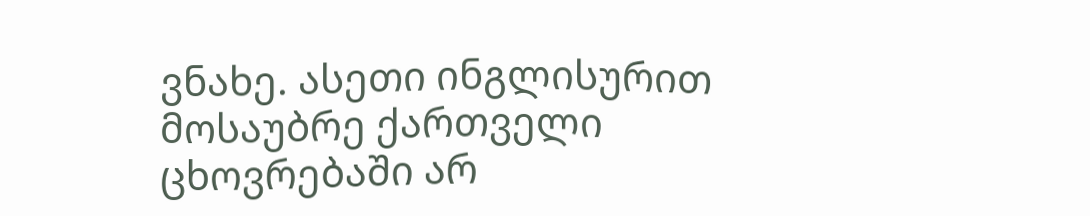ვნახე. ასეთი ინგლისურით მოსაუბრე ქართველი ცხოვრებაში არ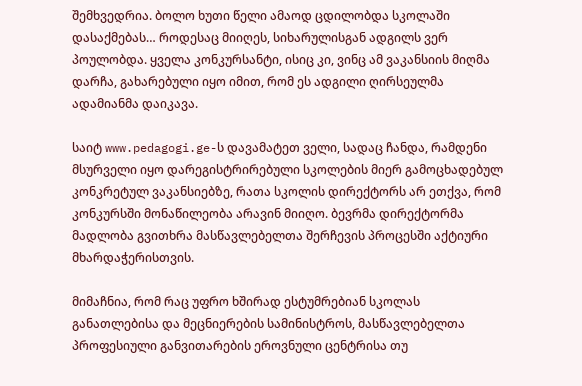შემხვედრია. ბოლო ხუთი წელი ამაოდ ცდილობდა სკოლაში დასაქმებას… როდესაც მიიღეს, სიხარულისგან ადგილს ვერ პოულობდა. ყველა კონკურსანტი, ისიც კი, ვინც ამ ვაკანსიის მიღმა დარჩა, გახარებული იყო იმით, რომ ეს ადგილი ღირსეულმა ადამიანმა დაიკავა.

საიტ www.pedagogi.ge-ს დავამატეთ ველი, სადაც ჩანდა, რამდენი მსურველი იყო დარეგისტრირებული სკოლების მიერ გამოცხადებულ კონკრეტულ ვაკანსიებზე, რათა სკოლის დირექტორს არ ეთქვა, რომ კონკურსში მონაწილეობა არავინ მიიღო. ბევრმა დირექტორმა მადლობა გვითხრა მასწავლებელთა შერჩევის პროცესში აქტიური მხარდაჭერისთვის.

მიმაჩნია, რომ რაც უფრო ხშირად ესტუმრებიან სკოლას განათლებისა და მეცნიერების სამინისტროს, მასწავლებელთა პროფესიული განვითარების ეროვნული ცენტრისა თუ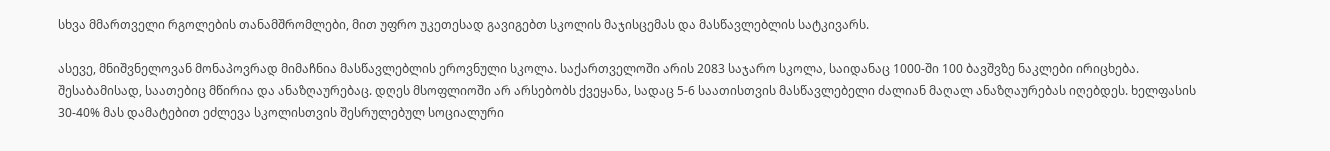სხვა მმართველი რგოლების თანამშრომლები, მით უფრო უკეთესად გავიგებთ სკოლის მაჯისცემას და მასწავლებლის სატკივარს.

ასევე, მნიშვნელოვან მონაპოვრად მიმაჩნია მასწავლებლის ეროვნული სკოლა. საქართველოში არის 2083 საჯარო სკოლა, საიდანაც 1000-ში 100 ბავშვზე ნაკლები ირიცხება. შესაბამისად, საათებიც მწირია და ანაზღაურებაც. დღეს მსოფლიოში არ არსებობს ქვეყანა, სადაც 5-6 საათისთვის მასწავლებელი ძალიან მაღალ ანაზღაურებას იღებდეს. ხელფასის 30-40% მას დამატებით ეძლევა სკოლისთვის შესრულებულ სოციალური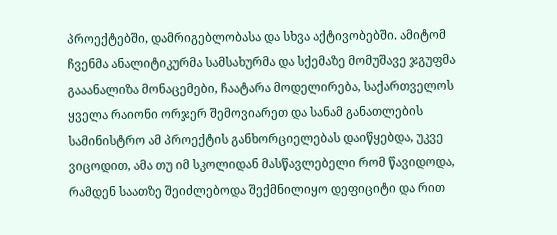პროექტებში, დამრიგებლობასა და სხვა აქტივობებში. ამიტომ ჩვენმა ანალიტიკურმა სამსახურმა და სქემაზე მომუშავე ჯგუფმა გააანალიზა მონაცემები, ჩაატარა მოდელირება, საქართველოს ყველა რაიონი ორჯერ შემოვიარეთ და სანამ განათლების სამინისტრო ამ პროექტის განხორციელებას დაიწყებდა, უკვე ვიცოდით, ამა თუ იმ სკოლიდან მასწავლებელი რომ წავიდოდა, რამდენ საათზე შეიძლებოდა შექმნილიყო დეფიციტი და რით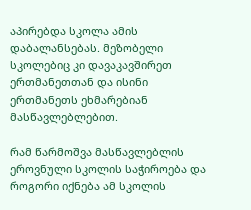აპირებდა სკოლა ამის დაბალანსებას. მეზობელი სკოლებიც კი დავაკავშირეთ ერთმანეთთან და ისინი ერთმანეთს ეხმარებიან მასწავლებლებით.

რამ წარმოშვა მასწავლებლის ეროვნული სკოლის საჭიროება და როგორი იქნება ამ სკოლის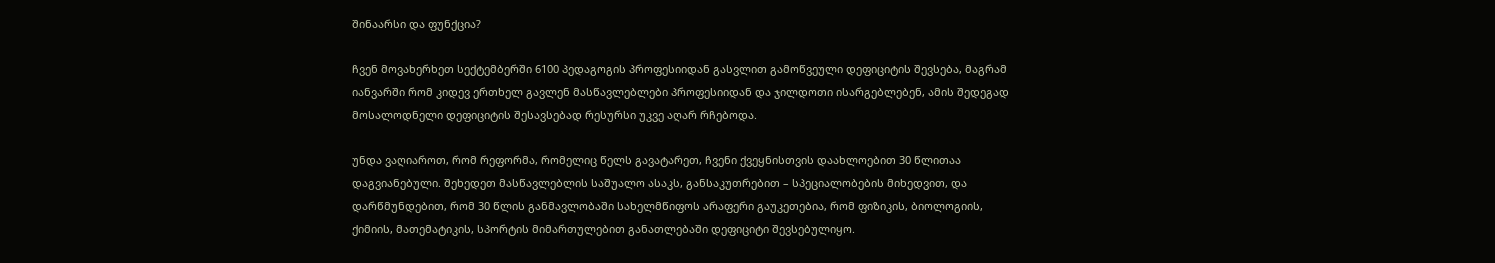შინაარსი და ფუნქცია?

ჩვენ მოვახერხეთ სექტემბერში 6100 პედაგოგის პროფესიიდან გასვლით გამოწვეული დეფიციტის შევსება, მაგრამ იანვარში რომ კიდევ ერთხელ გავლენ მასწავლებლები პროფესიიდან და ჯილდოთი ისარგებლებენ, ამის შედეგად მოსალოდნელი დეფიციტის შესავსებად რესურსი უკვე აღარ რჩებოდა.

უნდა ვაღიაროთ, რომ რეფორმა, რომელიც წელს გავატარეთ, ჩვენი ქვეყნისთვის დაახლოებით 30 წლითაა დაგვიანებული. შეხედეთ მასწავლებლის საშუალო ასაკს, განსაკუთრებით – სპეციალობების მიხედვით, და დარწმუნდებით, რომ 30 წლის განმავლობაში სახელმწიფოს არაფერი გაუკეთებია, რომ ფიზიკის, ბიოლოგიის, ქიმიის, მათემატიკის, სპორტის მიმართულებით განათლებაში დეფიციტი შევსებულიყო.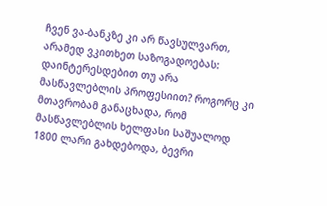ჩვენ ვა-ბანკზე კი არ წავსულვართ, არამედ ვკითხეთ საზოგადოებას: დაინტერესდებით თუ არა მასწავლებლის პროფესიით? როგორც კი მთავრობამ განაცხადა, რომ მასწავლებლის ხელფასი საშუალოდ 1800 ლარი გახდებოდა, ბევრი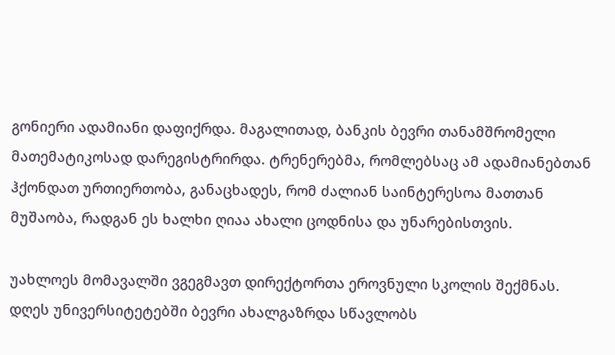გონიერი ადამიანი დაფიქრდა. მაგალითად, ბანკის ბევრი თანამშრომელი მათემატიკოსად დარეგისტრირდა. ტრენერებმა, რომლებსაც ამ ადამიანებთან  ჰქონდათ ურთიერთობა, განაცხადეს, რომ ძალიან საინტერესოა მათთან მუშაობა, რადგან ეს ხალხი ღიაა ახალი ცოდნისა და უნარებისთვის.

უახლოეს მომავალში ვგეგმავთ დირექტორთა ეროვნული სკოლის შექმნას. დღეს უნივერსიტეტებში ბევრი ახალგაზრდა სწავლობს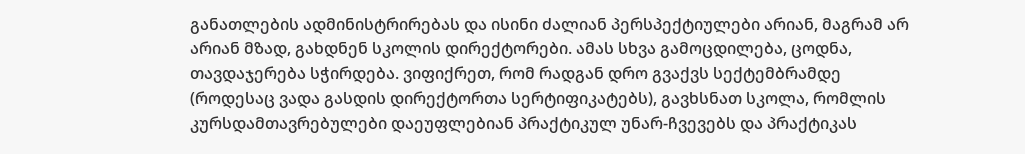განათლების ადმინისტრირებას და ისინი ძალიან პერსპექტიულები არიან, მაგრამ არ არიან მზად, გახდნენ სკოლის დირექტორები. ამას სხვა გამოცდილება, ცოდნა, თავდაჯერება სჭირდება. ვიფიქრეთ, რომ რადგან დრო გვაქვს სექტემბრამდე (როდესაც ვადა გასდის დირექტორთა სერტიფიკატებს), გავხსნათ სკოლა, რომლის კურსდამთავრებულები დაეუფლებიან პრაქტიკულ უნარ-ჩვევებს და პრაქტიკას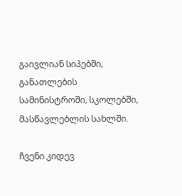გაივლიან სიპებში, განათლების სამინისტროში, სკოლებში, მასწავლებლის სახლში.

ჩვენი კიდევ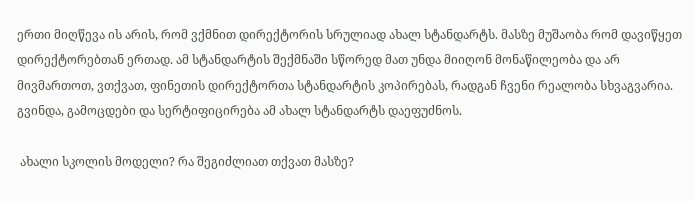ერთი მიღწევა ის არის, რომ ვქმნით დირექტორის სრულიად ახალ სტანდარტს. მასზე მუშაობა რომ დავიწყეთ დირექტორებთან ერთად. ამ სტანდარტის შექმნაში სწორედ მათ უნდა მიიღონ მონაწილეობა და არ მივმართოთ, ვთქვათ, ფინეთის დირექტორთა სტანდარტის კოპირებას, რადგან ჩვენი რეალობა სხვაგვარია. გვინდა, გამოცდები და სერტიფიცირება ამ ახალ სტანდარტს დაეფუძნოს.

 ახალი სკოლის მოდელი? რა შეგიძლიათ თქვათ მასზე?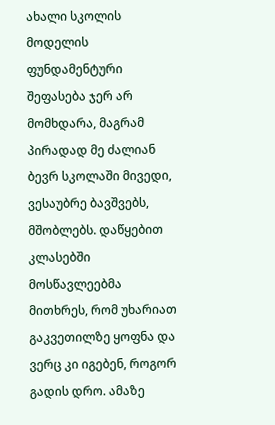ახალი სკოლის მოდელის ფუნდამენტური შეფასება ჯერ არ მომხდარა, მაგრამ პირადად მე ძალიან ბევრ სკოლაში მივედი, ვესაუბრე ბავშვებს, მშობლებს. დაწყებით კლასებში მოსწავლეებმა მითხრეს, რომ უხარიათ გაკვეთილზე ყოფნა და ვერც კი იგებენ, როგორ გადის დრო. ამაზე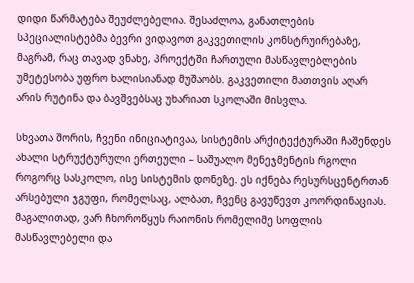დიდი წარმატება შეუძლებელია. შესაძლოა, განათლების სპეციალისტებმა ბევრი ვიდავოთ გაკვეთილის კონსტრუირებაზე, მაგრამ, რაც თავად ვნახე, პროექტში ჩართული მასწავლებლების უმეტესობა უფრო ხალისიანად მუშაობს. გაკვეთილი მათთვის აღარ არის რუტინა და ბავშვებსაც უხარიათ სკოლაში მისვლა.

სხვათა შორის, ჩვენი ინიციატივაა, სისტემის არქიტექტურაში ჩაშენდეს ახალი სტრუქტურული ერთეული – საშუალო მენეჯმენტის რგოლი როგორც სასკოლო, ისე სისტემის დონეზე. ეს იქნება რესურსცენტრთან არსებული ჯგუფი, რომელსაც, ალბათ, ჩვენც გავუწევთ კოორდინაციას. მაგალითად, ვარ ჩხოროწყუს რაიონის რომელიმე სოფლის მასწავლებელი და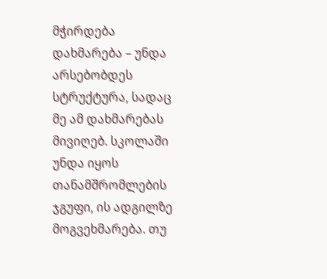მჭირდება დახმარება – უნდა არსებობდეს სტრუქტურა, სადაც მე ამ დახმარებას მივიღებ. სკოლაში უნდა იყოს თანამშრომლების ჯგუფი, ის ადგილზე მოგვეხმარება. თუ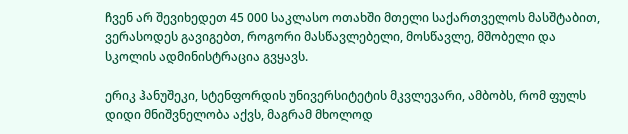ჩვენ არ შევიხედეთ 45 000 საკლასო ოთახში მთელი საქართველოს მასშტაბით, ვერასოდეს გავიგებთ, როგორი მასწავლებელი, მოსწავლე, მშობელი და სკოლის ადმინისტრაცია გვყავს.

ერიკ ჰანუშეკი, სტენფორდის უნივერსიტეტის მკვლევარი, ამბობს, რომ ფულს დიდი მნიშვნელობა აქვს, მაგრამ მხოლოდ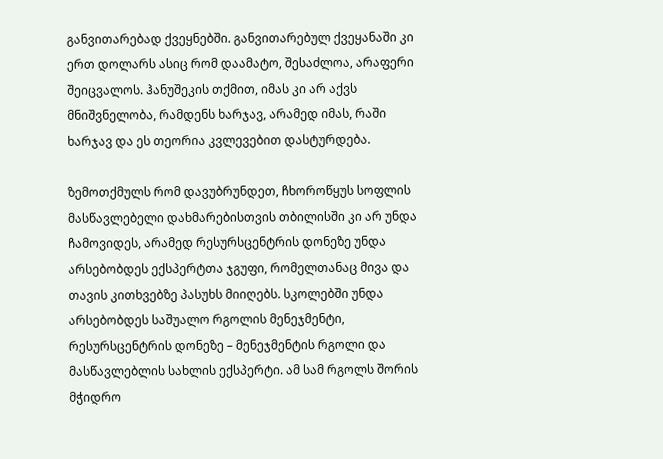განვითარებად ქვეყნებში. განვითარებულ ქვეყანაში კი ერთ დოლარს ასიც რომ დაამატო, შესაძლოა, არაფერი შეიცვალოს. ჰანუშეკის თქმით, იმას კი არ აქვს მნიშვნელობა, რამდენს ხარჯავ, არამედ იმას, რაში ხარჯავ და ეს თეორია კვლევებით დასტურდება.

ზემოთქმულს რომ დავუბრუნდეთ, ჩხოროწყუს სოფლის მასწავლებელი დახმარებისთვის თბილისში კი არ უნდა ჩამოვიდეს, არამედ რესურსცენტრის დონეზე უნდა არსებობდეს ექსპერტთა ჯგუფი, რომელთანაც მივა და თავის კითხვებზე პასუხს მიიღებს. სკოლებში უნდა არსებობდეს საშუალო რგოლის მენეჯმენტი, რესურსცენტრის დონეზე – მენეჯმენტის რგოლი და მასწავლებლის სახლის ექსპერტი. ამ სამ რგოლს შორის მჭიდრო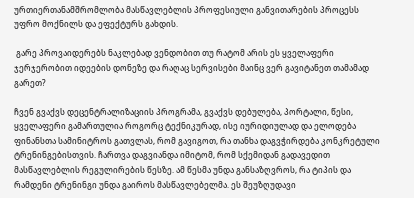ურთიერთანამშრომლობა მასწავლებლის პროფესიული განვითარების პროცესს უფრო მოქნილს და ეფექტურს გახდის.

 გარე პროვაიდერებს ნაკლებად ვენდობით თუ რატომ არის ეს ყველაფერი ჯერჯერობით იდეების დონეზე და რაღაც სერვისები მაინც ვერ გავიტანეთ თამამად გარეთ?

ჩვენ გვაქვს დეცენტრალიზაციის პროგრამა, გვაქვს დებულება, პორტალი, წესი, ყველაფერი გამართულია როგორც ტექნიკურად, ისე იურიდიულად და ელოდება ფინანსთა სამინიტროს გათვლას, რომ გავიგოთ, რა თანხა დაგვჭირდება კონკრეტული ტრენინგებისთვის. ჩართვა დაგვიანდა იმიტომ, რომ სქემიდან გადავედით მასწავლებლის რეგულირების წესზე. ამ წესმა უნდა განსაზღვროს, რა ტიპის და რამდენი ტრენინგი უნდა გაიროს მასწავლებელმა. ეს შეუზღუდავი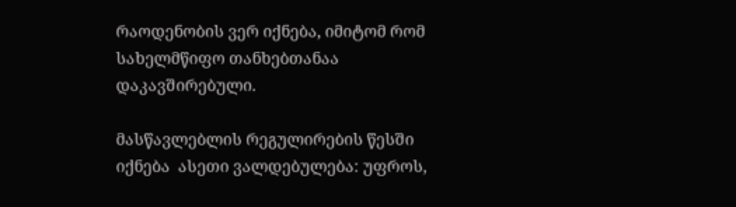რაოდენობის ვერ იქნება, იმიტომ რომ სახელმწიფო თანხებთანაა დაკავშირებული.

მასწავლებლის რეგულირების წესში იქნება  ასეთი ვალდებულება: უფროს,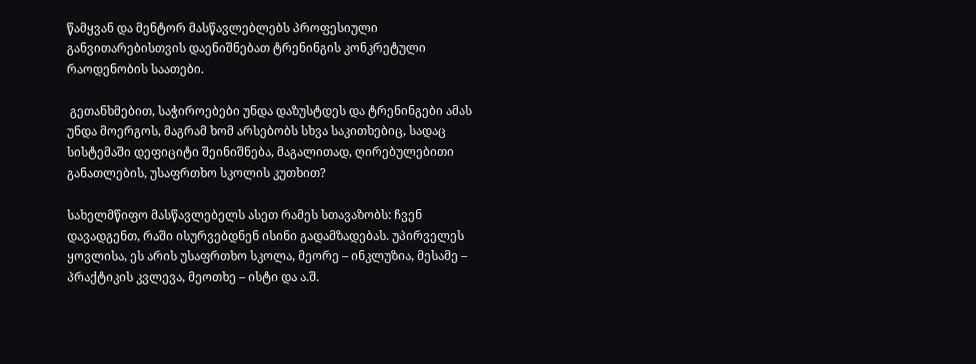წამყვან და მენტორ მასწავლებლებს პროფესიული განვითარებისთვის დაენიშნებათ ტრენინგის კონკრეტული რაოდენობის საათები.

 გეთანხმებით, საჭიროებები უნდა დაზუსტდეს და ტრენინგები ამას უნდა მოერგოს, მაგრამ ხომ არსებობს სხვა საკითხებიც, სადაც სისტემაში დეფიციტი შეინიშნება, მაგალითად, ღირებულებითი განათლების, უსაფრთხო სკოლის კუთხით?

სახელმწიფო მასწავლებელს ასეთ რამეს სთავაზობს: ჩვენ დავადგენთ, რაში ისურვებდნენ ისინი გადამზადებას. უპირველეს ყოვლისა, ეს არის უსაფრთხო სკოლა, მეორე – ინკლუზია, მესამე – პრაქტიკის კვლევა, მეოთხე – ისტი და ა.შ.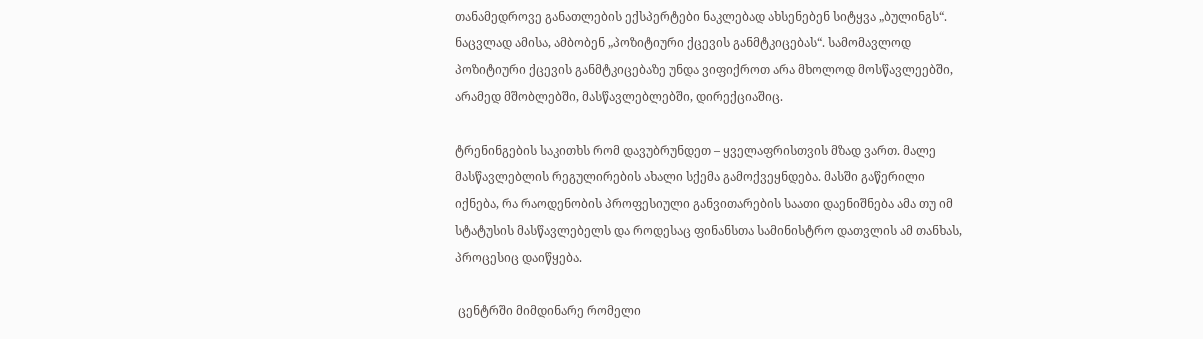თანამედროვე განათლების ექსპერტები ნაკლებად ახსენებენ სიტყვა „ბულინგს“.                         ნაცვლად ამისა, ამბობენ „პოზიტიური ქცევის განმტკიცებას“. სამომავლოდ პოზიტიური ქცევის განმტკიცებაზე უნდა ვიფიქროთ არა მხოლოდ მოსწავლეებში, არამედ მშობლებში, მასწავლებლებში, დირექციაშიც.

ტრენინგების საკითხს რომ დავუბრუნდეთ – ყველაფრისთვის მზად ვართ. მალე მასწავლებლის რეგულირების ახალი სქემა გამოქვეყნდება. მასში გაწერილი იქნება, რა რაოდენობის პროფესიული განვითარების საათი დაენიშნება ამა თუ იმ სტატუსის მასწავლებელს და როდესაც ფინანსთა სამინისტრო დათვლის ამ თანხას, პროცესიც დაიწყება.

 ცენტრში მიმდინარე რომელი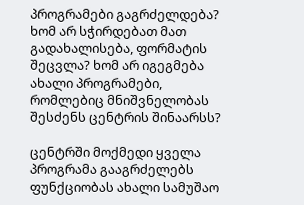პროგრამები გაგრძელდება? ხომ არ სჭირდებათ მათ გადახალისება, ფორმატის შეცვლა? ხომ არ იგეგმება ახალი პროგრამები, რომლებიც მნიშვნელობას შესძენს ცენტრის შინაარსს?

ცენტრში მოქმედი ყველა პროგრამა გააგრძელებს ფუნქციობას ახალი სამუშაო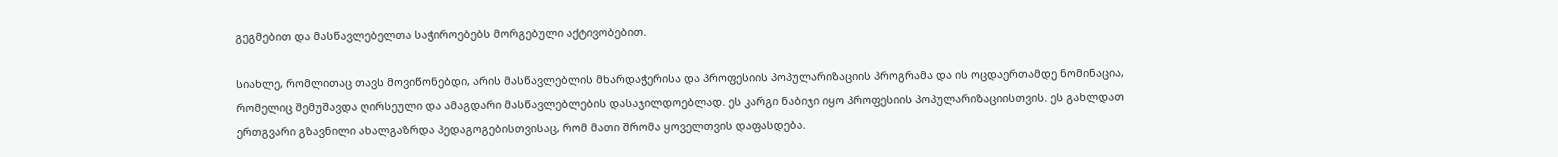გეგმებით და მასწავლებელთა საჭიროებებს მორგებული აქტივობებით.

სიახლე, რომლითაც თავს მოვიწონებდი, არის მასწავლებლის მხარდაჭერისა და პროფესიის პოპულარიზაციის პროგრამა და ის ოცდაერთამდე ნომინაცია, რომელიც შემუშავდა ღირსეული და ამაგდარი მასწავლებლების დასაჯილდოებლად. ეს კარგი ნაბიჯი იყო პროფესიის პოპულარიზაციისთვის. ეს გახლდათ ერთგვარი გზავნილი ახალგაზრდა პედაგოგებისთვისაც, რომ მათი შრომა ყოველთვის დაფასდება.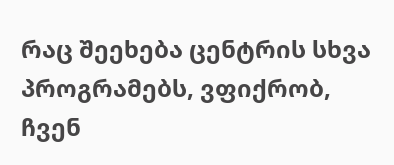რაც შეეხება ცენტრის სხვა პროგრამებს, ვფიქრობ, ჩვენ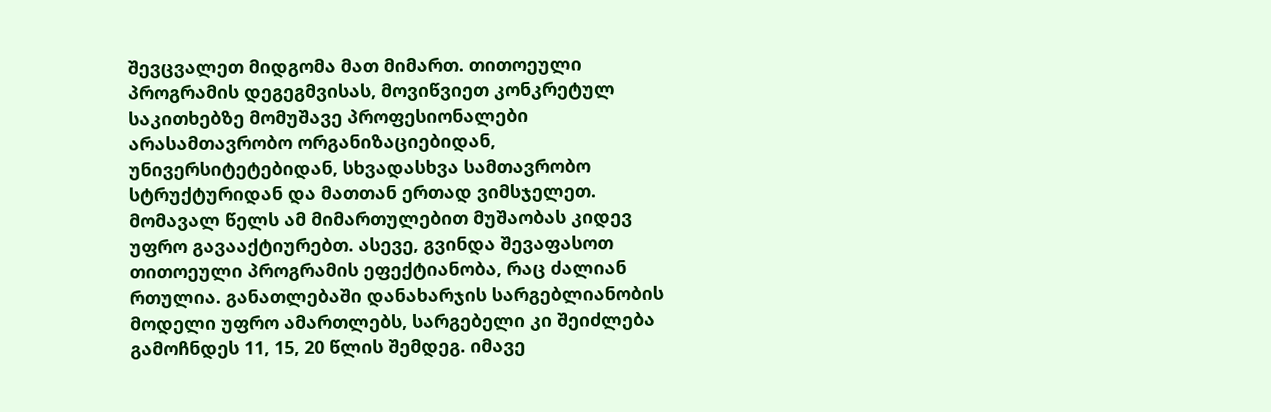შევცვალეთ მიდგომა მათ მიმართ. თითოეული პროგრამის დეგეგმვისას, მოვიწვიეთ კონკრეტულ საკითხებზე მომუშავე პროფესიონალები არასამთავრობო ორგანიზაციებიდან, უნივერსიტეტებიდან, სხვადასხვა სამთავრობო სტრუქტურიდან და მათთან ერთად ვიმსჯელეთ. მომავალ წელს ამ მიმართულებით მუშაობას კიდევ უფრო გავააქტიურებთ. ასევე, გვინდა შევაფასოთ თითოეული პროგრამის ეფექტიანობა, რაც ძალიან რთულია. განათლებაში დანახარჯის სარგებლიანობის მოდელი უფრო ამართლებს, სარგებელი კი შეიძლება გამოჩნდეს 11, 15, 20 წლის შემდეგ. იმავე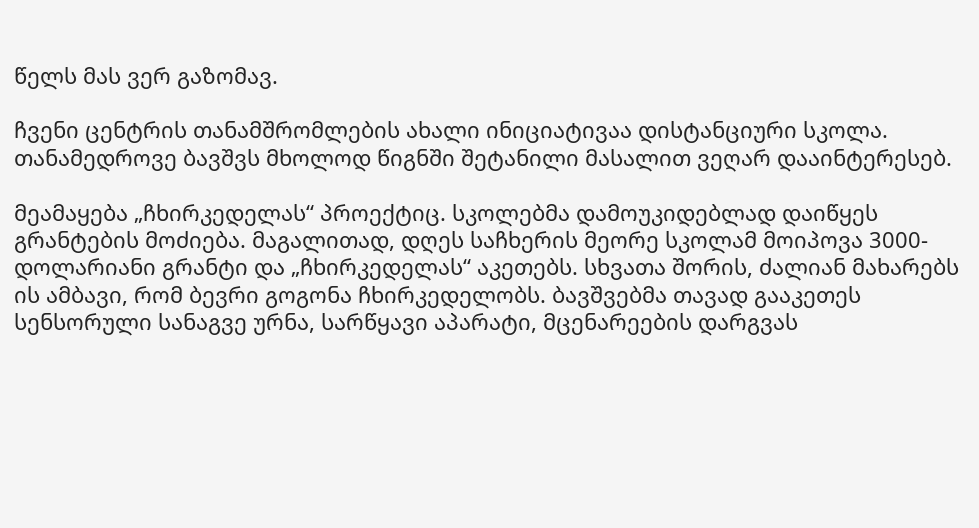წელს მას ვერ გაზომავ.

ჩვენი ცენტრის თანამშრომლების ახალი ინიციატივაა დისტანციური სკოლა. თანამედროვე ბავშვს მხოლოდ წიგნში შეტანილი მასალით ვეღარ დააინტერესებ.

მეამაყება „ჩხირკედელას“ პროექტიც. სკოლებმა დამოუკიდებლად დაიწყეს გრანტების მოძიება. მაგალითად, დღეს საჩხერის მეორე სკოლამ მოიპოვა 3000-დოლარიანი გრანტი და „ჩხირკედელას“ აკეთებს. სხვათა შორის, ძალიან მახარებს ის ამბავი, რომ ბევრი გოგონა ჩხირკედელობს. ბავშვებმა თავად გააკეთეს სენსორული სანაგვე ურნა, სარწყავი აპარატი, მცენარეების დარგვას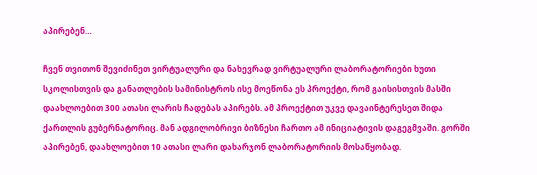აპირებენ…

ჩვენ თვითონ შევიძინეთ ვირტუალური და ნახევრად ვირტუალური ლაბორატორიები ხუთი სკოლისთვის და განათლების სამინისტროს ისე მოეწონა ეს პროექტი, რომ გაისისთვის მასში დაახლოებით 300 ათასი ლარის ჩადებას აპირებს. ამ პროექტით უკვე დავაინტერესეთ შიდა ქართლის გუბერნატორიც. მან ადგილობრივი ბიზნესი ჩართო ამ ინიციატივის დაგეგმვაში. გორში აპირებენ, დაახლოებით 10 ათასი ლარი დახარჯონ ლაბორატორიის მოსაწყობად.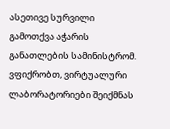ასეთივე სურვილი გამოთქვა აჭარის განათლების სამინისტრომ. ვფიქრობთ, ვირტუალური ლაბორატორიები შეიქმნას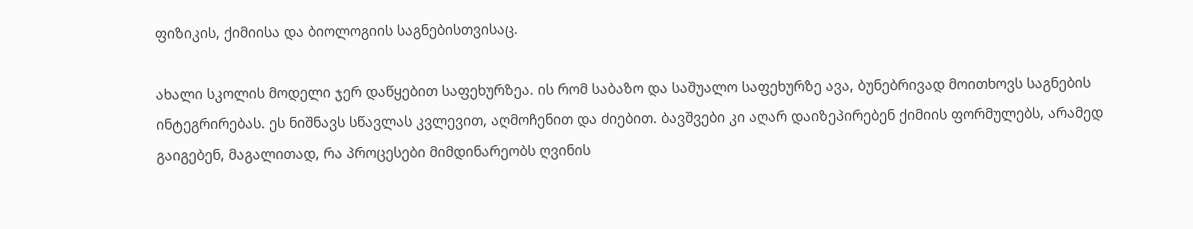ფიზიკის, ქიმიისა და ბიოლოგიის საგნებისთვისაც.

ახალი სკოლის მოდელი ჯერ დაწყებით საფეხურზეა. ის რომ საბაზო და საშუალო საფეხურზე ავა, ბუნებრივად მოითხოვს საგნების ინტეგრირებას. ეს ნიშნავს სწავლას კვლევით, აღმოჩენით და ძიებით. ბავშვები კი აღარ დაიზეპირებენ ქიმიის ფორმულებს, არამედ გაიგებენ, მაგალითად, რა პროცესები მიმდინარეობს ღვინის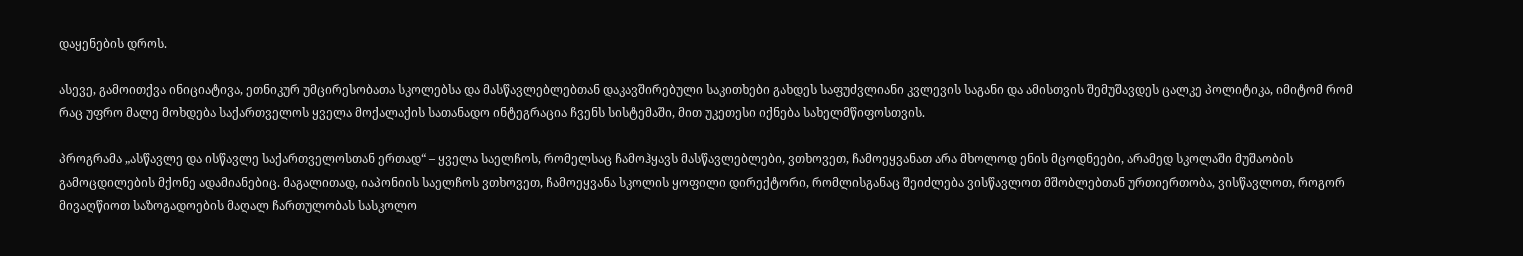დაყენების დროს.

ასევე, გამოითქვა ინიციატივა, ეთნიკურ უმცირესობათა სკოლებსა და მასწავლებლებთან დაკავშირებული საკითხები გახდეს საფუძვლიანი კვლევის საგანი და ამისთვის შემუშავდეს ცალკე პოლიტიკა, იმიტომ რომ რაც უფრო მალე მოხდება საქართველოს ყველა მოქალაქის სათანადო ინტეგრაცია ჩვენს სისტემაში, მით უკეთესი იქნება სახელმწიფოსთვის.

პროგრამა „ასწავლე და ისწავლე საქართველოსთან ერთად“ – ყველა საელჩოს, რომელსაც ჩამოჰყავს მასწავლებლები, ვთხოვეთ, ჩამოეყვანათ არა მხოლოდ ენის მცოდნეები, არამედ სკოლაში მუშაობის გამოცდილების მქონე ადამიანებიც. მაგალითად, იაპონიის საელჩოს ვთხოვეთ, ჩამოეყვანა სკოლის ყოფილი დირექტორი, რომლისგანაც შეიძლება ვისწავლოთ მშობლებთან ურთიერთობა, ვისწავლოთ, როგორ მივაღწიოთ საზოგადოების მაღალ ჩართულობას სასკოლო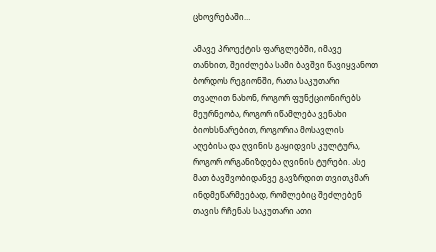ცხოვრებაში…

ამავე პროექტის ფარგლებში, იმავე თანხით, შეიძლება სამი ბავშვი წავიყვანოთ ბორდოს რეგიონში, რათა საკუთარი თვალით ნახონ, როგორ ფუნქციონირებს მეურნეობა, როგორ იწამლება ვენახი ბიოხსნარებით, როგორია მოსავლის აღებისა და ღვინის გაყიდვის კულტურა, როგორ ორგანიზდება ღვინის ტურები. ასე მათ ბავშვობიდანვე გავზრდით თვითკმარ ინდმეწარმეებად, რომლებიც შეძლებენ თავის რჩენას საკუთარი ათი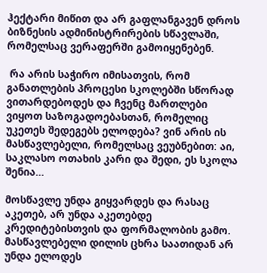ჰექტარი მიწით და არ გაფლანგავენ დროს ბიზნესის ადმინისტრირების სწავლაში, რომელსაც ვერაფერში გამოიყენებენ.

 რა არის საჭირო იმისათვის, რომ განათლების პროცესი სკოლებში სწორად ვითარდებოდეს და ჩვენც მართლები ვიყოთ საზოგადოებასთან, რომელიც უკეთეს შედეგებს ელოდება? ვინ არის ის მასწავლებელი, რომელსაც ვეუბნებით: აი, საკლასო ოთახის კარი და შედი, ეს სკოლა შენია…

მოსწავლე უნდა გიყვარდეს და რასაც აკეთებ, არ უნდა აკეთებდე კრედიტებისთვის და ფორმალობის გამო. მასწავლებელი დილის ცხრა საათიდან არ უნდა ელოდეს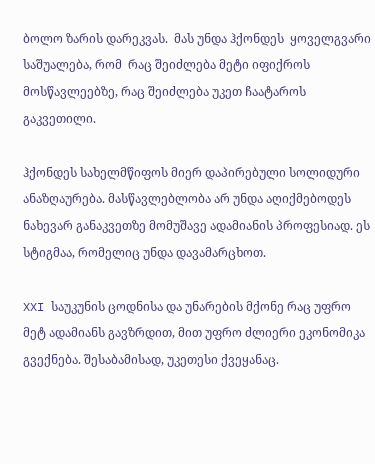ბოლო ზარის დარეკვას.  მას უნდა ჰქონდეს  ყოველგვარი საშუალება, რომ  რაც შეიძლება მეტი იფიქროს მოსწავლეებზე, რაც შეიძლება უკეთ ჩაატაროს გაკვეთილი.

ჰქონდეს სახელმწიფოს მიერ დაპირებული სოლიდური ანაზღაურება. მასწავლებლობა არ უნდა აღიქმებოდეს ნახევარ განაკვეთზე მომუშავე ადამიანის პროფესიად. ეს სტიგმაა, რომელიც უნდა დავამარცხოთ.

XXI საუკუნის ცოდნისა და უნარების მქონე რაც უფრო მეტ ადამიანს გავზრდით, მით უფრო ძლიერი ეკონომიკა გვექნება. შესაბამისად, უკეთესი ქვეყანაც.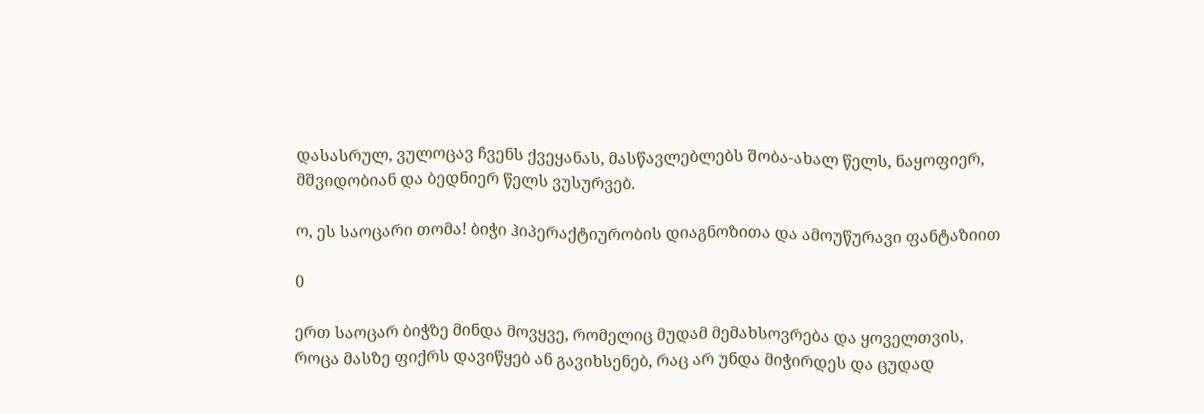დასასრულ, ვულოცავ ჩვენს ქვეყანას, მასწავლებლებს შობა-ახალ წელს, ნაყოფიერ, მშვიდობიან და ბედნიერ წელს ვუსურვებ.

ო, ეს საოცარი თომა! ბიჭი ჰიპერაქტიურობის დიაგნოზითა და ამოუწურავი ფანტაზიით

0

ერთ საოცარ ბიჭზე მინდა მოვყვე, რომელიც მუდამ მემახსოვრება და ყოველთვის, როცა მასზე ფიქრს დავიწყებ ან გავიხსენებ, რაც არ უნდა მიჭირდეს და ცუდად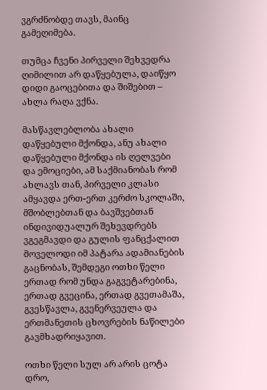ვგრძნობდე თავს, მაინც გამეღიმება.

თუმცა ჩვენი პირველი შეხვედრა ღიმილით არ დაწყებულა, დაიწყო დიდი გაოცებითა და შიშებით – ახლა რაღა ვქნა.

მასწავლებლობა ახალი დაწყებული მქონდა, ანუ ახალი დაწყებული მქონდა ის ღელვები და ემოციები, ამ საქმიანობას რომ ახლავს თან, პირველი კლასი ამყავდა ერთ-ერთ კერძო სკოლაში, მშობლებთან და ბავშვებთან ინდივიდუალურ შეხევდრებს ვგეგმავდი და გულის ფანცქალით მოველოდი იმ პატარა ადამიანების გაცნობას, შემდეგი ოთხი წელი ერთად რომ უნდა გაგვეტარებინა, ერთად გვეცინა, ერთად გვეთამაშა, გვესწავლა, გვენერვეულა და ერთმანეთის ცხოვრების ნაწილები გავმხადრიყავით.

ოთხი წელი სულ არ არის ცოტა დრო,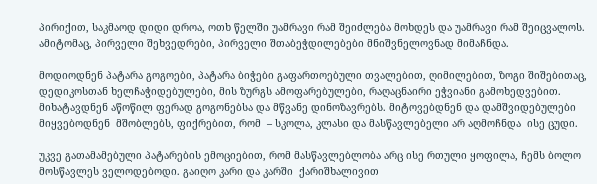პირიქით, საკმაოდ დიდი დროა, ოთხ წელში უამრავი რამ შეიძლება მოხდეს და უამრავი რამ შეიცვალოს. ამიტომაც, პირველი შეხვედრები, პირველი შთაბეჭდილებები მნიშვნელოვნად მიმაჩნდა.

მოდიოდნენ პატარა გოგოები, პატარა ბიჭები გაფართოებული თვალებით, ღიმილებით, ზოგი შიშებითაც, დედიკოსთან ხელჩაჭიდებულები, მის ზურგს ამოფარებულები, რაღაცნაირი ეჭვიანი გამოხედვებით. მიხატავდნენ აწოწილ ფერად გოგონებსა და მწვანე დინოზავრებს. მიტოვებდნენ და დამშვიდებულები მიყვებოდნენ  მშობლებს, ფიქრებით, რომ  – სკოლა, კლასი და მასწავლებელი არ აღმოჩნდა  ისე ცუდი.

უკვე გათამამებული პატარების ემოციებით, რომ მასწავლებლობა არც ისე რთული ყოფილა, ჩემს ბოლო მოსწავლეს ველოდებოდი. გაიღო კარი და კარში  ქარიშხალივით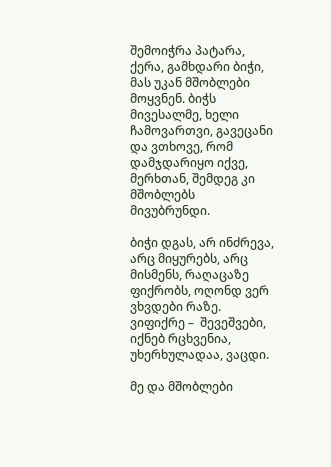შემოიჭრა პატარა, ქერა, გამხდარი ბიჭი,  მას უკან მშობლები მოყვნენ. ბიჭს მივესალმე, ხელი ჩამოვართვი, გავეცანი და ვთხოვე, რომ დამჯდარიყო იქვე, მერხთან, შემდეგ კი მშობლებს მივუბრუნდი.

ბიჭი დგას, არ ინძრევა, არც მიყურებს, არც მისმენს, რაღაცაზე ფიქრობს, ოღონდ ვერ ვხვდები რაზე. ვიფიქრე –  შევეშვები, იქნებ რცხვენია, უხერხულადაა, ვაცდი.

მე და მშობლები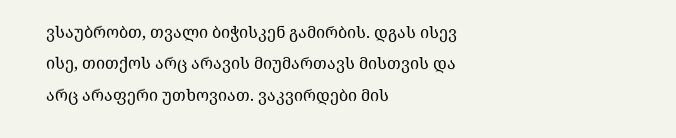ვსაუბრობთ, თვალი ბიჭისკენ გამირბის. დგას ისევ ისე, თითქოს არც არავის მიუმართავს მისთვის და არც არაფერი უთხოვიათ. ვაკვირდები მის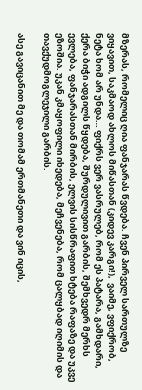მზერას, რომელიც ღია ფანჯარას წვდება. ჩვენ პირველ სართულზე ვიყავით, საკმაოდ ახლოს მიწასთან (კიდევ კარგი!),  ვაიმე, ვფიქრობ, ნეტა ხომ არ უნდა… ფიქრს ვერ ვასრულებ, რომ ეს პატარა, გამხდარი, ქერა ბიჭი ადგილს წყდება, შურდულივით გარბის, შემხვედრ მერხს ევლება, ფანჯარასთან მირბის, ელვის სისწრაფით ხტება რაფაზე და უკვე ეზოშია. უკან კმაყოფილი იხედება, მეჩვენება, რომ ცალყბად იღიმის და თავქუდმოგლეჯილი გარბის.

ასე გავიცანით მე და თომამ ერთმანეთი და ვინ იცის,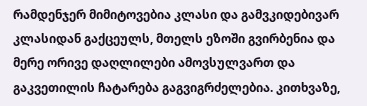რამდენჯერ მიმიტოვებია კლასი და გამვკიდებივარ კლასიდან გაქცეულს, მთელს ეზოში გვირბენია და მერე ორივე დაღლილები ამოვსულვართ და გაკვეთილის ჩატარება გაგვიგრძელებია. კითხვაზე,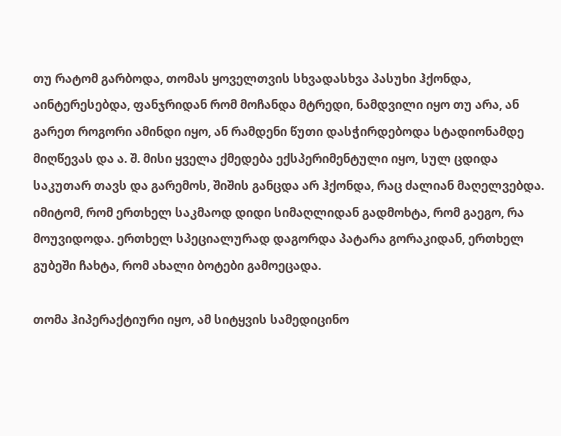თუ რატომ გარბოდა, თომას ყოველთვის სხვადასხვა პასუხი ჰქონდა, აინტერესებდა, ფანჯრიდან რომ მოჩანდა მტრედი, ნამდვილი იყო თუ არა, ან გარეთ როგორი ამინდი იყო, ან რამდენი წუთი დასჭირდებოდა სტადიონამდე მიღწევას და ა. შ. მისი ყველა ქმედება ექსპერიმენტული იყო, სულ ცდიდა საკუთარ თავს და გარემოს, შიშის განცდა არ ჰქონდა, რაც ძალიან მაღელვებდა. იმიტომ, რომ ერთხელ საკმაოდ დიდი სიმაღლიდან გადმოხტა, რომ გაეგო, რა მოუვიდოდა. ერთხელ სპეციალურად დაგორდა პატარა გორაკიდან, ერთხელ გუბეში ჩახტა, რომ ახალი ბოტები გამოეცადა.

თომა ჰიპერაქტიური იყო, ამ სიტყვის სამედიცინო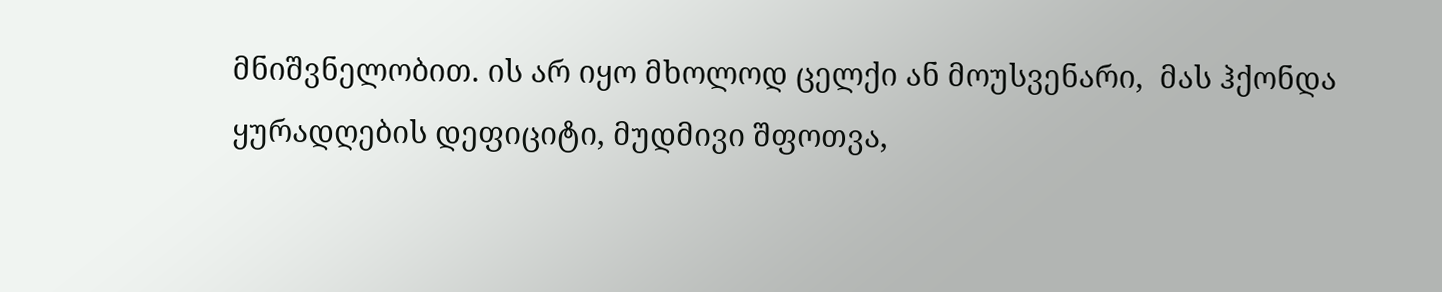მნიშვნელობით. ის არ იყო მხოლოდ ცელქი ან მოუსვენარი,  მას ჰქონდა ყურადღების დეფიციტი, მუდმივი შფოთვა,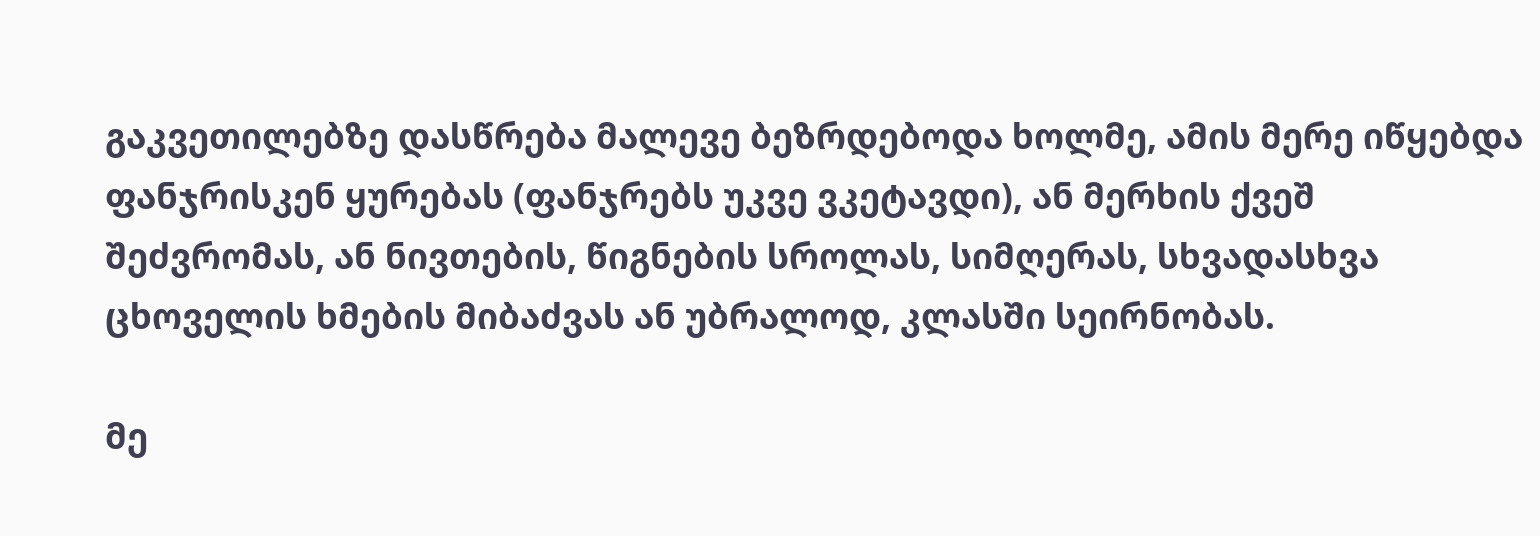გაკვეთილებზე დასწრება მალევე ბეზრდებოდა ხოლმე, ამის მერე იწყებდა ფანჯრისკენ ყურებას (ფანჯრებს უკვე ვკეტავდი), ან მერხის ქვეშ  შეძვრომას, ან ნივთების, წიგნების სროლას, სიმღერას, სხვადასხვა ცხოველის ხმების მიბაძვას ან უბრალოდ, კლასში სეირნობას.

მე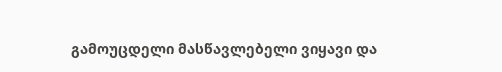გამოუცდელი მასწავლებელი ვიყავი და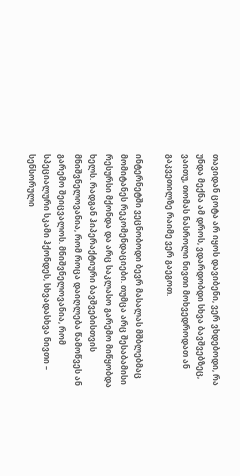თავიდან ცოტა არ იყოს დავიბენი, ვერ ვხდებოდი, რა უნდა მექნა ამ დროს, ვდარდობდი სხვა ბავშვებზეც, ვაითუ, თომას ნასროლი ნივთი მოხვედროდათ ან გაკვეთილზე რაიმე ვერ გაეგოთ.

ინტერნეტში ვეცნობოდი ბევრ მასალას მშბლებმაც მომიტანეს რეკომენდაციები. თუმცა არც შესაბამისი რესურსი მქონდა და არც საკლასო გარემო მიწყობდა ხელს. რადგან ჰიპერაქტიური ბავშვებისთვის მნიშვნელოვანია, რომ როცა დაიღლება წამოწვეს ან გარემო შეიცვალოს. მნიშვნელოვანია, რომ სპეციალური სკამი ჰქონდეს, სხვადასხვა ნივთი – სენსორული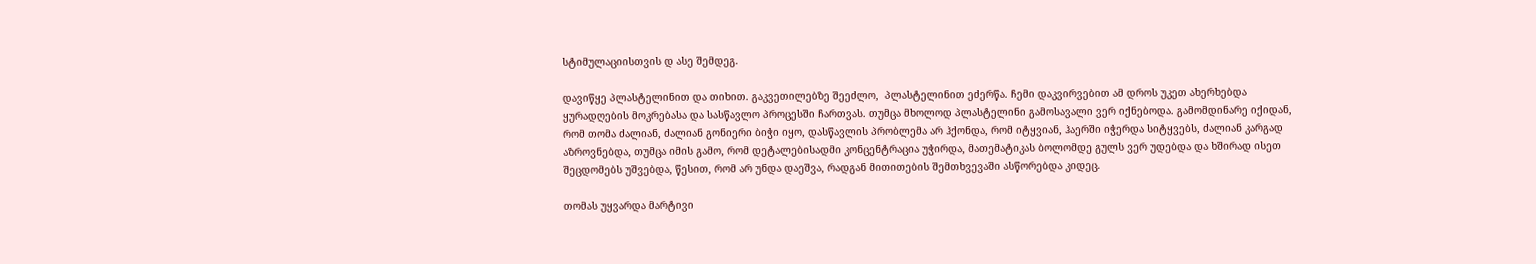სტიმულაციისთვის დ ასე შემდეგ.

დავიწყე პლასტელინით და თიხით. გაკვეთილებზე შეეძლო,  პლასტელინით ეძერწა. ჩემი დაკვირვებით ამ დროს უკეთ ახერხებდა ყურადღების მოკრებასა და სასწავლო პროცესში ჩართვას. თუმცა მხოლოდ პლასტელინი გამოსავალი ვერ იქნებოდა. გამომდინარე იქიდან, რომ თომა ძალიან, ძალიან გონიერი ბიჭი იყო, დასწავლის პრობლემა არ ჰქონდა, რომ იტყვიან, ჰაერში იჭერდა სიტყვებს, ძალიან კარგად აზროვნებდა, თუმცა იმის გამო, რომ დეტალებისადმი კონცენტრაცია უჭირდა, მათემატიკას ბოლომდე გულს ვერ უდებდა და ხშირად ისეთ შეცდომებს უშვებდა, წესით, რომ არ უნდა დაეშვა, რადგან მითითების შემთხვევაში ასწორებდა კიდეც.

თომას უყვარდა მარტივი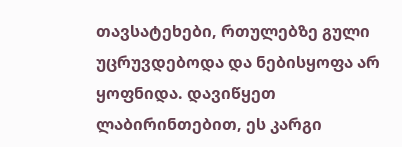თავსატეხები, რთულებზე გული უცრუვდებოდა და ნებისყოფა არ ყოფნიდა. დავიწყეთ ლაბირინთებით, ეს კარგი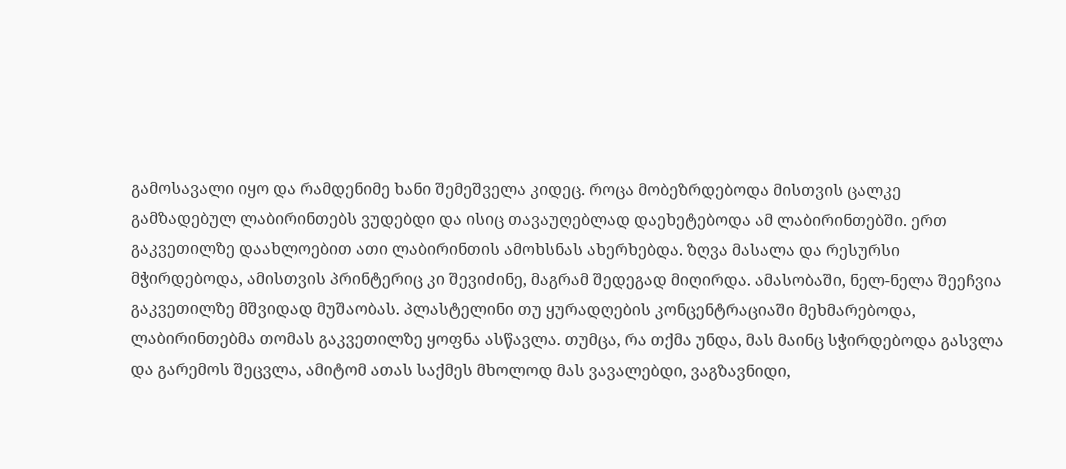გამოსავალი იყო და რამდენიმე ხანი შემეშველა კიდეც. როცა მობეზრდებოდა მისთვის ცალკე გამზადებულ ლაბირინთებს ვუდებდი და ისიც თავაუღებლად დაეხეტებოდა ამ ლაბირინთებში. ერთ გაკვეთილზე დაახლოებით ათი ლაბირინთის ამოხსნას ახერხებდა. ზღვა მასალა და რესურსი მჭირდებოდა, ამისთვის პრინტერიც კი შევიძინე, მაგრამ შედეგად მიღირდა. ამასობაში, ნელ-ნელა შეეჩვია გაკვეთილზე მშვიდად მუშაობას. პლასტელინი თუ ყურადღების კონცენტრაციაში მეხმარებოდა, ლაბირინთებმა თომას გაკვეთილზე ყოფნა ასწავლა. თუმცა, რა თქმა უნდა, მას მაინც სჭირდებოდა გასვლა და გარემოს შეცვლა, ამიტომ ათას საქმეს მხოლოდ მას ვავალებდი, ვაგზავნიდი,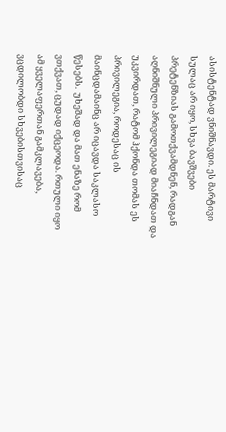ასისტენტად ვნიშნავდი. ეს მარტივი სულაც არ იყო, სხვა ბავშვები პრეტენზიას გამოთქვამდნენ, რადგან აღნიშნული პრივილეგიად მიაჩნდათ და უკვირდათ, რატომ ჰქონდა თომას ეს პრივილეგია, როდესაც ის მაინცდამაინც არ იცავდა საკლასო წესებს.  უხეშად და მათ ენაზე რომ ვთქვათ, ცუდად იქცეოდა. რთული იყო ამ ყველაფერთან გამკლავება, ვცდილობდი სხვებისთვისაც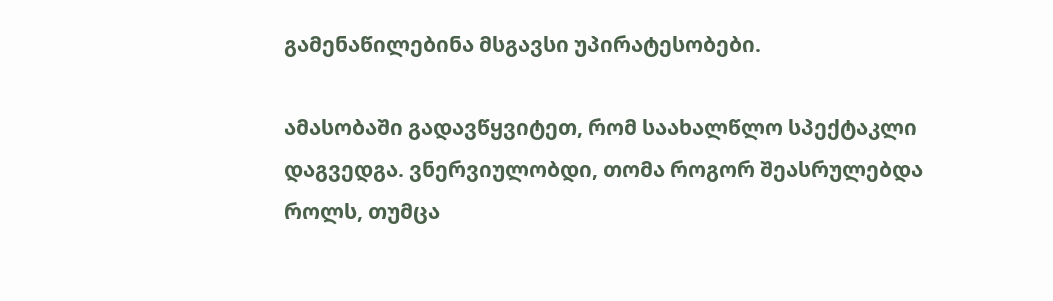გამენაწილებინა მსგავსი უპირატესობები.

ამასობაში გადავწყვიტეთ, რომ საახალწლო სპექტაკლი დაგვედგა. ვნერვიულობდი, თომა როგორ შეასრულებდა როლს, თუმცა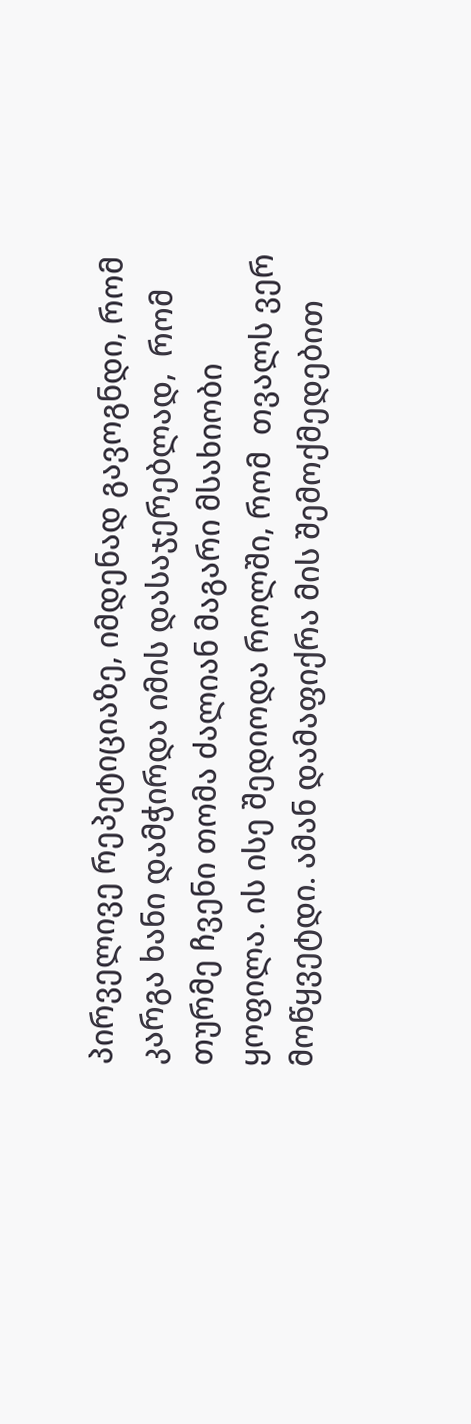პირველივე რეპეტიციაზე, იმდენად გავოგნდი, რომ კარგა ხანი დამჭირდა იმის დასაჯერებლად,  რომ თურმე ჩვენი თომა ძალიან მაგარი მსახიობი ყოფილა. ის ისე შედიოდა როლში, რომ  თვალს ვერ მოწყვეტდი. ამან დამაფიქრა მის შემოქმედებით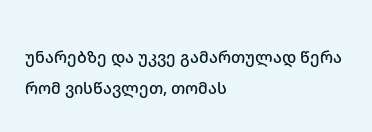უნარებზე და უკვე გამართულად წერა რომ ვისწავლეთ, თომას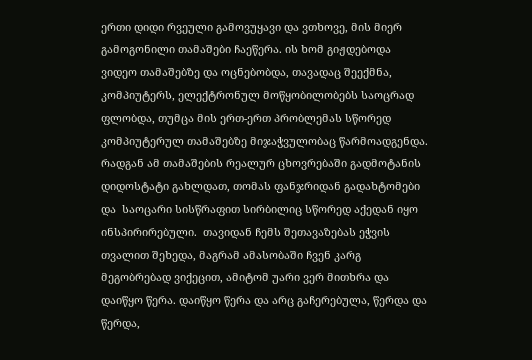ერთი დიდი რვეული გამოვუყავი და ვთხოვე, მის მიერ გამოგონილი თამაშები ჩაეწერა. ის ხომ გიჟდებოდა ვიდეო თამაშებზე და ოცნებობდა, თავადაც შეექმნა, კომპიუტერს, ელექტრონულ მოწყობილობებს საოცრად ფლობდა, თუმცა მის ერთ-ერთ პრობლემას სწორედ კომპიუტერულ თამაშებზე მიჯაჭვულობაც წარმოადგენდა. რადგან ამ თამაშების რეალურ ცხოვრებაში გადმოტანის დიდოსტატი გახლდათ, თომას ფანჯრიდან გადახტომები და  საოცარი სისწრაფით სირბილიც სწორედ აქედან იყო ინსპირირებული.  თავიდან ჩემს შეთავაზებას ეჭვის თვალით შეხედა, მაგრამ ამასობაში ჩვენ კარგ მეგობრებად ვიქეცით, ამიტომ უარი ვერ მითხრა და დაიწყო წერა. დაიწყო წერა და არც გაჩერებულა, წერდა და წერდა,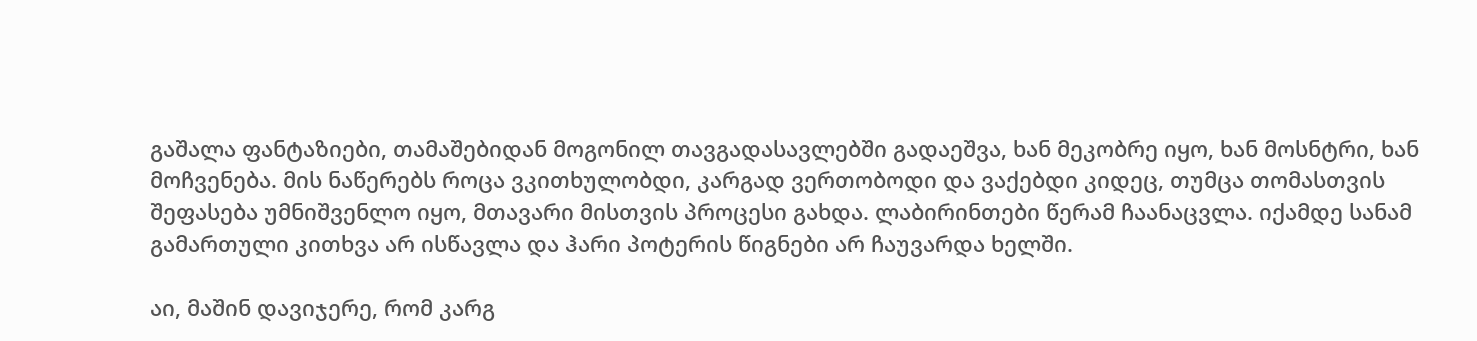გაშალა ფანტაზიები, თამაშებიდან მოგონილ თავგადასავლებში გადაეშვა, ხან მეკობრე იყო, ხან მოსნტრი, ხან მოჩვენება. მის ნაწერებს როცა ვკითხულობდი, კარგად ვერთობოდი და ვაქებდი კიდეც, თუმცა თომასთვის შეფასება უმნიშვენლო იყო, მთავარი მისთვის პროცესი გახდა. ლაბირინთები წერამ ჩაანაცვლა. იქამდე სანამ გამართული კითხვა არ ისწავლა და ჰარი პოტერის წიგნები არ ჩაუვარდა ხელში.

აი, მაშინ დავიჯერე, რომ კარგ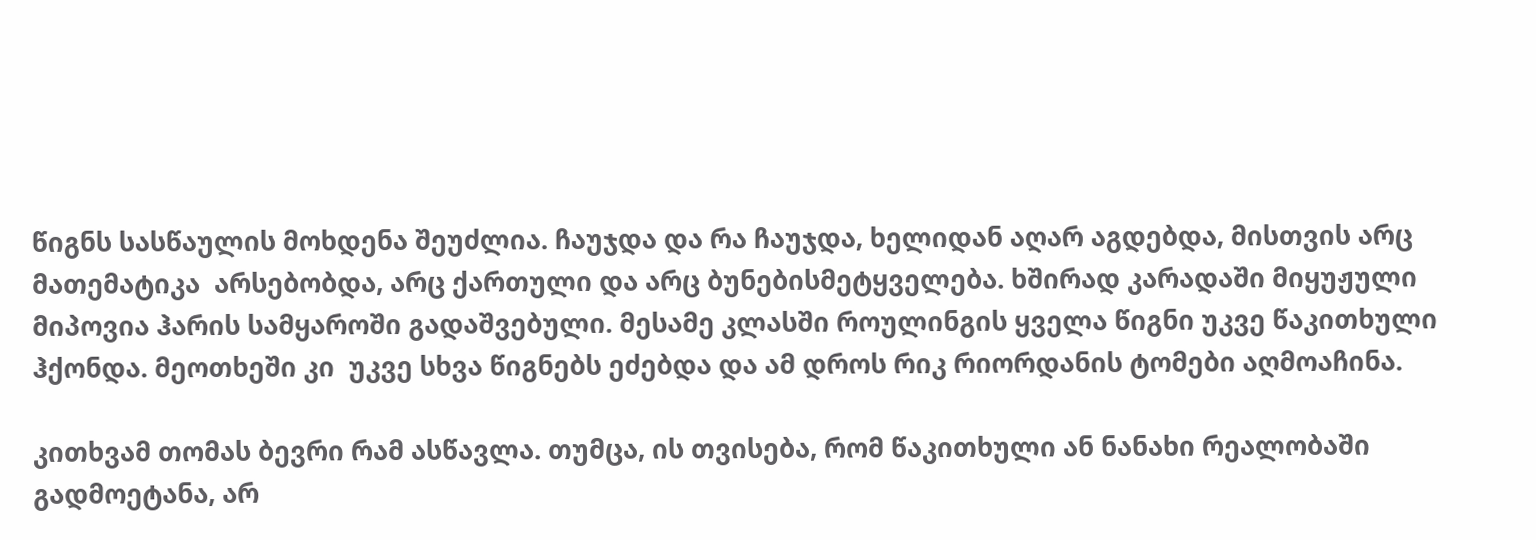წიგნს სასწაულის მოხდენა შეუძლია. ჩაუჯდა და რა ჩაუჯდა, ხელიდან აღარ აგდებდა, მისთვის არც მათემატიკა  არსებობდა, არც ქართული და არც ბუნებისმეტყველება. ხშირად კარადაში მიყუჟული მიპოვია ჰარის სამყაროში გადაშვებული. მესამე კლასში როულინგის ყველა წიგნი უკვე წაკითხული ჰქონდა. მეოთხეში კი  უკვე სხვა წიგნებს ეძებდა და ამ დროს რიკ რიორდანის ტომები აღმოაჩინა.

კითხვამ თომას ბევრი რამ ასწავლა. თუმცა, ის თვისება, რომ წაკითხული ან ნანახი რეალობაში გადმოეტანა, არ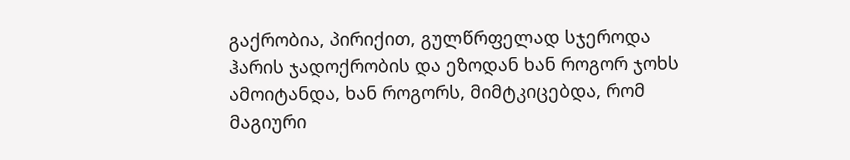გაქრობია, პირიქით, გულწრფელად სჯეროდა ჰარის ჯადოქრობის და ეზოდან ხან როგორ ჯოხს ამოიტანდა, ხან როგორს, მიმტკიცებდა, რომ მაგიური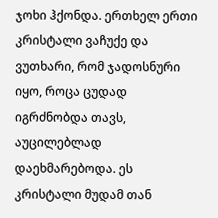ჯოხი ჰქონდა. ერთხელ ერთი კრისტალი ვაჩუქე და ვუთხარი, რომ ჯადოსნური იყო, როცა ცუდად იგრძნობდა თავს, აუცილებლად დაეხმარებოდა. ეს კრისტალი მუდამ თან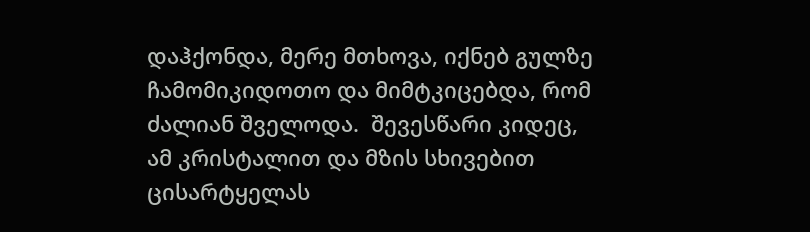დაჰქონდა, მერე მთხოვა, იქნებ გულზე ჩამომიკიდოთო და მიმტკიცებდა, რომ ძალიან შველოდა.  შევესწარი კიდეც, ამ კრისტალით და მზის სხივებით ცისარტყელას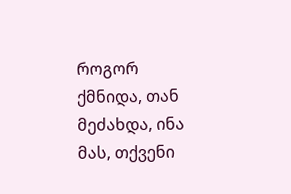როგორ ქმნიდა, თან მეძახდა, ინა მას, თქვენი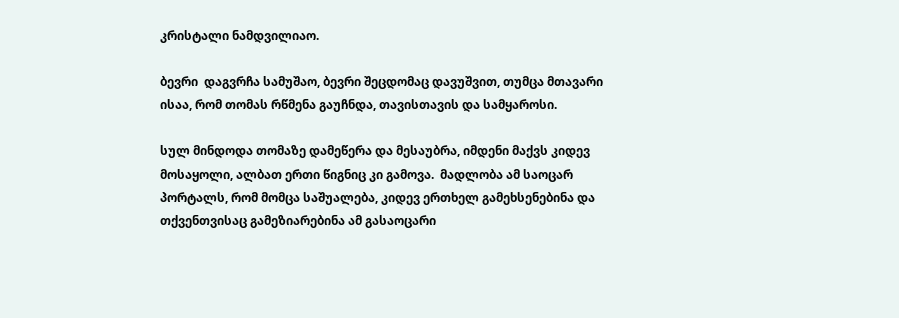კრისტალი ნამდვილიაო.

ბევრი  დაგვრჩა სამუშაო, ბევრი შეცდომაც დავუშვით, თუმცა მთავარი ისაა, რომ თომას რწმენა გაუჩნდა, თავისთავის და სამყაროსი.

სულ მინდოდა თომაზე დამეწერა და მესაუბრა, იმდენი მაქვს კიდევ მოსაყოლი, ალბათ ერთი წიგნიც კი გამოვა.  მადლობა ამ საოცარ პორტალს, რომ მომცა საშუალება, კიდევ ერთხელ გამეხსენებინა და თქვენთვისაც გამეზიარებინა ამ გასაოცარი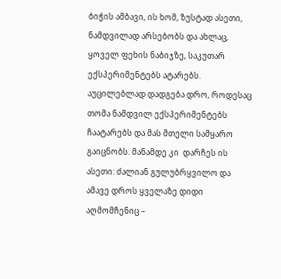ბიჭის ამბავი, ის ხომ, ზუსტად ასეთი, ნამდვილად არსებობს და ახლაც, ყოველ ფეხის ნაბიჯზე, საკუთარ ექსპერიმენტებს ატარებს. აუცილებლად დადგება დრო, როდესაც თომა ნამდვილ ექსპერიმენტებს ჩაატარებს და მას მთელი სამყარო გაიცნობს. მანამდე კი  დარჩეს ის ასეთი: ძალიან გულუბრყვილო და ამავე დროს ყველაზე დიდი აღმომჩენიც –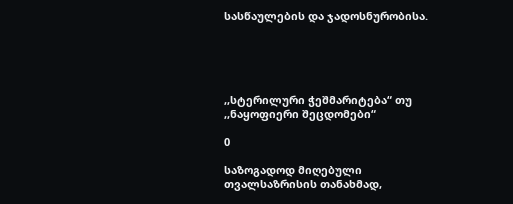სასწაულების და ჯადოსნურობისა.





,,სტერილური ჭეშმარიტება“ თუ  ,,ნაყოფიერი შეცდომები“

0

საზოგადოდ მიღებული თვალსაზრისის თანახმად,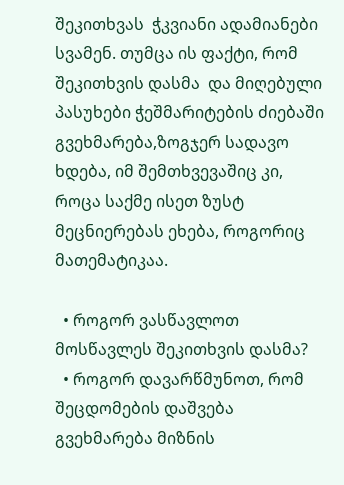შეკითხვას  ჭკვიანი ადამიანები სვამენ. თუმცა ის ფაქტი, რომ შეკითხვის დასმა  და მიღებული პასუხები ჭეშმარიტების ძიებაში გვეხმარება,ზოგჯერ სადავო ხდება, იმ შემთხვევაშიც კი, როცა საქმე ისეთ ზუსტ მეცნიერებას ეხება, როგორიც მათემატიკაა.

  • როგორ ვასწავლოთ მოსწავლეს შეკითხვის დასმა?
  • როგორ დავარწმუნოთ, რომ შეცდომების დაშვება გვეხმარება მიზნის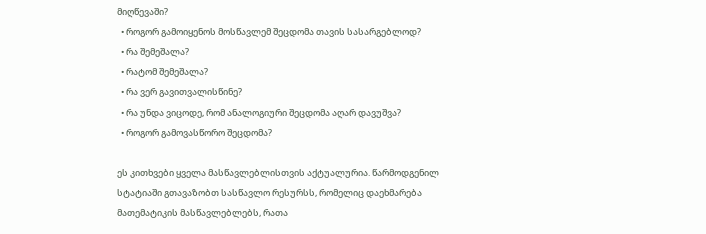მიღწევაში?
  • როგორ გამოიყენოს მოსწავლემ შეცდომა თავის სასარგებლოდ?
  • რა შემეშალა?
  • რატომ შემეშალა?
  • რა ვერ გავითვალისწინე?
  • რა უნდა ვიცოდე, რომ ანალოგიური შეცდომა აღარ დავუშვა?
  • როგორ გამოვასწორო შეცდომა?

ეს კითხვები ყველა მასწავლებლისთვის აქტუალურია. წარმოდგენილ სტატიაში გთავაზობთ სასწავლო რესურსს, რომელიც დაეხმარება მათემატიკის მასწავლებლებს, რათა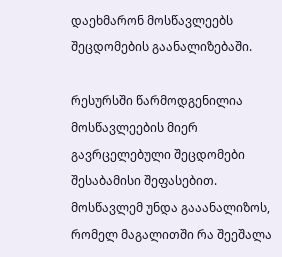დაეხმარონ მოსწავლეებს შეცდომების გაანალიზებაში.

რესურსში წარმოდგენილია მოსწავლეების მიერ გავრცელებული შეცდომები შესაბამისი შეფასებით. მოსწავლემ უნდა გააანალიზოს, რომელ მაგალითში რა შეეშალა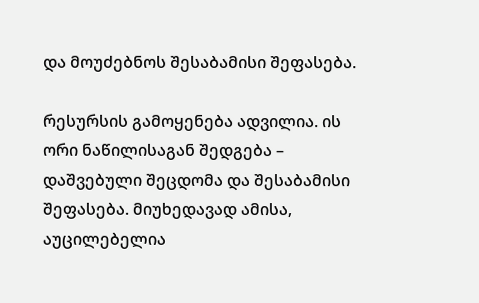და მოუძებნოს შესაბამისი შეფასება.

რესურსის გამოყენება ადვილია. ის ორი ნაწილისაგან შედგება – დაშვებული შეცდომა და შესაბამისი შეფასება. მიუხედავად ამისა, აუცილებელია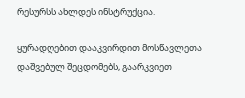რესურსს ახლდეს ინსტრუქცია.

ყურადღებით დააკვირდით მოსწავლეთა დაშვებულ შეცდომებს, გაარკვიეთ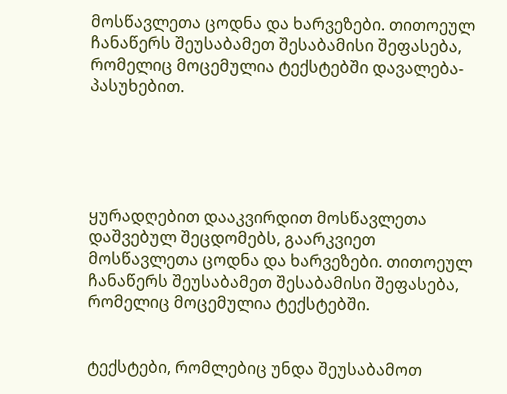მოსწავლეთა ცოდნა და ხარვეზები. თითოეულ ჩანაწერს შეუსაბამეთ შესაბამისი შეფასება, რომელიც მოცემულია ტექსტებში დავალება-პასუხებით.





ყურადღებით დააკვირდით მოსწავლეთა დაშვებულ შეცდომებს, გაარკვიეთ მოსწავლეთა ცოდნა და ხარვეზები. თითოეულ ჩანაწერს შეუსაბამეთ შესაბამისი შეფასება, რომელიც მოცემულია ტექსტებში.


ტექსტები, რომლებიც უნდა შეუსაბამოთ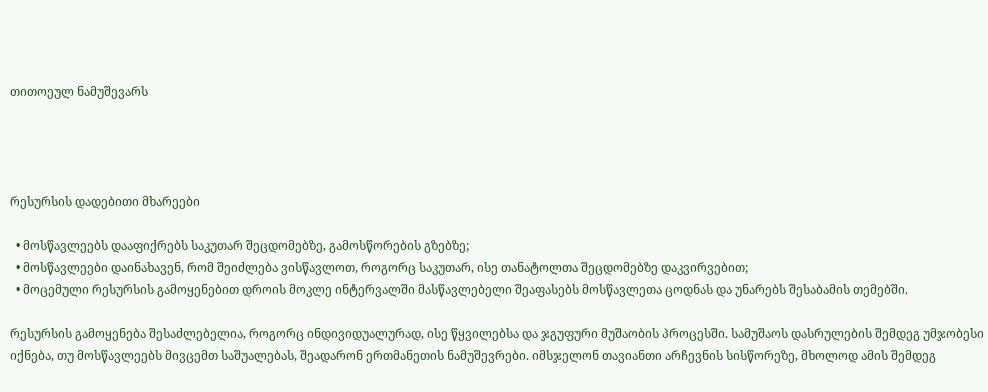თითოეულ ნამუშევარს




რესურსის დადებითი მხარეები

  • მოსწავლეებს დააფიქრებს საკუთარ შეცდომებზე, გამოსწორების გზებზე;
  • მოსწავლეები დაინახავენ, რომ შეიძლება ვისწავლოთ, როგორც საკუთარ, ისე თანატოლთა შეცდომებზე დაკვირვებით;
  • მოცემული რესურსის გამოყენებით დროის მოკლე ინტერვალში მასწავლებელი შეაფასებს მოსწავლეთა ცოდნას და უნარებს შესაბამის თემებში.

რესურსის გამოყენება შესაძლებელია, როგორც ინდივიდუალურად, ისე წყვილებსა და ჯგუფური მუშაობის პროცესში. სამუშაოს დასრულების შემდეგ უმჯობესი იქნება, თუ მოსწავლეებს მივცემთ საშუალებას, შეადარონ ერთმანეთის ნამუშევრები. იმსჯელონ თავიანთი არჩევნის სისწორეზე, მხოლოდ ამის შემდეგ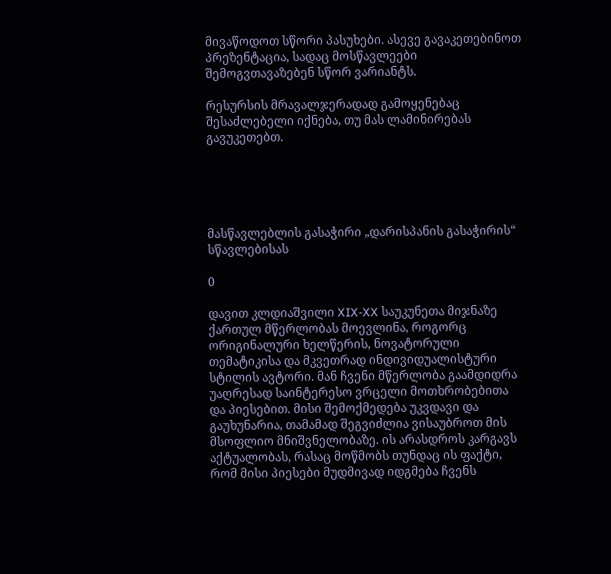მივაწოდოთ სწორი პასუხები. ასევე გავაკეთებინოთ პრეზენტაცია, სადაც მოსწავლეები შემოგვთავაზებენ სწორ ვარიანტს.

რესურსის მრავალჯერადად გამოყენებაც შესაძლებელი იქნება, თუ მას ლამინირებას გავუკეთებთ.





მასწავლებლის გასაჭირი „დარისპანის გასაჭირის“ სწავლებისას

0

დავით კლდიაშვილი XIX-XX საუკუნეთა მიჯნაზე ქართულ მწერლობას მოევლინა, როგორც ორიგინალური ხელწერის, ნოვატორული თემატიკისა და მკვეთრად ინდივიდუალისტური სტილის ავტორი. მან ჩვენი მწერლობა გაამდიდრა უაღრესად საინტერესო ვრცელი მოთხრობებითა და პიესებით. მისი შემოქმედება უკვდავი და გაუხუნარია, თამამად შეგვიძლია ვისაუბროთ მის მსოფლიო მნიშვნელობაზე. ის არასდროს კარგავს აქტუალობას, რასაც მოწმობს თუნდაც ის ფაქტი, რომ მისი პიესები მუდმივად იდგმება ჩვენს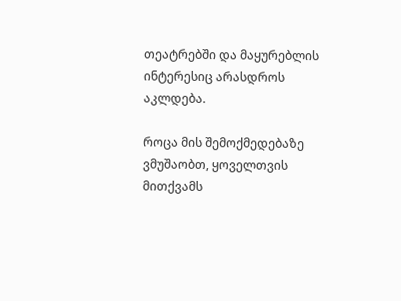თეატრებში და მაყურებლის ინტერესიც არასდროს აკლდება.

როცა მის შემოქმედებაზე ვმუშაობთ, ყოველთვის მითქვამს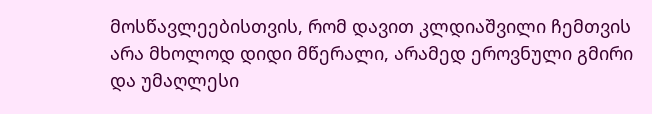მოსწავლეებისთვის, რომ დავით კლდიაშვილი ჩემთვის არა მხოლოდ დიდი მწერალი, არამედ ეროვნული გმირი და უმაღლესი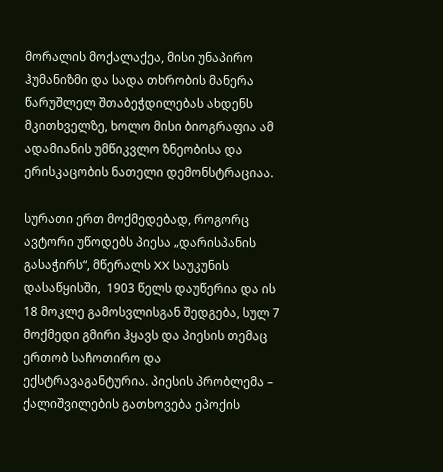მორალის მოქალაქეა, მისი უნაპირო ჰუმანიზმი და სადა თხრობის მანერა წარუშლელ შთაბეჭდილებას ახდენს მკითხველზე, ხოლო მისი ბიოგრაფია ამ ადამიანის უმწიკვლო ზნეობისა და ერისკაცობის ნათელი დემონსტრაციაა.

სურათი ერთ მოქმედებად, როგორც ავტორი უწოდებს პიესა „დარისპანის გასაჭირს“, მწერალს XX საუკუნის დასაწყისში,  1903 წელს დაუწერია და ის 18 მოკლე გამოსვლისგან შედგება, სულ 7 მოქმედი გმირი ჰყავს და პიესის თემაც ერთობ საჩოთირო და ექსტრავაგანტურია. პიესის პრობლემა – ქალიშვილების გათხოვება ეპოქის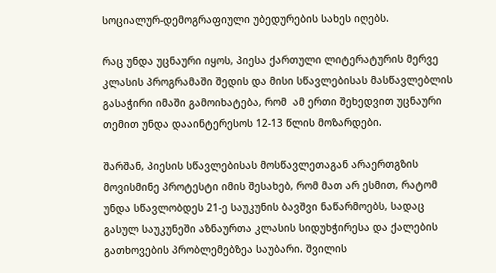სოციალურ-დემოგრაფიული უბედურების სახეს იღებს.

რაც უნდა უცნაური იყოს, პიესა ქართული ლიტერატურის მერვე კლასის პროგრამაში შედის და მისი სწავლებისას მასწავლებლის გასაჭირი იმაში გამოიხატება, რომ  ამ ერთი შეხედვით უცნაური თემით უნდა დააინტერესოს 12-13 წლის მოზარდები.

შარშან, პიესის სწავლებისას მოსწავლეთაგან არაერთგზის მოვისმინე პროტესტი იმის შესახებ, რომ მათ არ ესმით, რატომ უნდა სწავლობდეს 21-ე საუკუნის ბავშვი ნაწარმოებს, სადაც გასულ საუკუნეში აზნაურთა კლასის სიდუხჭირესა და ქალების გათხოვების პრობლემებზეა საუბარი. შვილის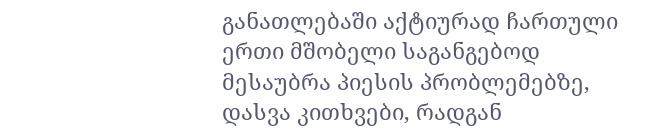განათლებაში აქტიურად ჩართული ერთი მშობელი საგანგებოდ მესაუბრა პიესის პრობლემებზე, დასვა კითხვები, რადგან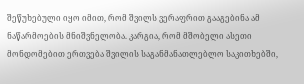შეწუხებული იყო იმით, რომ შვილს ვერაფრით გააგებინა ამ ნაწარმოების მნიშვნელობა. კარგია, რომ მშობელი ასეთი მონდომებით ერთვება შვილის საგანმანათლებლო საკითხებში,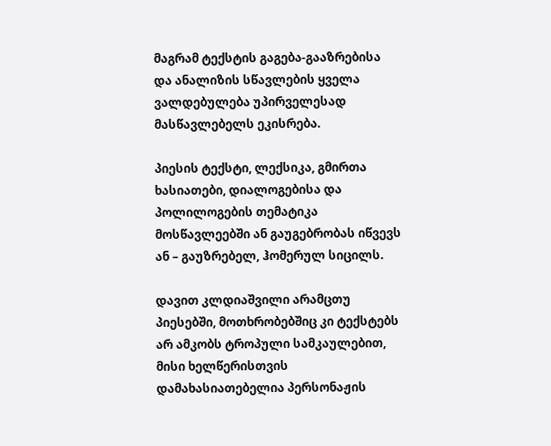მაგრამ ტექსტის გაგება-გააზრებისა და ანალიზის სწავლების ყველა ვალდებულება უპირველესად მასწავლებელს ეკისრება.

პიესის ტექსტი, ლექსიკა, გმირთა ხასიათები, დიალოგებისა და პოლილოგების თემატიკა მოსწავლეებში ან გაუგებრობას იწვევს ან – გაუზრებელ, ჰომერულ სიცილს.

დავით კლდიაშვილი არამცთუ პიესებში, მოთხრობებშიც კი ტექსტებს არ ამკობს ტროპული სამკაულებით, მისი ხელწერისთვის დამახასიათებელია პერსონაჟის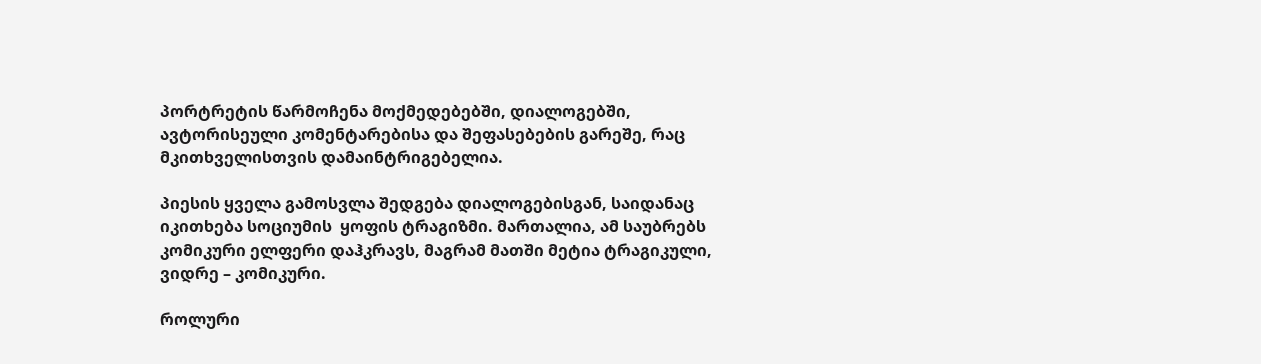პორტრეტის წარმოჩენა მოქმედებებში, დიალოგებში, ავტორისეული კომენტარებისა და შეფასებების გარეშე, რაც მკითხველისთვის დამაინტრიგებელია.

პიესის ყველა გამოსვლა შედგება დიალოგებისგან, საიდანაც იკითხება სოციუმის  ყოფის ტრაგიზმი. მართალია, ამ საუბრებს კომიკური ელფერი დაჰკრავს, მაგრამ მათში მეტია ტრაგიკული, ვიდრე – კომიკური.

როლური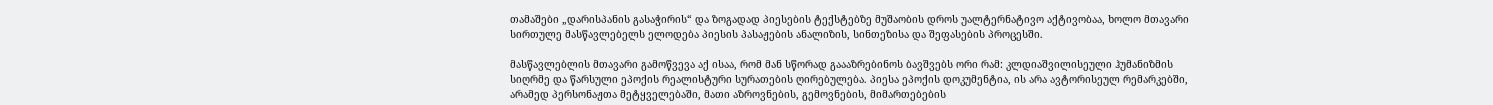თამაშები „დარისპანის გასაჭირის“ და ზოგადად პიესების ტექსტებზე მუშაობის დროს უალტერნატივო აქტივობაა, ხოლო მთავარი სირთულე მასწავლებელს ელოდება პიესის პასაჟების ანალიზის, სინთეზისა და შეფასების პროცესში.

მასწავლებლის მთავარი გამოწვევა აქ ისაა, რომ მან სწორად გაააზრებინოს ბავშვებს ორი რამ: კლდიაშვილისეული ჰუმანიზმის სიღრმე და წარსული ეპოქის რეალისტური სურათების ღირებულება. პიესა ეპოქის დოკუმენტია, ის არა ავტორისეულ რემარკებში, არამედ პერსონაჟთა მეტყველებაში, მათი აზროვნების, გემოვნების, მიმართებების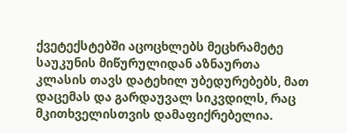ქვეტექსტებში აცოცხლებს მეცხრამეტე საუკუნის მიწურულიდან აზნაურთა კლასის თავს დატეხილ უბედურებებს, მათ დაცემას და გარდაუვალ სიკვდილს, რაც მკითხველისთვის დამაფიქრებელია.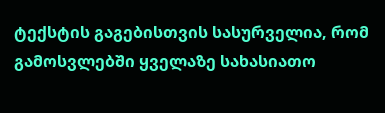ტექსტის გაგებისთვის სასურველია, რომ გამოსვლებში ყველაზე სახასიათო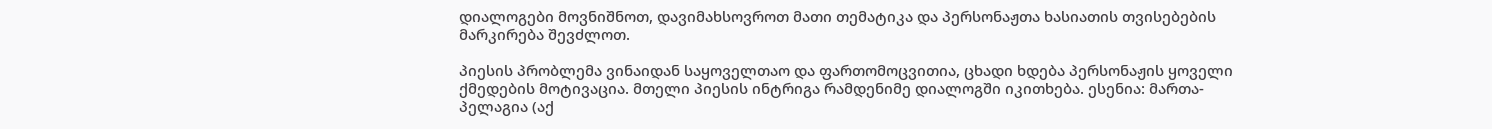დიალოგები მოვნიშნოთ, დავიმახსოვროთ მათი თემატიკა და პერსონაჟთა ხასიათის თვისებების მარკირება შევძლოთ.

პიესის პრობლემა ვინაიდან საყოველთაო და ფართომოცვითია, ცხადი ხდება პერსონაჟის ყოველი ქმედების მოტივაცია. მთელი პიესის ინტრიგა რამდენიმე დიალოგში იკითხება. ესენია: მართა-პელაგია (აქ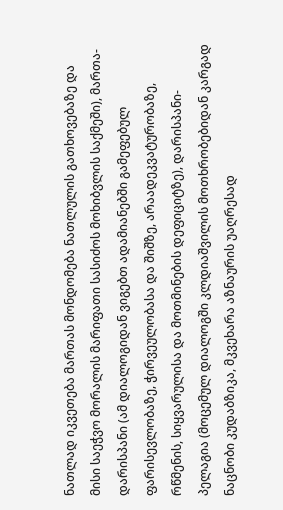ნათლად იკვეთება მართას მონდომება ნათლულის გათხოვებაზე და მისი საეჭვო მორალის მარიფათი სასიძოს მოხიბვლის საქმეში), მართა-დარისპანი (ამ დიალოგიდან ვიგებთ ადამიანებში გამეფებულ ფარისევლობაზე, ჭირვეულობასა და შიშზე, არაადეკვატურობაზე, რწმენის, სიყვარულისა და მოთმინების დეფიციტზე), დარისპანი-პელაგია (მოცემულ დიალოგში კლდიაშვილის მოთხრობებიდან კარგად ნაცნობი კუდაბზიკა, მკვეხარა აზნაურის უაღრესად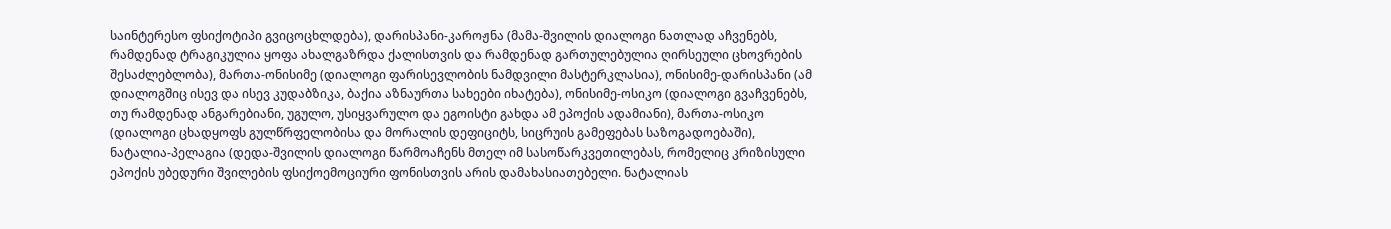საინტერესო ფსიქოტიპი გვიცოცხლდება), დარისპანი-კაროჟნა (მამა-შვილის დიალოგი ნათლად აჩვენებს, რამდენად ტრაგიკულია ყოფა ახალგაზრდა ქალისთვის და რამდენად გართულებულია ღირსეული ცხოვრების შესაძლებლობა), მართა-ონისიმე (დიალოგი ფარისევლობის ნამდვილი მასტერკლასია), ონისიმე-დარისპანი (ამ დიალოგშიც ისევ და ისევ კუდაბზიკა, ბაქია აზნაურთა სახეები იხატება), ონისიმე-ოსიკო (დიალოგი გვაჩვენებს, თუ რამდენად ანგარებიანი, უგულო, უსიყვარულო და ეგოისტი გახდა ამ ეპოქის ადამიანი), მართა-ოსიკო (დიალოგი ცხადყოფს გულწრფელობისა და მორალის დეფიციტს, სიცრუის გამეფებას საზოგადოებაში), ნატალია-პელაგია (დედა-შვილის დიალოგი წარმოაჩენს მთელ იმ სასოწარკვეთილებას, რომელიც კრიზისული ეპოქის უბედური შვილების ფსიქოემოციური ფონისთვის არის დამახასიათებელი. ნატალიას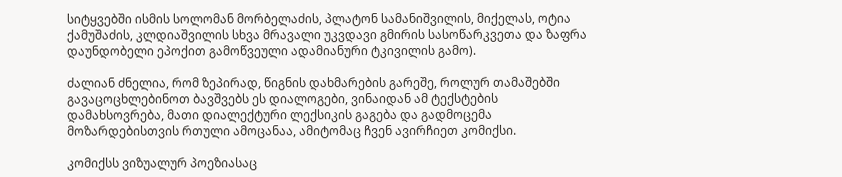სიტყვებში ისმის სოლომან მორბელაძის, პლატონ სამანიშვილის, მიქელას, ოტია ქამუშაძის, კლდიაშვილის სხვა მრავალი უკვდავი გმირის სასოწარკვეთა და ზაფრა დაუნდობელი ეპოქით გამოწვეული ადამიანური ტკივილის გამო).

ძალიან ძნელია, რომ ზეპირად, წიგნის დახმარების გარეშე, როლურ თამაშებში გავაცოცხლებინოთ ბავშვებს ეს დიალოგები, ვინაიდან ამ ტექსტების დამახსოვრება, მათი დიალექტური ლექსიკის გაგება და გადმოცემა მოზარდებისთვის რთული ამოცანაა, ამიტომაც ჩვენ ავირჩიეთ კომიქსი.

კომიქსს ვიზუალურ პოეზიასაც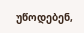უწოდებენ,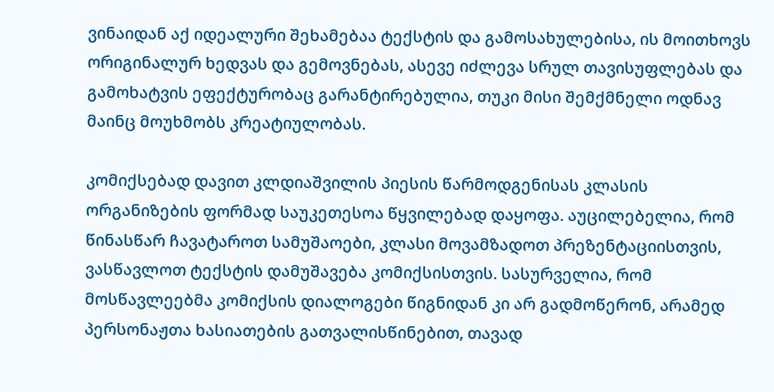ვინაიდან აქ იდეალური შეხამებაა ტექსტის და გამოსახულებისა, ის მოითხოვს ორიგინალურ ხედვას და გემოვნებას, ასევე იძლევა სრულ თავისუფლებას და გამოხატვის ეფექტურობაც გარანტირებულია, თუკი მისი შემქმნელი ოდნავ მაინც მოუხმობს კრეატიულობას.

კომიქსებად დავით კლდიაშვილის პიესის წარმოდგენისას კლასის ორგანიზების ფორმად საუკეთესოა წყვილებად დაყოფა. აუცილებელია, რომ წინასწარ ჩავატაროთ სამუშაოები, კლასი მოვამზადოთ პრეზენტაციისთვის, ვასწავლოთ ტექსტის დამუშავება კომიქსისთვის. სასურველია, რომ მოსწავლეებმა კომიქსის დიალოგები წიგნიდან კი არ გადმოწერონ, არამედ პერსონაჟთა ხასიათების გათვალისწინებით, თავად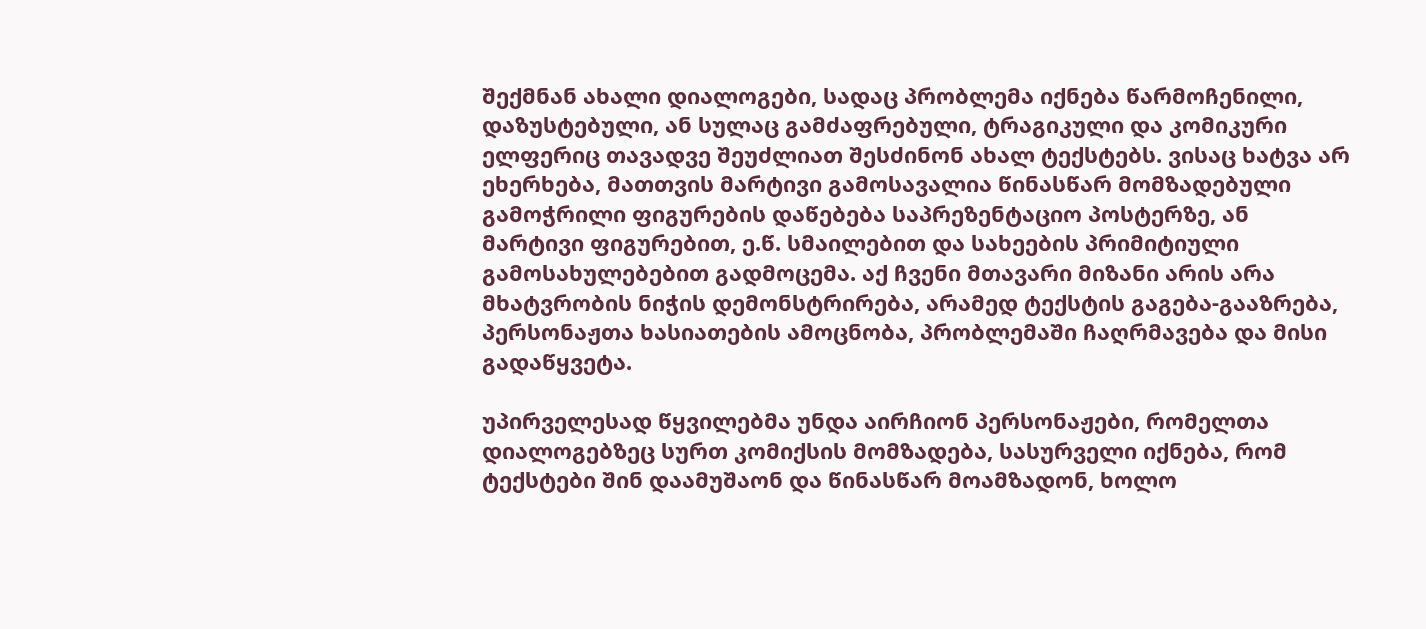შექმნან ახალი დიალოგები, სადაც პრობლემა იქნება წარმოჩენილი, დაზუსტებული, ან სულაც გამძაფრებული, ტრაგიკული და კომიკური ელფერიც თავადვე შეუძლიათ შესძინონ ახალ ტექსტებს. ვისაც ხატვა არ ეხერხება, მათთვის მარტივი გამოსავალია წინასწარ მომზადებული გამოჭრილი ფიგურების დაწებება საპრეზენტაციო პოსტერზე, ან მარტივი ფიგურებით, ე.წ. სმაილებით და სახეების პრიმიტიული გამოსახულებებით გადმოცემა. აქ ჩვენი მთავარი მიზანი არის არა მხატვრობის ნიჭის დემონსტრირება, არამედ ტექსტის გაგება-გააზრება, პერსონაჟთა ხასიათების ამოცნობა, პრობლემაში ჩაღრმავება და მისი გადაწყვეტა.

უპირველესად წყვილებმა უნდა აირჩიონ პერსონაჟები, რომელთა დიალოგებზეც სურთ კომიქსის მომზადება, სასურველი იქნება, რომ ტექსტები შინ დაამუშაონ და წინასწარ მოამზადონ, ხოლო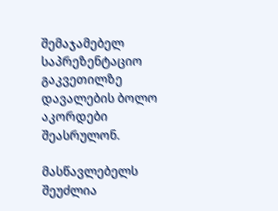შემაჯამებელ საპრეზენტაციო გაკვეთილზე დავალების ბოლო აკორდები შეასრულონ.

მასწავლებელს შეუძლია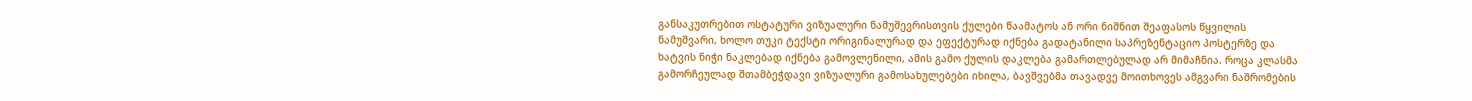განსაკუთრებით ოსტატური ვიზუალური ნამუშევრისთვის ქულები წაამატოს ან ორი ნიშნით შეაფასოს წყვილის ნამუშვარი, ხოლო თუკი ტექსტი ორიგინალურად და ეფექტურად იქნება გადატანილი საპრეზენტაციო პოსტერზე და ხატვის ნიჭი ნაკლებად იქნება გამოვლენილი, ამის გამო ქულის დაკლება გამართლებულად არ მიმაჩნია. როცა კლასმა გამორჩეულად შთამბეჭდავი ვიზუალური გამოსახულებები იხილა, ბავშვებმა თავადვე მოითხოვეს ამგვარი ნაშრომების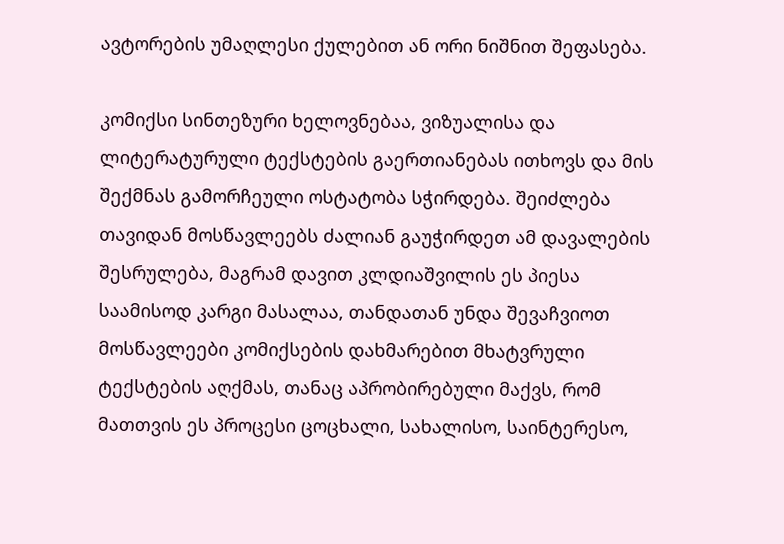ავტორების უმაღლესი ქულებით ან ორი ნიშნით შეფასება.

კომიქსი სინთეზური ხელოვნებაა, ვიზუალისა და ლიტერატურული ტექსტების გაერთიანებას ითხოვს და მის შექმნას გამორჩეული ოსტატობა სჭირდება. შეიძლება თავიდან მოსწავლეებს ძალიან გაუჭირდეთ ამ დავალების შესრულება, მაგრამ დავით კლდიაშვილის ეს პიესა საამისოდ კარგი მასალაა, თანდათან უნდა შევაჩვიოთ მოსწავლეები კომიქსების დახმარებით მხატვრული ტექსტების აღქმას, თანაც აპრობირებული მაქვს, რომ მათთვის ეს პროცესი ცოცხალი, სახალისო, საინტერესო,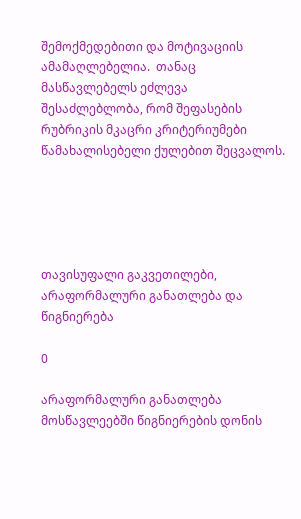შემოქმედებითი და მოტივაციის ამამაღლებელია.  თანაც მასწავლებელს ეძლევა შესაძლებლობა, რომ შეფასების რუბრიკის მკაცრი კრიტერიუმები წამახალისებელი ქულებით შეცვალოს.





თავისუფალი გაკვეთილები, არაფორმალური განათლება და წიგნიერება

0

არაფორმალური განათლება მოსწავლეებში წიგნიერების დონის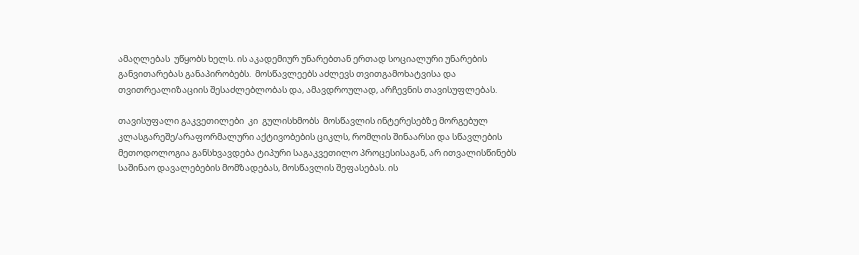ამაღლებას  უწყობს ხელს. ის აკადემიურ უნარებთან ერთად სოციალური უნარების განვითარებას განაპირობებს.  მოსწავლეებს აძლევს თვითგამოხატვისა და თვითრეალიზაციის შესაძლებლობას და, ამავდროულად, არჩევნის თავისუფლებას.

თავისუფალი გაკვეთილები  კი  გულისხმობს  მოსწავლის ინტერესებზე მორგებულ კლასგარეშე/არაფორმალური აქტივობების ციკლს, რომლის შინაარსი და სწავლების მეთოდოლოგია განსხვავდება ტიპური საგაკვეთილო პროცესისაგან, არ ითვალისწინებს საშინაო დავალებების მომზადებას, მოსწავლის შეფასებას. ის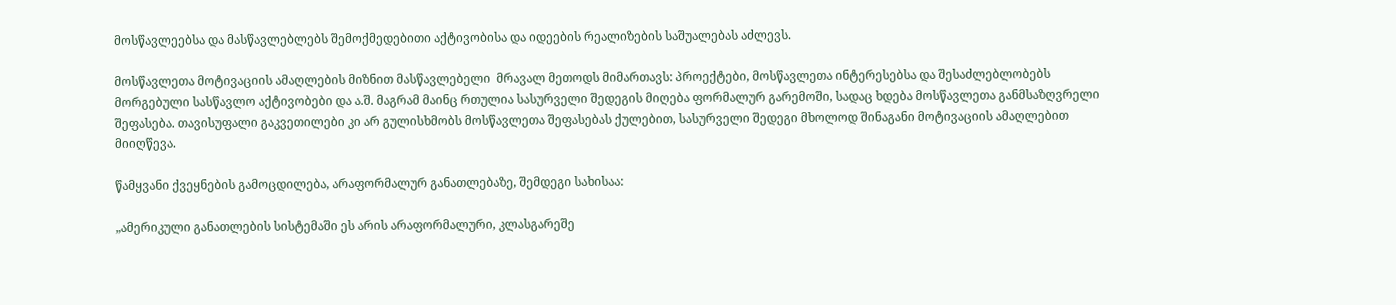მოსწავლეებსა და მასწავლებლებს შემოქმედებითი აქტივობისა და იდეების რეალიზების საშუალებას აძლევს.

მოსწავლეთა მოტივაციის ამაღლების მიზნით მასწავლებელი  მრავალ მეთოდს მიმართავს: პროექტები, მოსწავლეთა ინტერესებსა და შესაძლებლობებს მორგებული სასწავლო აქტივობები და ა.შ. მაგრამ მაინც რთულია სასურველი შედეგის მიღება ფორმალურ გარემოში, სადაც ხდება მოსწავლეთა განმსაზღვრელი შეფასება. თავისუფალი გაკვეთილები კი არ გულისხმობს მოსწავლეთა შეფასებას ქულებით, სასურველი შედეგი მხოლოდ შინაგანი მოტივაციის ამაღლებით მიიღწევა.

წამყვანი ქვეყნების გამოცდილება, არაფორმალურ განათლებაზე, შემდეგი სახისაა:

„ამერიკული განათლების სისტემაში ეს არის არაფორმალური, კლასგარეშე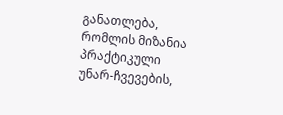განათლება, რომლის მიზანია პრაქტიკული უნარ-ჩვევების,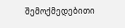შემოქმედებითი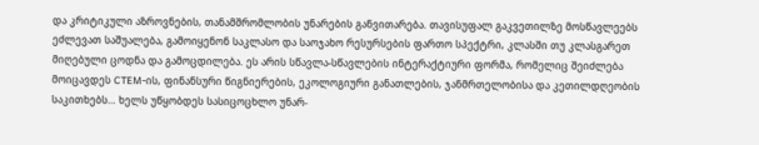და კრიტიკული აზროვნების, თანამშრომლობის უნარების განვითარება. თავისუფალ გაკვეთილზე მოსწავლეებს ეძლევათ საშუალება, გამოიყენონ საკლასო და საოჯახო რესურსების ფართო სპექტრი, კლასში თუ კლასგარეთ მიღებული ცოდნა და გამოცდილება. ეს არის სწავლა-სწავლების ინტერაქტიური ფორმა, რომელიც შეიძლება მოიცავდეს CTEM-ის, ფინანსური წიგნიერების, ეკოლოგიური განათლების, ჯანმრთელობისა და კეთილდღეობის საკითხებს… ხელს უწყობდეს სასიცოცხლო უნარ-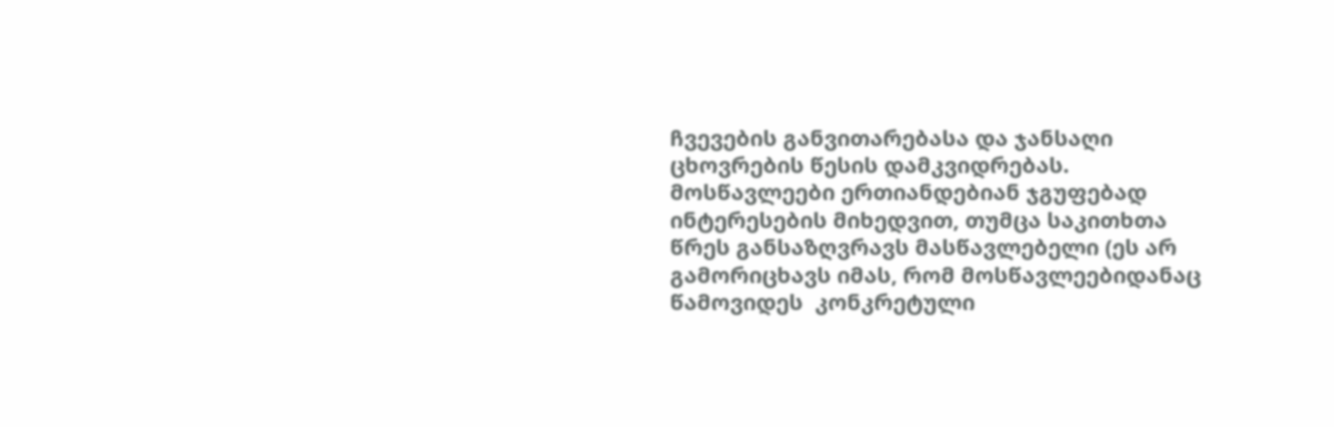ჩვევების განვითარებასა და ჯანსაღი ცხოვრების წესის დამკვიდრებას. მოსწავლეები ერთიანდებიან ჯგუფებად ინტერესების მიხედვით, თუმცა საკითხთა წრეს განსაზღვრავს მასწავლებელი (ეს არ გამორიცხავს იმას, რომ მოსწავლეებიდანაც წამოვიდეს  კონკრეტული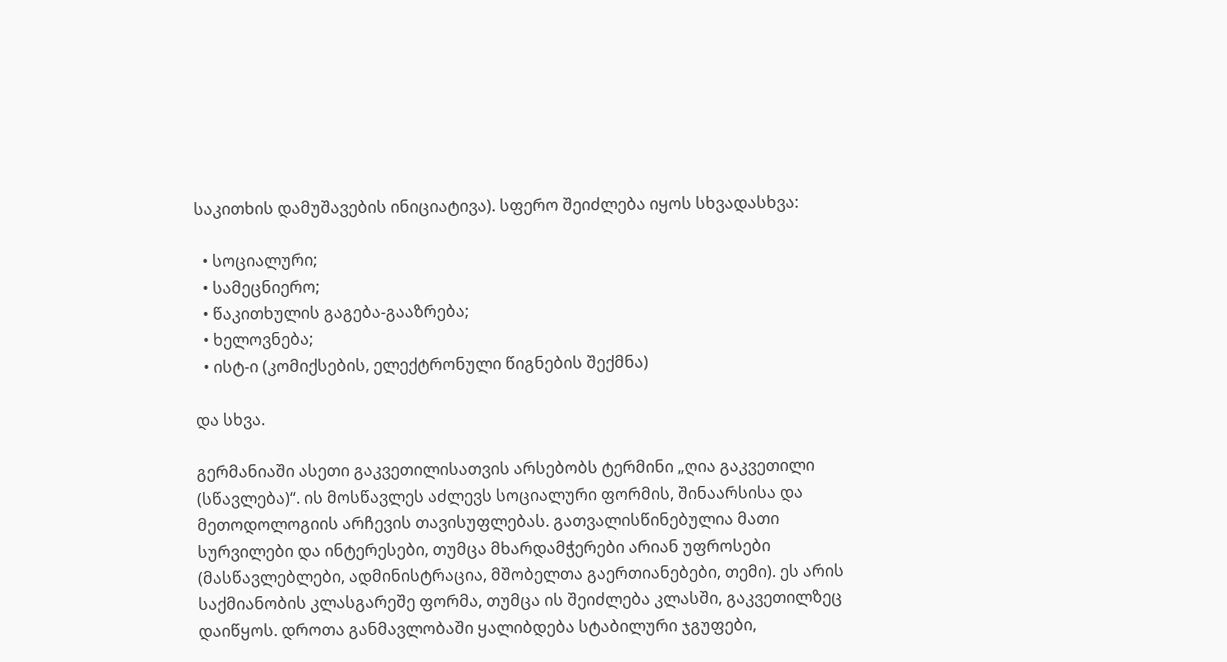საკითხის დამუშავების ინიციატივა). სფერო შეიძლება იყოს სხვადასხვა:

  • სოციალური;
  • სამეცნიერო;
  • წაკითხულის გაგება-გააზრება;
  • ხელოვნება;
  • ისტ-ი (კომიქსების, ელექტრონული წიგნების შექმნა)

და სხვა.

გერმანიაში ასეთი გაკვეთილისათვის არსებობს ტერმინი „ღია გაკვეთილი (სწავლება)“. ის მოსწავლეს აძლევს სოციალური ფორმის, შინაარსისა და მეთოდოლოგიის არჩევის თავისუფლებას. გათვალისწინებულია მათი სურვილები და ინტერესები, თუმცა მხარდამჭერები არიან უფროსები (მასწავლებლები, ადმინისტრაცია, მშობელთა გაერთიანებები, თემი). ეს არის საქმიანობის კლასგარეშე ფორმა, თუმცა ის შეიძლება კლასში, გაკვეთილზეც დაიწყოს. დროთა განმავლობაში ყალიბდება სტაბილური ჯგუფები,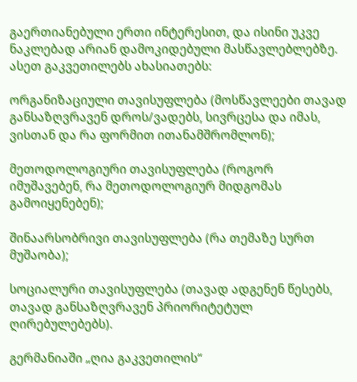გაერთიანებული ერთი ინტერესით, და ისინი უკვე ნაკლებად არიან დამოკიდებული მასწავლებლებზე. ასეთ გაკვეთილებს ახასიათებს:

ორგანიზაციული თავისუფლება (მოსწავლეები თავად განსაზღვრავენ დროს/ვადებს, სივრცესა და იმას, ვისთან და რა ფორმით ითანამშრომლონ);

მეთოდოლოგიური თავისუფლება (როგორ იმუშავებენ, რა მეთოდოლოგიურ მიდგომას გამოიყენებენ);

შინაარსობრივი თავისუფლება (რა თემაზე სურთ მუშაობა);

სოციალური თავისუფლება (თავად ადგენენ წესებს, თავად განსაზღვრავენ პრიორიტეტულ ღირებულებებს).

გერმანიაში „ღია გაკვეთილის“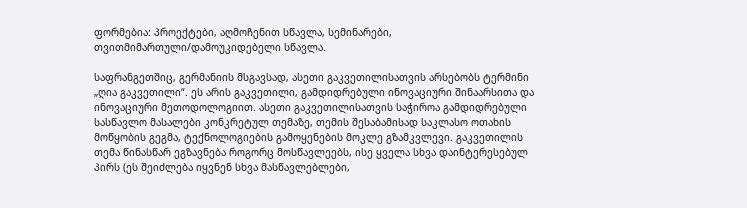ფორმებია: პროექტები, აღმოჩენით სწავლა, სემინარები, თვითმიმართული/დამოუკიდებელი სწავლა.

საფრანგეთშიც, გერმანიის მსგავსად, ასეთი გაკვეთილისათვის არსებობს ტერმინი „ღია გაკვეთილი“. ეს არის გაკვეთილი, გამდიდრებული ინოვაციური შინაარსითა და ინოვაციური მეთოდოლოგიით. ასეთი გაკვეთილისათვის საჭიროა გამდიდრებული სასწავლო მასალები კონკრეტულ თემაზე, თემის შესაბამისად საკლასო ოთახის მოწყობის გეგმა, ტექნოლოგიების გამოყენების მოკლე გზამკვლევი. გაკვეთილის თემა წინასწარ ეგზავნება როგორც მოსწავლეებს, ისე ყველა სხვა დაინტერესებულ პირს (ეს შეიძლება იყვნენ სხვა მასწავლებლები,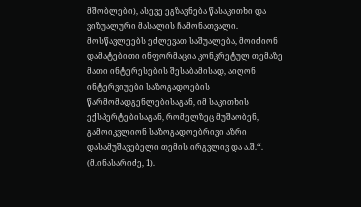მშობლები), ასევე ეგზავნება წასაკითხი და ვიზუალური მასალის ჩამონათვალი. მოსწავლეებს ეძლევათ საშუალება, მოიძიონ დამატებითი ინფორმაცია კონკრეტულ თემაზე მათი ინტერესების შესაბამისად, აიღონ ინტერვიუები საზოგადოების წარმომადგენლებისაგან, იმ საკითხის ექსპერტებისაგან, რომელზეც მუშაობენ, გამოიკვლიონ საზოგადოებრივი აზრი დასამუშავებელი თემის ირგვლივ და ა.შ.“. (მ.ინასარიძე, 1).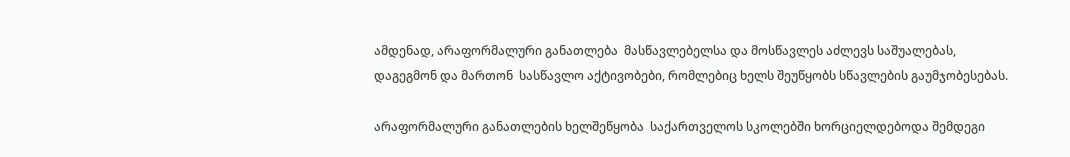ამდენად, არაფორმალური განათლება  მასწავლებელსა და მოსწავლეს აძლევს საშუალებას, დაგეგმონ და მართონ  სასწავლო აქტივობები, რომლებიც ხელს შეუწყობს სწავლების გაუმჯობესებას.

არაფორმალური განათლების ხელშეწყობა  საქართველოს სკოლებში ხორციელდებოდა შემდეგი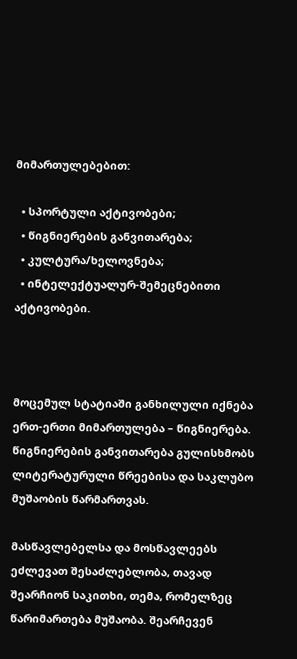მიმართულებებით:

  • სპორტული აქტივობები;
  • წიგნიერების განვითარება;
  • კულტურა/ხელოვნება;
  • ინტელექტუალურ-შემეცნებითი აქტივობები.



მოცემულ სტატიაში განხილული იქნება ერთ-ერთი მიმართულება – წიგნიერება. წიგნიერების განვითარება გულისხმობს ლიტერატურული წრეებისა და საკლუბო მუშაობის წარმართვას.

მასწავლებელსა და მოსწავლეებს ეძლევათ შესაძლებლობა, თავად შეარჩიონ საკითხი, თემა, რომელზეც წარიმართება მუშაობა. შეარჩევენ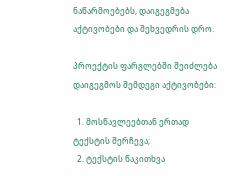ნაწარმოებებს, დაიგეგმება აქტივობები და შეხვედრის დრო.

პროექტის ფარგლებში შეიძლება დაიგეგმოს შემდეგი აქტივობები:

  1. მოსწავლეებთან ერთად ტექსტის შერჩევა;
  2. ტექსტის წაკითხვა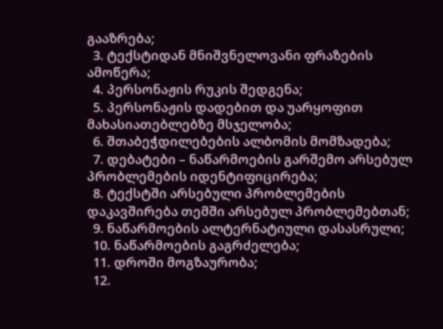გააზრება;
  3. ტექსტიდან მნიშვნელოვანი ფრაზების ამოწერა;
  4. პერსონაჟის რუკის შედგენა;
  5. პერსონაჟის დადებით და უარყოფით მახასიათებლებზე მსჯელობა;
  6. შთაბეჭდილებების ალბომის მომზადება;
  7. დებატები – ნაწარმოების გარშემო არსებულ პრობლემების იდენტიფიცირება;
  8. ტექსტში არსებული პრობლემების დაკავშირება თემში არსებულ პრობლემებთან;
  9. ნაწარმოების ალტერნატიული დასასრული;
  10. ნაწარმოების გაგრძელება;
  11. დროში მოგზაურობა;
  12.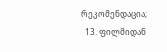რეკომენდაცია;
  13. ფილმიდან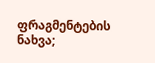ფრაგმენტების ნახვა;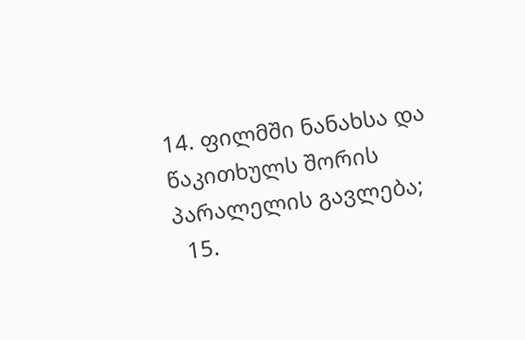14. ფილმში ნანახსა და წაკითხულს შორის პარალელის გავლება;
  15.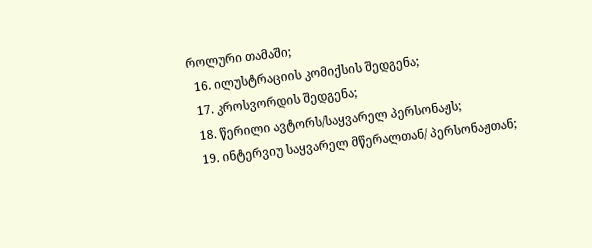როლური თამაში;
  16. ილუსტრაციის კომიქსის შედგენა;
  17. კროსვორდის შედგენა;
  18. წერილი ავტორს/საყვარელ პერსონაჟს;
  19. ინტერვიუ საყვარელ მწერალთან/ პერსონაჟთან;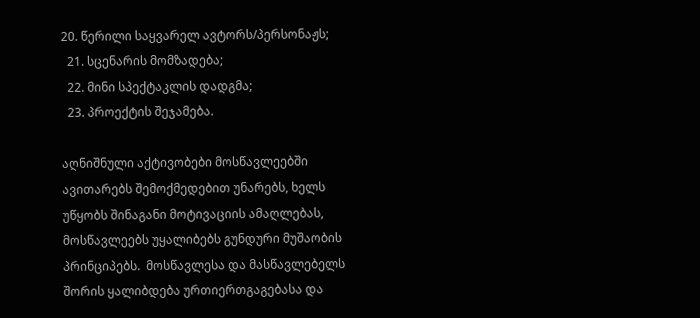20. წერილი საყვარელ ავტორს/პერსონაჟს;
  21. სცენარის მომზადება;
  22. მინი სპექტაკლის დადგმა;
  23. პროექტის შეჯამება.

აღნიშნული აქტივობები მოსწავლეებში ავითარებს შემოქმედებით უნარებს, ხელს უწყობს შინაგანი მოტივაციის ამაღლებას, მოსწავლეებს უყალიბებს გუნდური მუშაობის პრინციპებს.  მოსწავლესა და მასწავლებელს შორის ყალიბდება ურთიერთგაგებასა და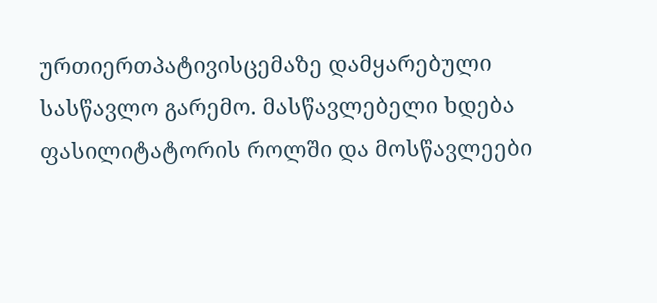ურთიერთპატივისცემაზე დამყარებული სასწავლო გარემო. მასწავლებელი ხდება ფასილიტატორის როლში და მოსწავლეები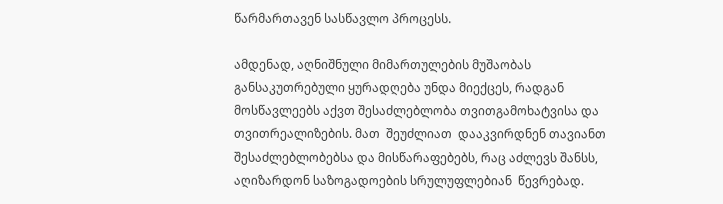წარმართავენ სასწავლო პროცესს.

ამდენად, აღნიშნული მიმართულების მუშაობას განსაკუთრებული ყურადღება უნდა მიექცეს, რადგან მოსწავლეებს აქვთ შესაძლებლობა თვითგამოხატვისა და თვითრეალიზების. მათ  შეუძლიათ  დააკვირდნენ თავიანთ შესაძლებლობებსა და მისწარაფებებს, რაც აძლევს შანსს, აღიზარდონ საზოგადოების სრულუფლებიან  წევრებად.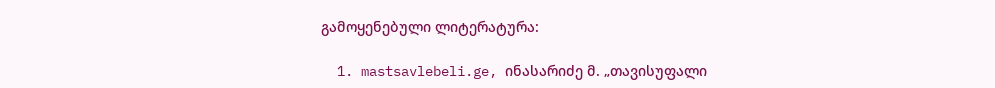გამოყენებული ლიტერატურა:

  1. mastsavlebeli.ge, ინასარიძე მ. „თავისუფალი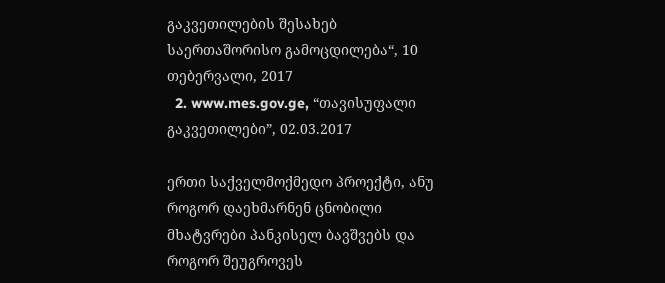გაკვეთილების შესახებ საერთაშორისო გამოცდილება“, 10 თებერვალი, 2017
  2. www.mes.gov.ge, “თავისუფალი გაკვეთილები”, 02.03.2017

ერთი საქველმოქმედო პროექტი, ანუ როგორ დაეხმარნენ ცნობილი მხატვრები პანკისელ ბავშვებს და როგორ შეუგროვეს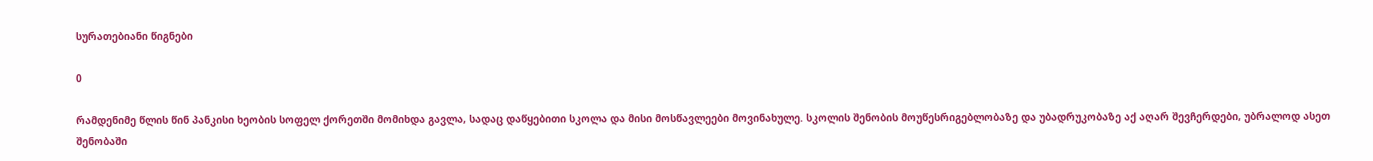სურათებიანი წიგნები

0

რამდენიმე წლის წინ პანკისი ხეობის სოფელ ქორეთში მომიხდა გავლა, სადაც დაწყებითი სკოლა და მისი მოსწავლეები მოვინახულე. სკოლის შენობის მოუწესრიგებლობაზე და უბადრუკობაზე აქ აღარ შევჩერდები, უბრალოდ ასეთ შენობაში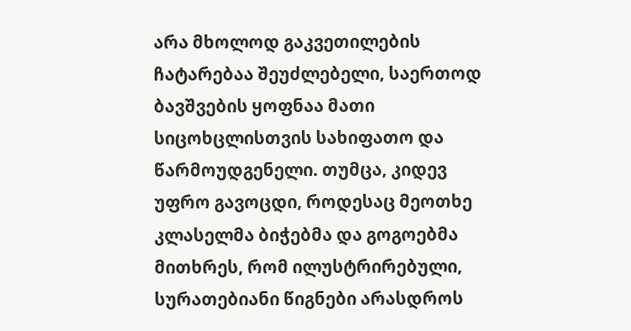არა მხოლოდ გაკვეთილების ჩატარებაა შეუძლებელი, საერთოდ ბავშვების ყოფნაა მათი სიცოხცლისთვის სახიფათო და წარმოუდგენელი. თუმცა, კიდევ უფრო გავოცდი, როდესაც მეოთხე კლასელმა ბიჭებმა და გოგოებმა მითხრეს, რომ ილუსტრირებული, სურათებიანი წიგნები არასდროს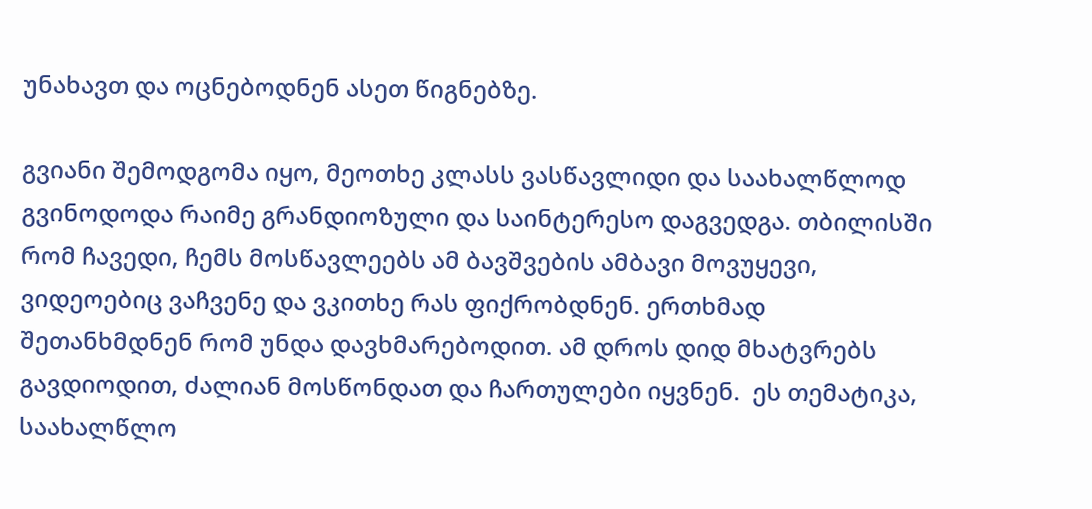უნახავთ და ოცნებოდნენ ასეთ წიგნებზე.

გვიანი შემოდგომა იყო, მეოთხე კლასს ვასწავლიდი და საახალწლოდ გვინოდოდა რაიმე გრანდიოზული და საინტერესო დაგვედგა. თბილისში რომ ჩავედი, ჩემს მოსწავლეებს ამ ბავშვების ამბავი მოვუყევი, ვიდეოებიც ვაჩვენე და ვკითხე რას ფიქრობდნენ. ერთხმად შეთანხმდნენ რომ უნდა დავხმარებოდით. ამ დროს დიდ მხატვრებს გავდიოდით, ძალიან მოსწონდათ და ჩართულები იყვნენ.  ეს თემატიკა, საახალწლო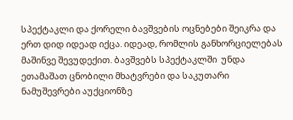სპექტაკლი და ქორელი ბავშვების ოცნებები შეიკრა და ერთ დიდ იდეად იქცა. იდეად, რომლის განხორციელებას მაშინვე შევუდექით. ბავშვებს სპექტაკლში  უნდა ეთამაშათ ცნობილი მხატვრები და საკუთარი ნამუშევრები აუქციონზე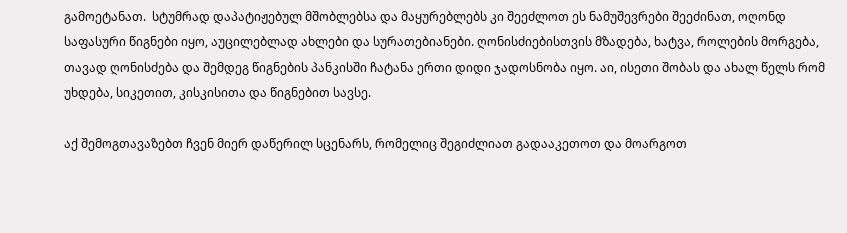გამოეტანათ.  სტუმრად დაპატიჟებულ მშობლებსა და მაყურებლებს კი შეეძლოთ ეს ნამუშევრები შეეძინათ, ოღონდ საფასური წიგნები იყო, აუცილებლად ახლები და სურათებიანები. ღონისძიებისთვის მზადება, ხატვა, როლების მორგება, თავად ღონისძება და შემდეგ წიგნების პანკისში ჩატანა ერთი დიდი ჯადოსნობა იყო. აი, ისეთი შობას და ახალ წელს რომ უხდება, სიკეთით, კისკისითა და წიგნებით სავსე.

აქ შემოგთავაზებთ ჩვენ მიერ დაწერილ სცენარს, რომელიც შეგიძლიათ გადააკეთოთ და მოარგოთ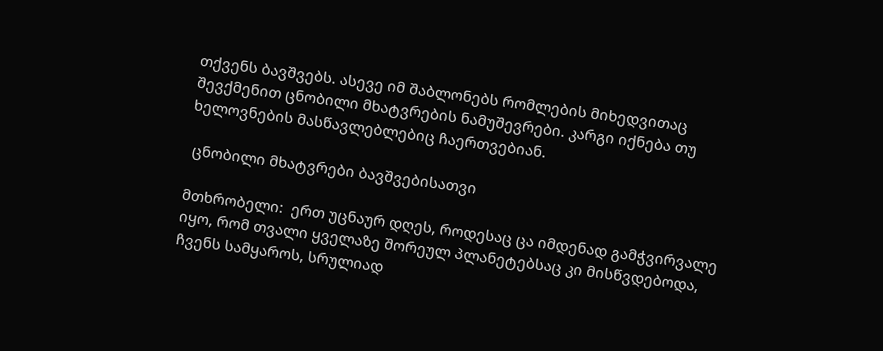თქვენს ბავშვებს. ასევე იმ შაბლონებს რომლების მიხედვითაც შევქმენით ცნობილი მხატვრების ნამუშევრები. კარგი იქნება თუ ხელოვნების მასწავლებლებიც ჩაერთვებიან.

 ცნობილი მხატვრები ბავშვებისათვი

მთხრობელი:  ერთ უცნაურ დღეს, როდესაც ცა იმდენად გამჭვირვალე იყო, რომ თვალი ყველაზე შორეულ პლანეტებსაც კი მისწვდებოდა, ჩვენს სამყაროს, სრულიად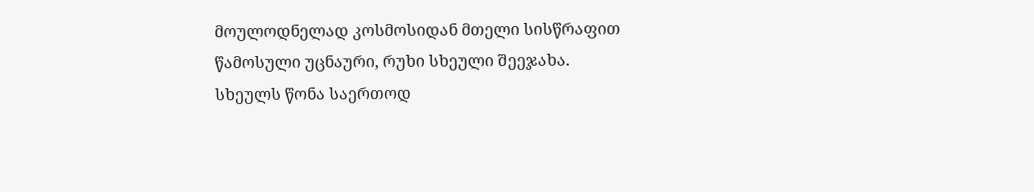მოულოდნელად კოსმოსიდან მთელი სისწრაფით წამოსული უცნაური, რუხი სხეული შეეჯახა. სხეულს წონა საერთოდ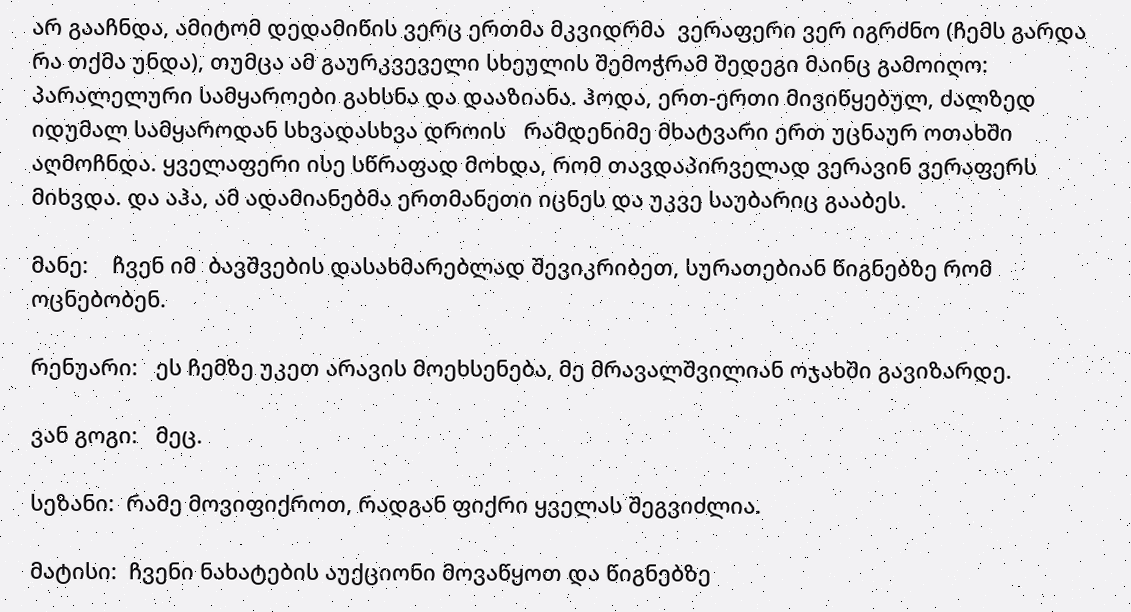არ გააჩნდა, ამიტომ დედამიწის ვერც ერთმა მკვიდრმა  ვერაფერი ვერ იგრძნო (ჩემს გარდა რა თქმა უნდა), თუმცა ამ გაურკვეველი სხეულის შემოჭრამ შედეგი მაინც გამოიღო: პარალელური სამყაროები გახსნა და დააზიანა. ჰოდა, ერთ-ერთი მივიწყებულ, ძალზედ იდუმალ სამყაროდან სხვადასხვა დროის   რამდენიმე მხატვარი ერთ უცნაურ ოთახში აღმოჩნდა. ყველაფერი ისე სწრაფად მოხდა, რომ თავდაპირველად ვერავინ ვერაფერს მიხვდა. და აჰა, ამ ადამიანებმა ერთმანეთი იცნეს და უკვე საუბარიც გააბეს.

მანე:    ჩვენ იმ  ბავშვების დასახმარებლად შევიკრიბეთ, სურათებიან წიგნებზე რომ ოცნებობენ.

რენუარი:   ეს ჩემზე უკეთ არავის მოეხსენება, მე მრავალშვილიან ოჯახში გავიზარდე.

ვან გოგი:   მეც.

სეზანი:  რამე მოვიფიქროთ, რადგან ფიქრი ყველას შეგვიძლია.

მატისი:  ჩვენი ნახატების აუქციონი მოვაწყოთ და წიგნებზე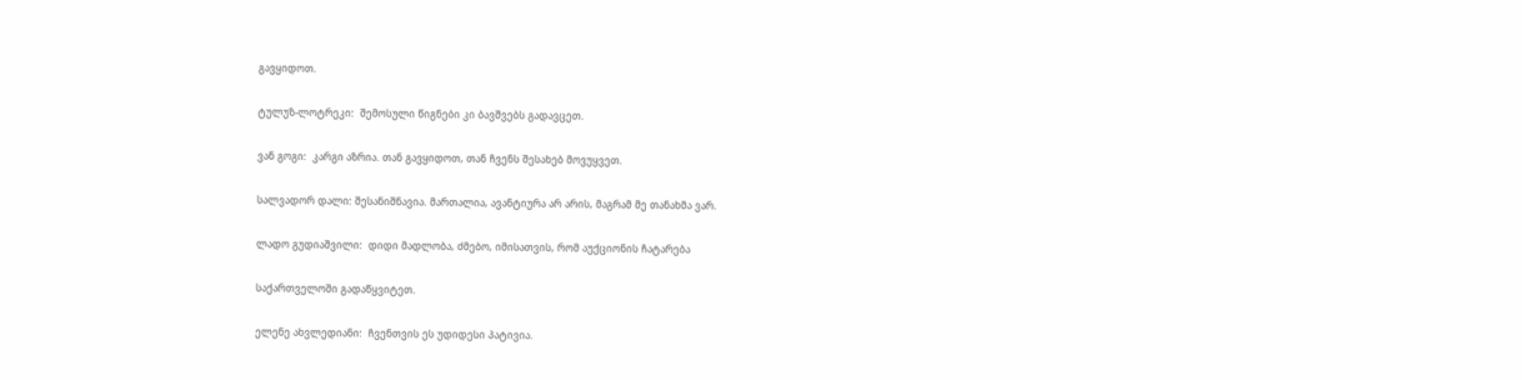გავყიდოთ.

ტულუზ-ლოტრეკი:  შემოსული წიგნები კი ბავშვებს გადავცეთ.

ვან გოგი:  კარგი აზრია. თან გავყიდოთ, თან ჩვენს შესახებ მოვუყვეთ.

სალვადორ დალი: შესანიშნავია. მართალია, ავანტიურა არ არის, მაგრამ მე თანახმა ვარ.

ლადო გუდიაშვილი:  დიდი მადლობა, ძმებო, იმისათვის, რომ აუქციონის ჩატარება

საქართველოში გადაწყვიტეთ.

ელენე ახვლედიანი:  ჩვენთვის ეს უდიდესი პატივია.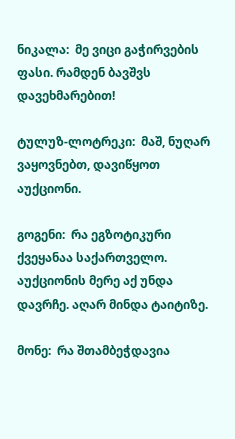ნიკალა:  მე ვიცი გაჭირვების ფასი. რამდენ ბავშვს დავეხმარებით!

ტულუზ-ლოტრეკი:  მაშ, ნუღარ ვაყოვნებთ, დავიწყოთ აუქციონი.

გოგენი:  რა ეგზოტიკური ქვეყანაა საქართველო. აუქციონის მერე აქ უნდა დავრჩე. აღარ მინდა ტაიტიზე.

მონე:  რა შთამბეჭდავია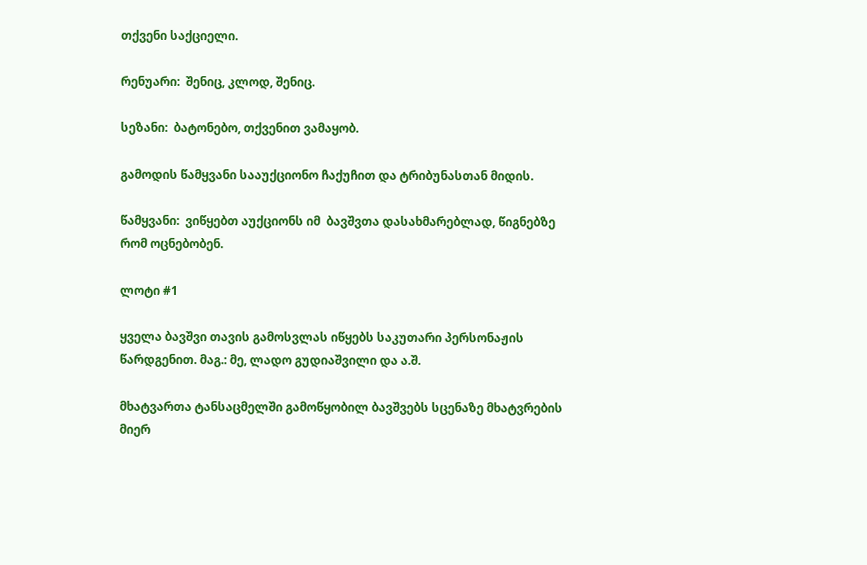თქვენი საქციელი.

რენუარი:  შენიც, კლოდ, შენიც.

სეზანი:  ბატონებო, თქვენით ვამაყობ.

გამოდის წამყვანი სააუქციონო ჩაქუჩით და ტრიბუნასთან მიდის.

წამყვანი:  ვიწყებთ აუქციონს იმ  ბავშვთა დასახმარებლად, წიგნებზე რომ ოცნებობენ.

ლოტი #1

ყველა ბავშვი თავის გამოსვლას იწყებს საკუთარი პერსონაჟის წარდგენით. მაგ.: მე, ლადო გუდიაშვილი და ა.შ.

მხატვართა ტანსაცმელში გამოწყობილ ბავშვებს სცენაზე მხატვრების მიერ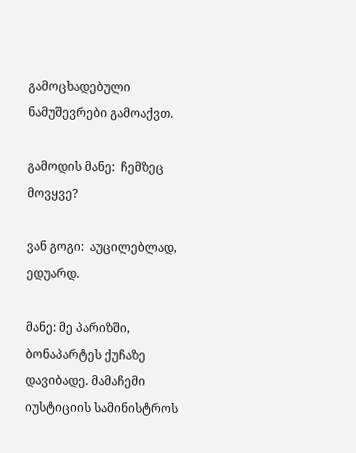გამოცხადებული ნამუშევრები გამოაქვთ.

გამოდის მანე:  ჩემზეც მოვყვე?

ვან გოგი:  აუცილებლად, ედუარდ.

მანე: მე პარიზში, ბონაპარტეს ქუჩაზე დავიბადე. მამაჩემი იუსტიციის სამინისტროს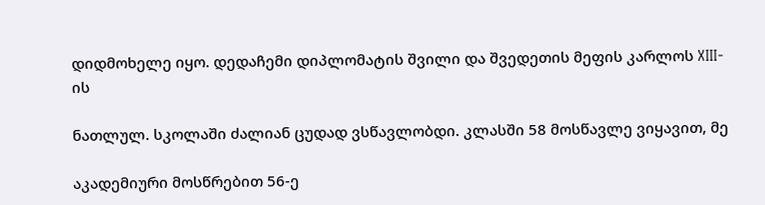დიდმოხელე იყო. დედაჩემი დიპლომატის შვილი და შვედეთის მეფის კარლოს XIII-ის

ნათლულ. სკოლაში ძალიან ცუდად ვსწავლობდი. კლასში 58 მოსწავლე ვიყავით, მე

აკადემიური მოსწრებით 56-ე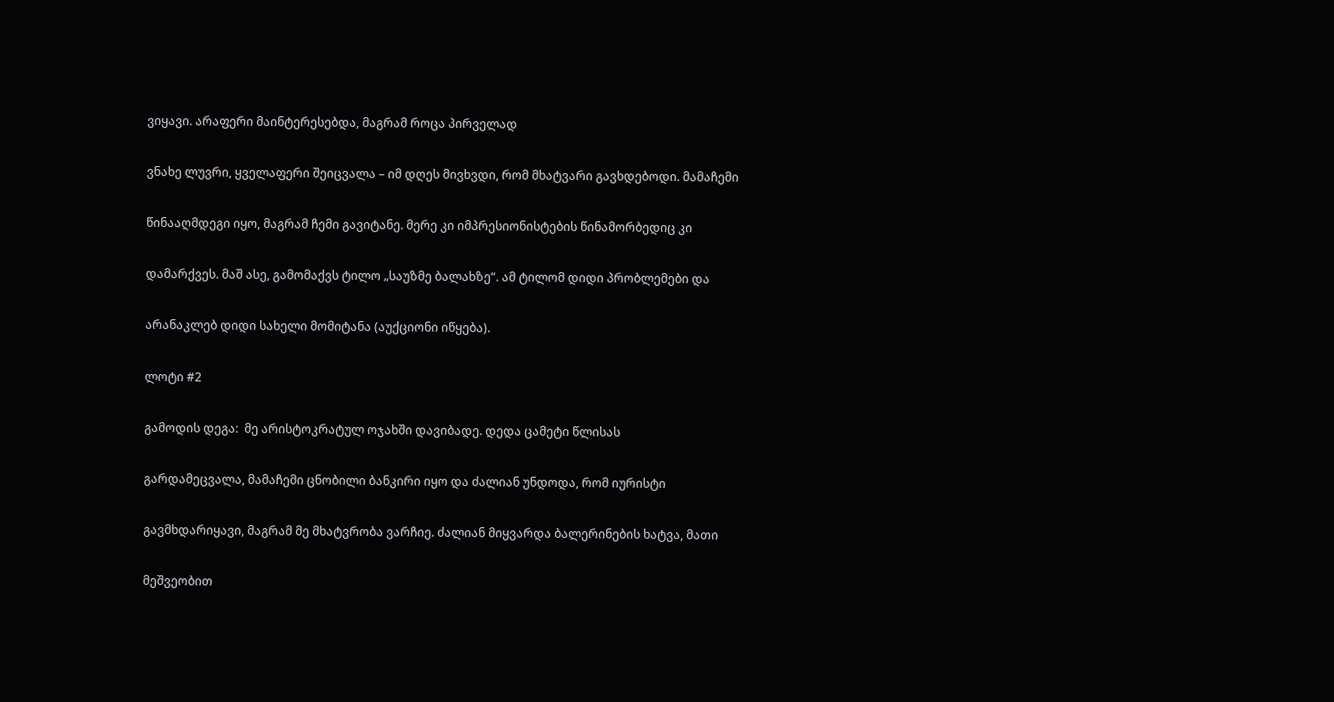ვიყავი. არაფერი მაინტერესებდა, მაგრამ როცა პირველად

ვნახე ლუვრი, ყველაფერი შეიცვალა – იმ დღეს მივხვდი, რომ მხატვარი გავხდებოდი. მამაჩემი

წინააღმდეგი იყო, მაგრამ ჩემი გავიტანე. მერე კი იმპრესიონისტების წინამორბედიც კი

დამარქვეს. მაშ ასე, გამომაქვს ტილო „საუზმე ბალახზე“. ამ ტილომ დიდი პრობლემები და

არანაკლებ დიდი სახელი მომიტანა (აუქციონი იწყება).

ლოტი #2

გამოდის დეგა:  მე არისტოკრატულ ოჯახში დავიბადე. დედა ცამეტი წლისას

გარდამეცვალა, მამაჩემი ცნობილი ბანკირი იყო და ძალიან უნდოდა, რომ იურისტი

გავმხდარიყავი, მაგრამ მე მხატვრობა ვარჩიე. ძალიან მიყვარდა ბალერინების ხატვა, მათი

მეშვეობით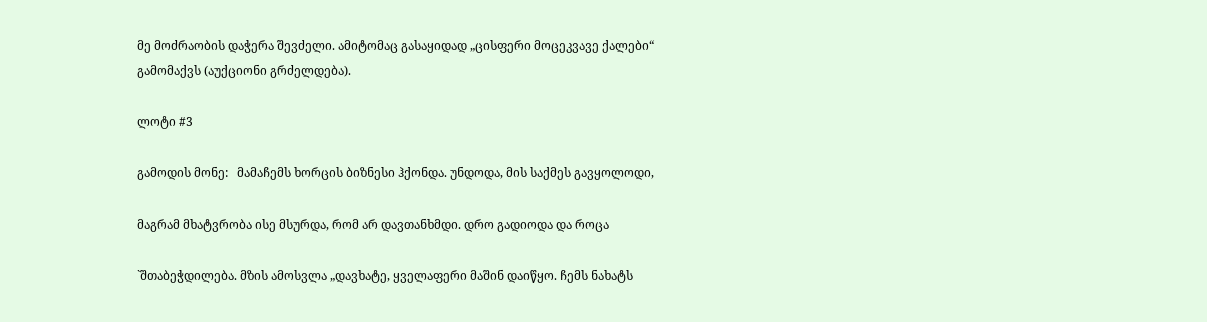მე მოძრაობის დაჭერა შევძელი. ამიტომაც გასაყიდად „ცისფერი მოცეკვავე ქალები“ გამომაქვს (აუქციონი გრძელდება).

ლოტი #3

გამოდის მონე:   მამაჩემს ხორცის ბიზნესი ჰქონდა. უნდოდა, მის საქმეს გავყოლოდი,

მაგრამ მხატვრობა ისე მსურდა, რომ არ დავთანხმდი. დრო გადიოდა და როცა

`შთაბეჭდილება. მზის ამოსვლა „დავხატე, ყველაფერი მაშინ დაიწყო. ჩემს ნახატს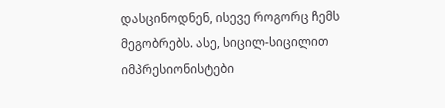დასცინოდნენ, ისევე როგორც ჩემს მეგობრებს. ასე, სიცილ-სიცილით იმპრესიონისტები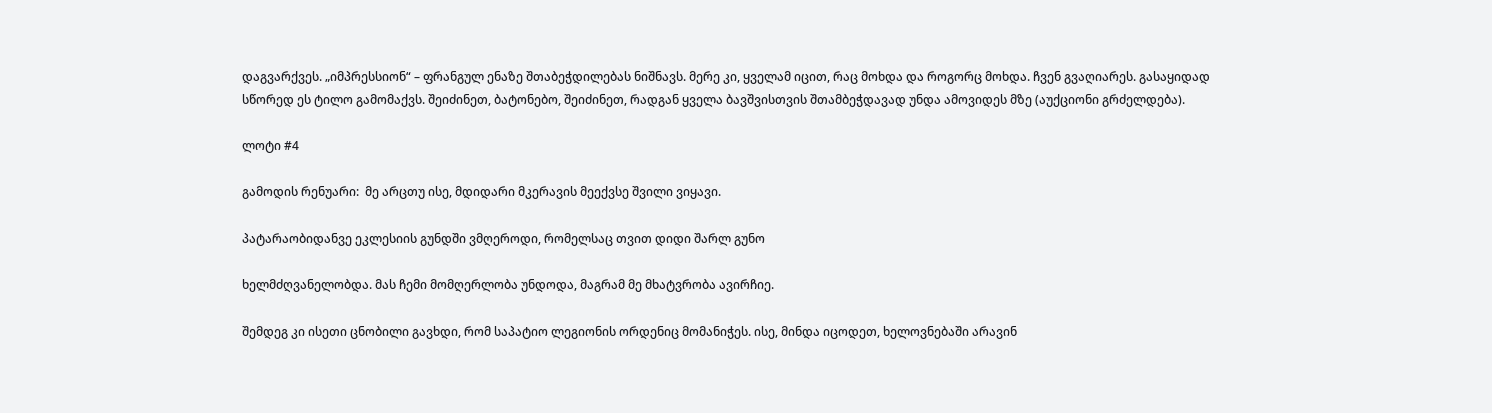დაგვარქვეს. „იმპრესსიონ“ – ფრანგულ ენაზე შთაბეჭდილებას ნიშნავს. მერე კი, ყველამ იცით, რაც მოხდა და როგორც მოხდა. ჩვენ გვაღიარეს. გასაყიდად სწორედ ეს ტილო გამომაქვს. შეიძინეთ, ბატონებო, შეიძინეთ, რადგან ყველა ბავშვისთვის შთამბეჭდავად უნდა ამოვიდეს მზე (აუქციონი გრძელდება).

ლოტი #4

გამოდის რენუარი:  მე არცთუ ისე, მდიდარი მკერავის მეექვსე შვილი ვიყავი.

პატარაობიდანვე ეკლესიის გუნდში ვმღეროდი, რომელსაც თვით დიდი შარლ გუნო

ხელმძღვანელობდა. მას ჩემი მომღერლობა უნდოდა, მაგრამ მე მხატვრობა ავირჩიე.

შემდეგ კი ისეთი ცნობილი გავხდი, რომ საპატიო ლეგიონის ორდენიც მომანიჭეს. ისე, მინდა იცოდეთ, ხელოვნებაში არავინ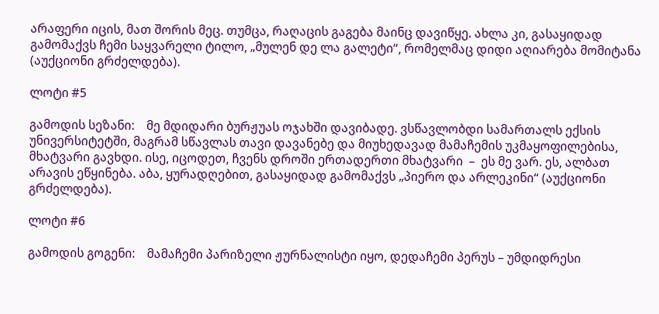არაფერი იცის, მათ შორის მეც. თუმცა, რაღაცის გაგება მაინც დავიწყე. ახლა კი, გასაყიდად გამომაქვს ჩემი საყვარელი ტილო, „მულენ დე ლა გალეტი“, რომელმაც დიდი აღიარება მომიტანა (აუქციონი გრძელდება).

ლოტი #5

გამოდის სეზანი:    მე მდიდარი ბურჟუას ოჯახში დავიბადე. ვსწავლობდი სამართალს ექსის უნივერსიტეტში, მაგრამ სწავლას თავი დავანებე და მიუხედავად მამაჩემის უკმაყოფილებისა, მხატვარი გავხდი. ისე, იცოდეთ, ჩვენს დროში ერთადერთი მხატვარი  –  ეს მე ვარ. ეს, ალბათ არავის ეწყინება. აბა, ყურადღებით, გასაყიდად გამომაქვს „პიერო და არლეკინი“ (აუქციონი გრძელდება).

ლოტი #6

გამოდის გოგენი:    მამაჩემი პარიზელი ჟურნალისტი იყო, დედაჩემი პერუს – უმდიდრესი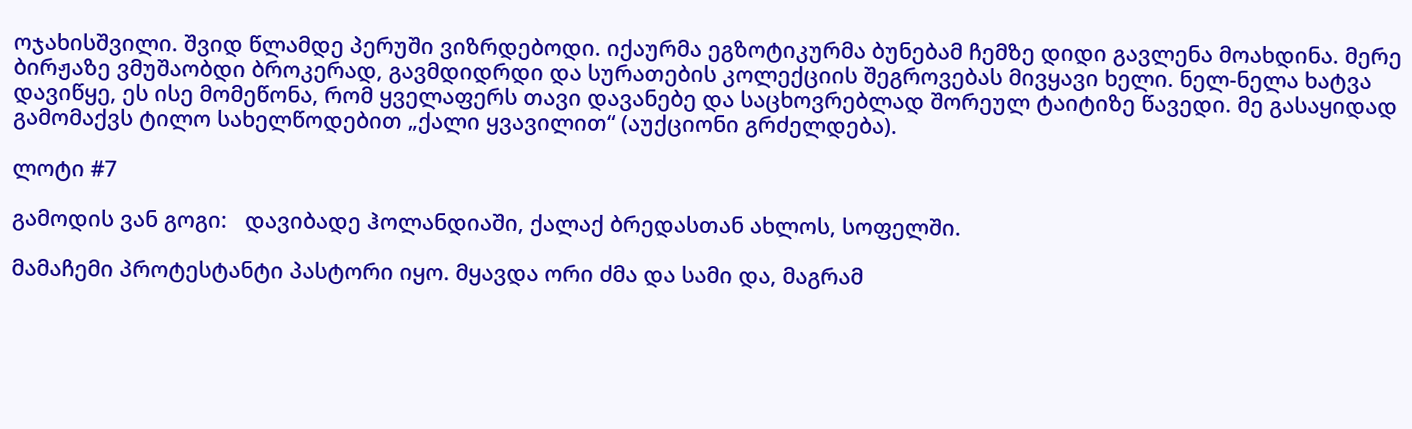ოჯახისშვილი. შვიდ წლამდე პერუში ვიზრდებოდი. იქაურმა ეგზოტიკურმა ბუნებამ ჩემზე დიდი გავლენა მოახდინა. მერე ბირჟაზე ვმუშაობდი ბროკერად, გავმდიდრდი და სურათების კოლექციის შეგროვებას მივყავი ხელი. ნელ-ნელა ხატვა დავიწყე, ეს ისე მომეწონა, რომ ყველაფერს თავი დავანებე და საცხოვრებლად შორეულ ტაიტიზე წავედი. მე გასაყიდად გამომაქვს ტილო სახელწოდებით „ქალი ყვავილით“ (აუქციონი გრძელდება).

ლოტი #7

გამოდის ვან გოგი:   დავიბადე ჰოლანდიაში, ქალაქ ბრედასთან ახლოს, სოფელში.

მამაჩემი პროტესტანტი პასტორი იყო. მყავდა ორი ძმა და სამი და, მაგრამ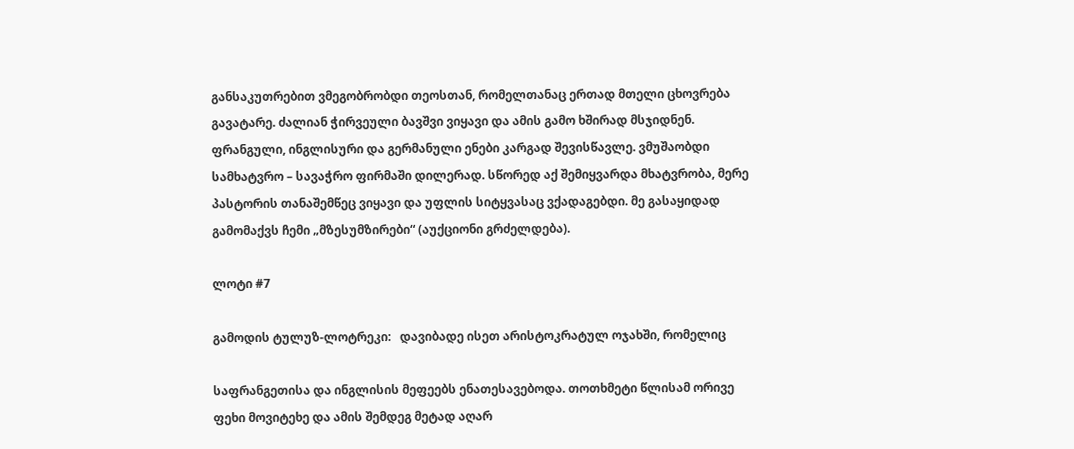განსაკუთრებით ვმეგობრობდი თეოსთან, რომელთანაც ერთად მთელი ცხოვრება გავატარე. ძალიან ჭირვეული ბავშვი ვიყავი და ამის გამო ხშირად მსჯიდნენ. ფრანგული, ინგლისური და გერმანული ენები კარგად შევისწავლე. ვმუშაობდი სამხატვრო – სავაჭრო ფირმაში დილერად. სწორედ აქ შემიყვარდა მხატვრობა, მერე პასტორის თანაშემწეც ვიყავი და უფლის სიტყვასაც ვქადაგებდი. მე გასაყიდად გამომაქვს ჩემი „მზესუმზირები“ (აუქციონი გრძელდება).

ლოტი #7

გამოდის ტულუზ-ლოტრეკი:   დავიბადე ისეთ არისტოკრატულ ოჯახში, რომელიც

საფრანგეთისა და ინგლისის მეფეებს ენათესავებოდა. თოთხმეტი წლისამ ორივე ფეხი მოვიტეხე და ამის შემდეგ მეტად აღარ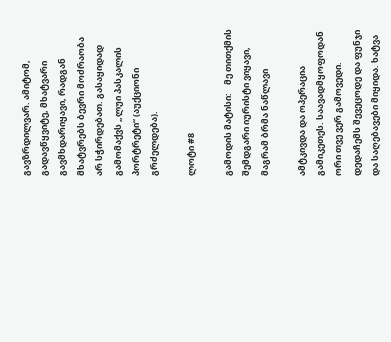გავზრდილვარ. ამიტომ, გადავწყვიტე, მხატვარი გავმხდარიყავი, რადგან მხატვრებს ბევრი მოძრაობა არ სჭირდებათ. გასაყიდად გამომაქვს „ლუი პასკალის პორტრეტი“ (აუქციონი გრძელდება).

ლოტი #8

გამოდის მატისი:    მე თითქმის შემდგარი იურისტი ვიყავი, მაგრამ ბრმა ნაწლავი

ამტკივდა და ოპერაცია გამიკეთეს. საავადმყოფოდან ორი თვე ვერ გამოვედი. დედაჩემს შევეცოდე და ფუნჯი და საღებავები მიყიდა. ხატვა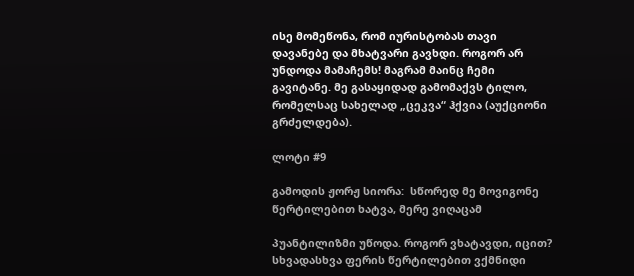ისე მომეწონა, რომ იურისტობას თავი დავანებე და მხატვარი გავხდი. როგორ არ უნდოდა მამაჩემს! მაგრამ მაინც ჩემი გავიტანე. მე გასაყიდად გამომაქვს ტილო, რომელსაც სახელად „ცეკვა“ ჰქვია (აუქციონი გრძელდება).

ლოტი #9

გამოდის ჟორჟ სიორა:  სწორედ მე მოვიგონე წერტილებით ხატვა, მერე ვიღაცამ

პუანტილიზმი უწოდა. როგორ ვხატავდი, იცით? სხვადასხვა ფერის წერტილებით ვქმნიდი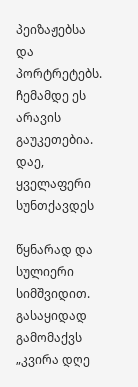პეიზაჟებსა და პორტრეტებს. ჩემამდე ეს არავის გაუკეთებია. დაე, ყველაფერი სუნთქავდეს

წყნარად და სულიერი სიმშვიდით. გასაყიდად გამომაქვს „კვირა დღე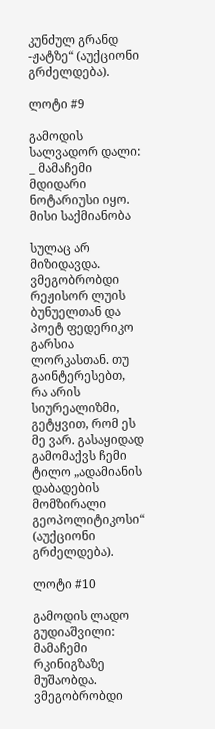კუნძულ გრანდ -ჟატზე“ (აუქციონი გრძელდება).

ლოტი #9

გამოდის სალვადორ დალი: _ მამაჩემი მდიდარი ნოტარიუსი იყო. მისი საქმიანობა

სულაც არ მიზიდავდა. ვმეგობრობდი რეჟისორ ლუის ბუნუელთან და პოეტ ფედერიკო გარსია ლორკასთან. თუ გაინტერესებთ, რა არის სიურეალიზმი, გეტყვით, რომ ეს მე ვარ. გასაყიდად გამომაქვს ჩემი ტილო „ადამიანის დაბადების მომზირალი გეოპოლიტიკოსი“ (აუქციონი გრძელდება).

ლოტი #10

გამოდის ლადო გუდიაშვილი:  მამაჩემი რკინიგზაზე მუშაობდა. ვმეგობრობდი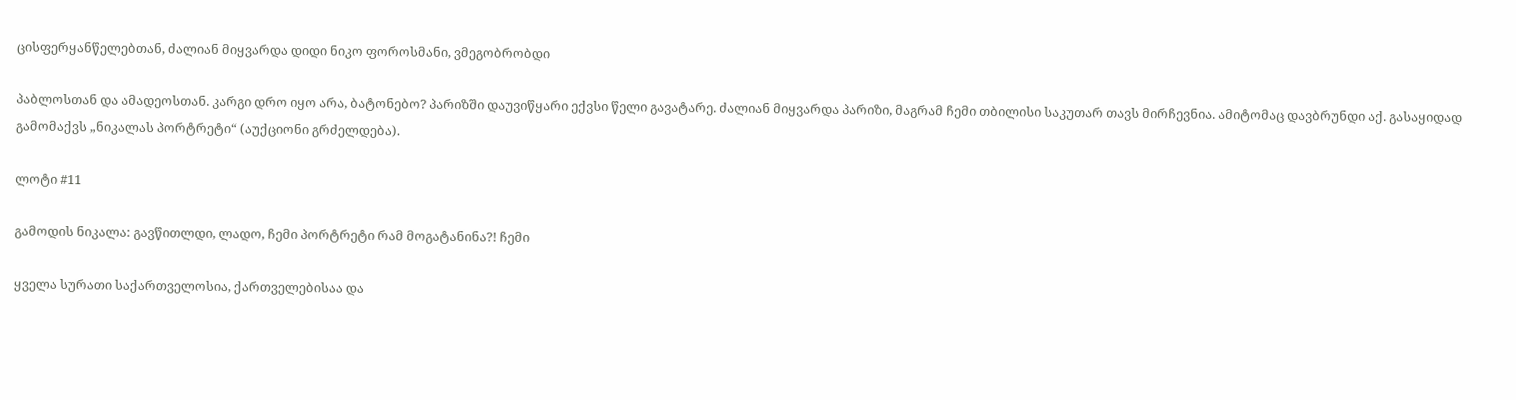ცისფერყანწელებთან, ძალიან მიყვარდა დიდი ნიკო ფოროსმანი, ვმეგობრობდი

პაბლოსთან და ამადეოსთან. კარგი დრო იყო არა, ბატონებო? პარიზში დაუვიწყარი ექვსი წელი გავატარე. ძალიან მიყვარდა პარიზი, მაგრამ ჩემი თბილისი საკუთარ თავს მირჩევნია. ამიტომაც დავბრუნდი აქ. გასაყიდად გამომაქვს „ნიკალას პორტრეტი“ (აუქციონი გრძელდება).

ლოტი #11

გამოდის ნიკალა: გავწითლდი, ლადო, ჩემი პორტრეტი რამ მოგატანინა?! ჩემი

ყველა სურათი საქართველოსია, ქართველებისაა და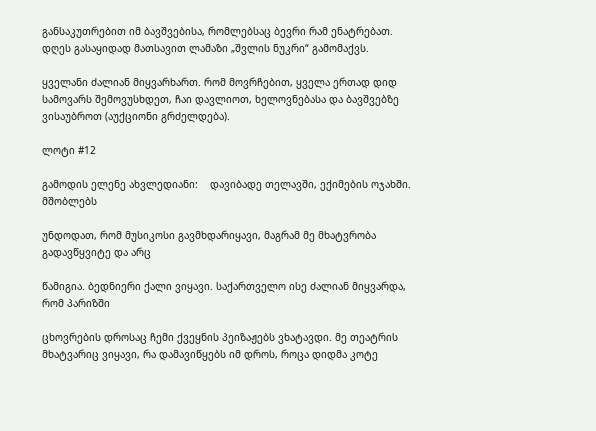განსაკუთრებით იმ ბავშვებისა, რომლებსაც ბევრი რამ ენატრებათ. დღეს გასაყიდად მათსავით ლამაზი „შვლის ნუკრი“ გამომაქვს.

ყველანი ძალიან მიყვარხართ. რომ მოვრჩებით, ყველა ერთად დიდ სამოვარს შემოვუსხდეთ, ჩაი დავლიოთ, ხელოვნებასა და ბავშვებზე ვისაუბროთ (აუქციონი გრძელდება).

ლოტი #12

გამოდის ელენე ახვლედიანი:    დავიბადე თელავში, ექიმების ოჯახში. მშობლებს

უნდოდათ, რომ მუსიკოსი გავმხდარიყავი, მაგრამ მე მხატვრობა გადავწყვიტე და არც

წამიგია. ბედნიერი ქალი ვიყავი. საქართველო ისე ძალიან მიყვარდა, რომ პარიზში

ცხოვრების დროსაც ჩემი ქვეყნის პეიზაჟებს ვხატავდი. მე თეატრის მხატვარიც ვიყავი, რა დამავიწყებს იმ დროს, როცა დიდმა კოტე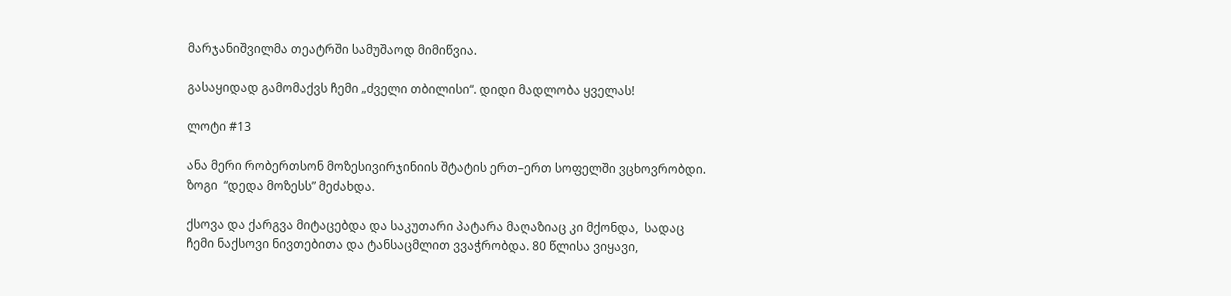მარჯანიშვილმა თეატრში სამუშაოდ მიმიწვია.

გასაყიდად გამომაქვს ჩემი „ძველი თბილისი“. დიდი მადლობა ყველას!

ლოტი #13

ანა მერი რობერთსონ მოზესივირჯინიის შტატის ერთ–ერთ სოფელში ვცხოვრობდი.     ზოგი  “დედა მოზესს” მეძახდა.

ქსოვა და ქარგვა მიტაცებდა და საკუთარი პატარა მაღაზიაც კი მქონდა,  სადაც ჩემი ნაქსოვი ნივთებითა და ტანსაცმლით ვვაჭრობდა. 80 წლისა ვიყავი,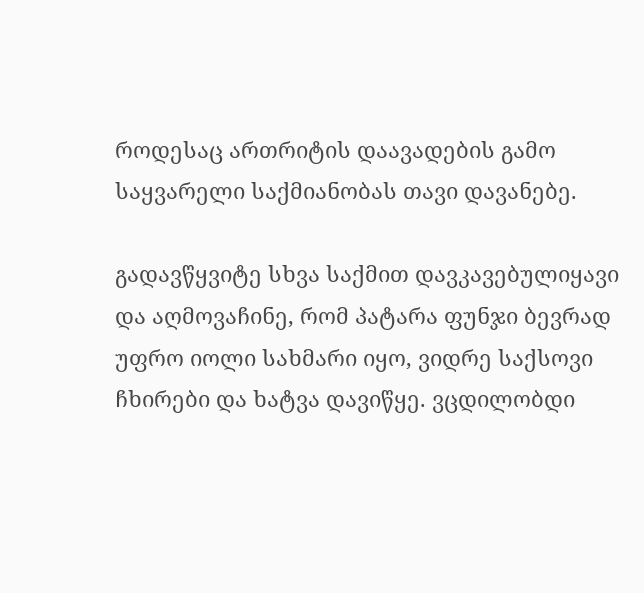როდესაც ართრიტის დაავადების გამო საყვარელი საქმიანობას თავი დავანებე.

გადავწყვიტე სხვა საქმით დავკავებულიყავი და აღმოვაჩინე, რომ პატარა ფუნჯი ბევრად უფრო იოლი სახმარი იყო, ვიდრე საქსოვი ჩხირები და ხატვა დავიწყე. ვცდილობდი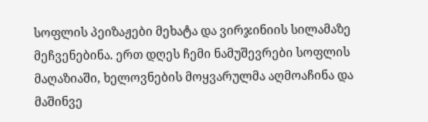სოფლის პეიზაჟები მეხატა და ვირჯინიის სილამაზე მეჩვენებინა. ერთ დღეს ჩემი ნამუშევრები სოფლის მაღაზიაში, ხელოვნების მოყვარულმა აღმოაჩინა და მაშინვე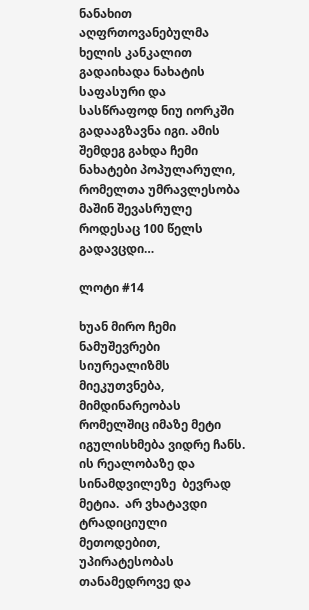ნანახით აღფრთოვანებულმა ხელის კანკალით გადაიხადა ნახატის საფასური და სასწრაფოდ ნიუ იორკში გადააგზავნა იგი. ამის შემდეგ გახდა ჩემი ნახატები პოპულარული, რომელთა უმრავლესობა მაშინ შევასრულე როდესაც 100 წელს გადავცდი…

ლოტი #14

ხუან მირო ჩემი ნამუშევრები სიურეალიზმს მიეკუთვნება, მიმდინარეობას რომელშიც იმაზე მეტი იგულისხმება ვიდრე ჩანს. ის რეალობაზე და სინამდვილეზე  ბევრად მეტია.  არ ვხატავდი ტრადიციული მეთოდებით, უპირატესობას თანამედროვე და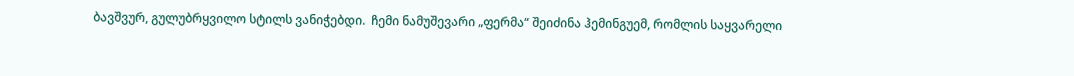ბავშვურ, გულუბრყვილო სტილს ვანიჭებდი.  ჩემი ნამუშევარი „ფერმა“ შეიძინა ჰემინგუემ, რომლის საყვარელი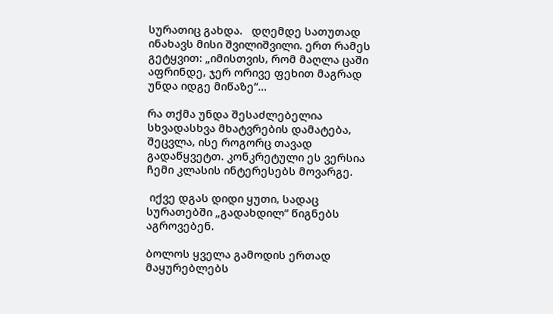სურათიც გახდა.   დღემდე სათუთად ინახავს მისი შვილიშვილი. ერთ რამეს გეტყვით: „იმისთვის, რომ მაღლა ცაში აფრინდე, ჯერ ორივე ფეხით მაგრად უნდა იდგე მიწაზე“…

რა თქმა უნდა შესაძლებელია სხვადასხვა მხატვრების დამატება, შეცვლა, ისე როგორც თავად გადაწყვეტთ. კონკრეტული ეს ვერსია ჩემი კლასის ინტერესებს მოვარგე.

 იქვე დგას დიდი ყუთი, სადაც სურათებში „გადახდილ“ წიგნებს აგროვებენ.

ბოლოს ყველა გამოდის ერთად მაყურებლებს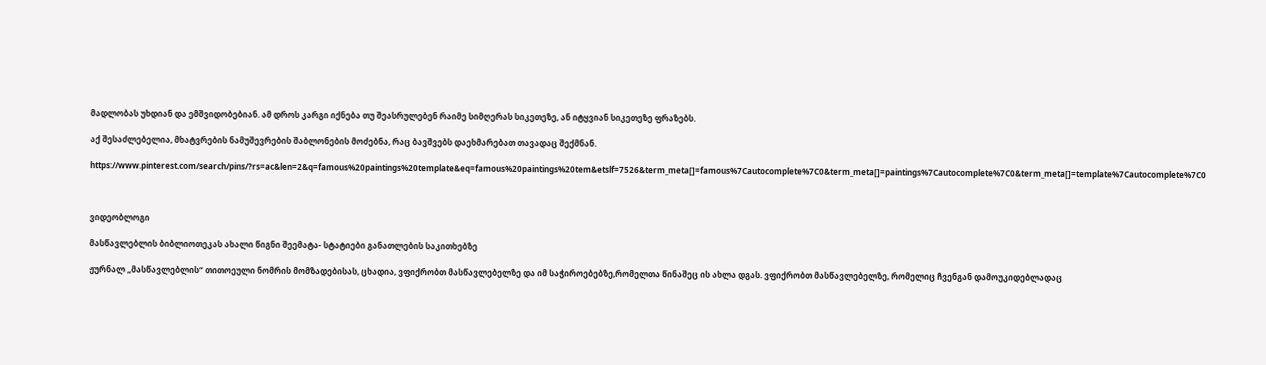მადლობას უხდიან და ემშვიდობებიან. ამ დროს კარგი იქნება თუ შეასრულებენ რაიმე სიმღერას სიკეთეზე, ან იტყვიან სიკეთეზე ფრაზებს.

აქ შესაძლებელია, მხატვრების ნამუშევრების შაბლონების მოძებნა, რაც ბავშვებს დაეხმარებათ თავადაც შექმნან.

https://www.pinterest.com/search/pins/?rs=ac&len=2&q=famous%20paintings%20template&eq=famous%20paintings%20tem&etslf=7526&term_meta[]=famous%7Cautocomplete%7C0&term_meta[]=paintings%7Cautocomplete%7C0&term_meta[]=template%7Cautocomplete%7C0



ვიდეობლოგი

მასწავლებლის ბიბლიოთეკას ახალი წიგნი შეემატა- სტატიები განათლების საკითხებზე

ჟურნალ „მასწავლებლის“ თითოეული ნომრის მომზადებისას, ცხადია, ვფიქრობთ მასწავლებელზე და იმ საჭიროებებზე,რომელთა წინაშეც ის ახლა დგას. ვფიქრობთ მასწავლებელზე, რომელიც ჩვენგან დამოუკიდებლადაც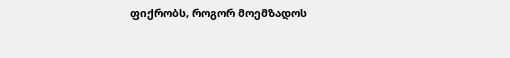ფიქრობს, როგორ მოემზადოს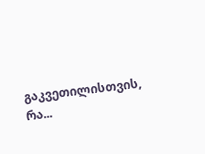გაკვეთილისთვის, რა...